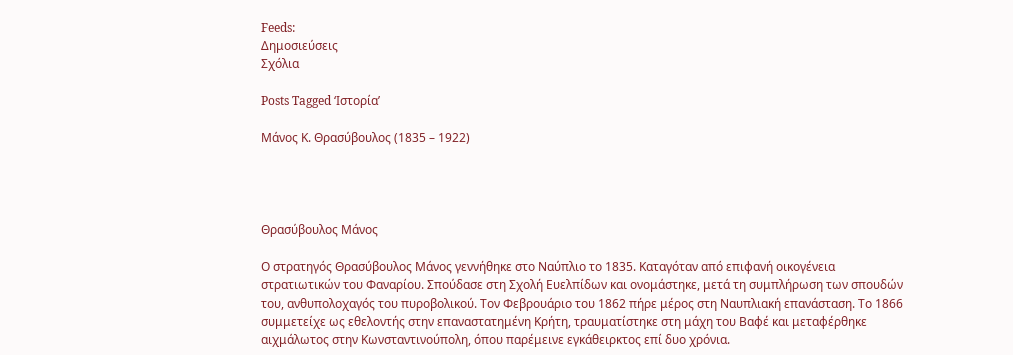Feeds:
Δημοσιεύσεις
Σχόλια

Posts Tagged ‘Ιστορία’

Μάνος Κ. Θρασύβουλος (1835 – 1922)




Θρασύβουλος Μάνος

Ο στρατηγός Θρασύβουλος Μάνος γεννήθηκε στο Ναύπλιο το 1835. Καταγόταν από επιφανή οικογένεια στρατιωτικών του Φαναρίου. Σπούδασε στη Σχολή Ευελπίδων και ονομάστηκε, μετά τη συμπλήρωση των σπουδών του, ανθυπολοχαγός του πυροβολικού. Τον Φεβρουάριο του 1862 πήρε μέρος στη Ναυπλιακή επανάσταση. Το 1866 συμμετείχε ως εθελοντής στην επαναστατημένη Κρήτη, τραυματίστηκε στη μάχη του Βαφέ και μεταφέρθηκε αιχμάλωτος στην Κωνσταντινούπολη, όπου παρέμεινε εγκάθειρκτος επί δυο χρόνια.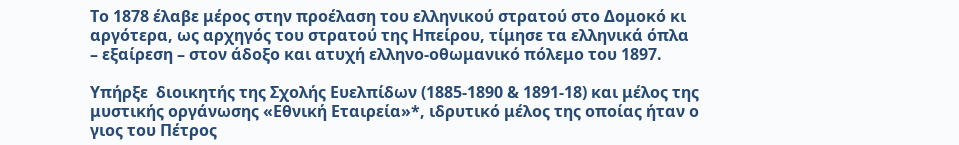Το 1878 έλαβε μέρος στην προέλαση του ελληνικού στρατού στο Δομοκό κι αργότερα, ως αρχηγός του στρατού της Ηπείρου, τίμησε τα ελληνικά όπλα – εξαίρεση – στον άδοξο και ατυχή ελληνο-οθωμανικό πόλεμο του 1897.

Υπήρξε  διοικητής της Σχολής Ευελπίδων (1885-1890 & 1891-18) και μέλος της μυστικής οργάνωσης «Εθνική Εταιρεία»*, ιδρυτικό μέλος της οποίας ήταν ο γιος του Πέτρος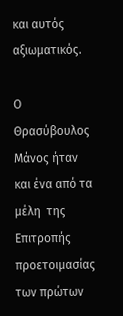και αυτός αξιωματικός.

Ο  Θρασύβουλος Μάνος ήταν και ένα από τα μέλη  της Επιτροπής προετοιμασίας των πρώτων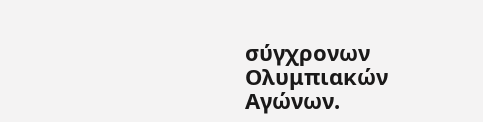σύγχρονων Ολυμπιακών Αγώνων.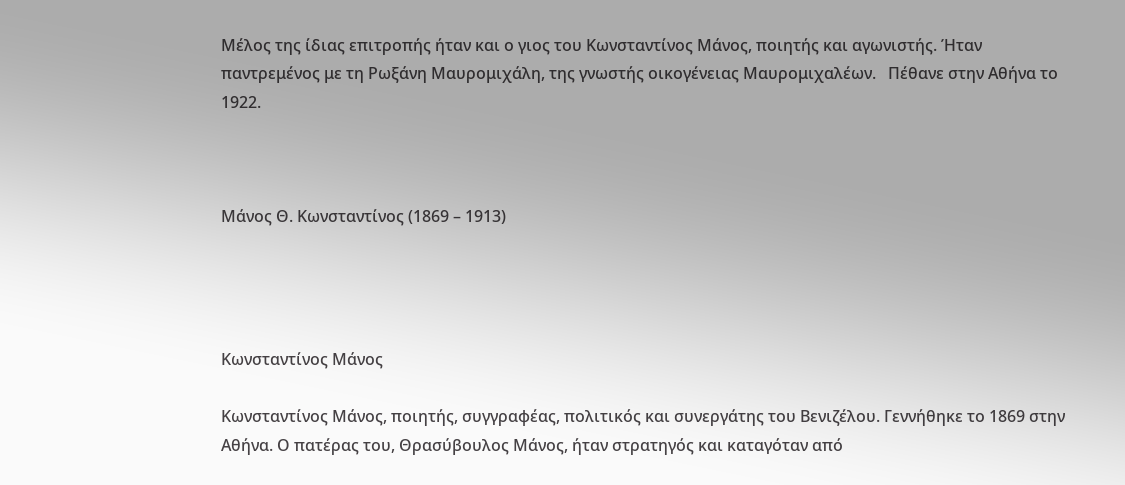Μέλος της ίδιας επιτροπής ήταν και ο γιος του Κωνσταντίνος Μάνος, ποιητής και αγωνιστής. Ήταν παντρεμένος με τη Ρωξάνη Μαυρομιχάλη, της γνωστής οικογένειας Μαυρομιχαλέων.   Πέθανε στην Αθήνα το 1922.



Μάνος Θ. Κωνσταντίνος (1869 – 1913)




Κωνσταντίνος Μάνος

Κωνσταντίνος Μάνος, ποιητής, συγγραφέας, πολιτικός και συνεργάτης του Βενιζέλου. Γεννήθηκε το 1869 στην Αθήνα. Ο πατέρας του, Θρασύβουλος Μάνος, ήταν στρατηγός και καταγόταν από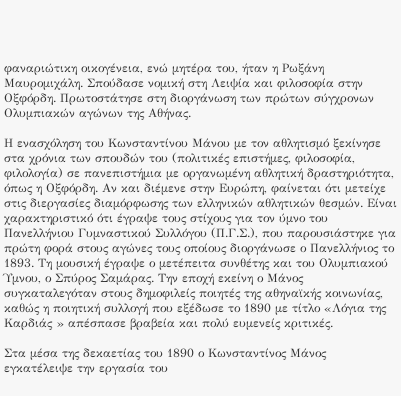φαναριώτικη οικογένεια, ενώ μητέρα του, ήταν η Ρωξάνη Μαυρομιχάλη. Σπούδασε νομική στη Λειψία και φιλοσοφία στην Οξφόρδη. Πρωτοστάτησε στη διοργάνωση των πρώτων σύγχρονων Ολυμπιακών αγώνων της Αθήνας.

Η ενασχόληση του Κωνσταντίνου Μάνου με τον αθλητισμό ξεκίνησε στα χρόνια των σπουδών του (πολιτικές επιστήμες, φιλοσοφία, φιλολογία) σε πανεπιστήμια με οργανωμένη αθλητική δραστηριότητα, όπως η Οξφόρδη. Αν και διέμενε στην Ευρώπη, φαίνεται ότι μετείχε στις διεργασίες διαμόρφωσης των ελληνικών αθλητικών θεσμών. Είναι χαρακτηριστικό ότι έγραψε τους στίχους για τον ύμνο του Πανελλήνιου Γυμναστικού Συλλόγου (Π.Γ.Σ.), που παρουσιάστηκε για πρώτη φορά στους αγώνες τους οποίους διοργάνωσε ο Πανελλήνιος το 1893. Τη μουσική έγραψε ο μετέπειτα συνθέτης και του Ολυμπιακού Ύμνου, ο Σπύρος Σαμάρας. Την εποχή εκείνη ο Μάνος συγκαταλεγόταν στους δημοφιλείς ποιητές της αθηναϊκής κοινωνίας, καθώς η ποιητική συλλογή που εξέδωσε το 1890 με τίτλο «Λόγια της Καρδιάς » απέσπασε βραβεία και πολύ ευμενείς κριτικές.

Στα μέσα της δεκαετίας του 1890 ο Κωνσταντίνος Μάνος εγκατέλειψε την εργασία του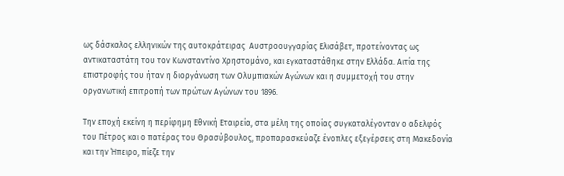ως δάσκαλος ελληνικών της αυτοκράτειρας  Αυστροουγγαρίας Ελισάβετ, προτείνοντας ως αντικαταστάτη του τον Κωνσταντίνο Χρηστομάνο, και εγκαταστάθηκε στην Ελλάδα. Αιτία της επιστροφής του ήταν η διοργάνωση των Ολυμπιακών Αγώνων και η συμμετοχή του στην οργανωτική επιτροπή των πρώτων Αγώνων του 1896.

Την εποχή εκείνη η περίφημη Εθνική Εταιρεία, στα μέλη της οποίας συγκαταλέγονταν ο αδελφός του Πέτρος και ο πατέρας του Θρασύβουλος, προπαρασκεύαζε ένοπλες εξεγέρσεις στη Μακεδονία και την Ήπειρο, πίεζε την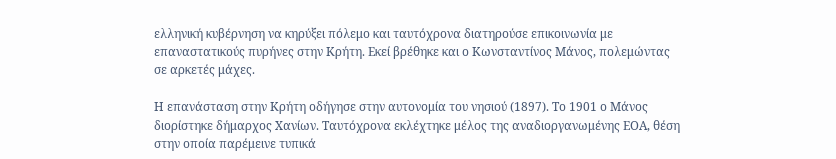ελληνική κυβέρνηση να κηρύξει πόλεμο και ταυτόχρονα διατηρούσε επικοινωνία με επαναστατικούς πυρήνες στην Κρήτη. Εκεί βρέθηκε και ο Κωνσταντίνος Μάνος, πολεμώντας σε αρκετές μάχες.

Η επανάσταση στην Κρήτη οδήγησε στην αυτονομία του νησιού (1897). Το 1901 ο Μάνος διορίστηκε δήμαρχος Χανίων. Ταυτόχρονα εκλέχτηκε μέλος της αναδιοργανωμένης ΕΟΑ, θέση στην οποία παρέμεινε τυπικά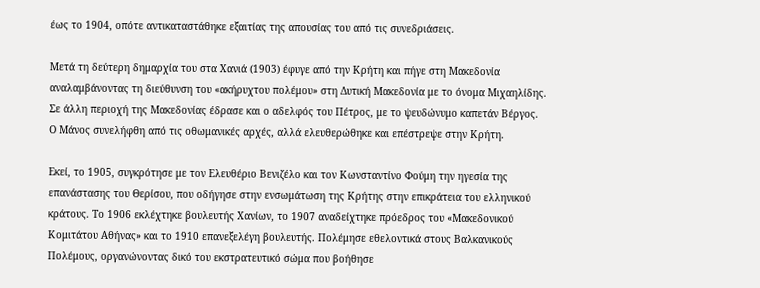έως το 1904, οπότε αντικαταστάθηκε εξαιτίας της απουσίας του από τις συνεδριάσεις.

Μετά τη δεύτερη δημαρχία του στα Χανιά (1903) έφυγε από την Κρήτη και πήγε στη Μακεδονία αναλαμβάνοντας τη διεύθυνση του «ακήρυχτου πολέμου» στη Δυτική Μακεδονία με το όνομα Μιχαηλίδης. Σε άλλη περιοχή της Μακεδονίας έδρασε και ο αδελφός του Πέτρος, με το ψευδώνυμο καπετάν Βέργος. Ο Μάνος συνελήφθη από τις οθωμανικές αρχές, αλλά ελευθερώθηκε και επέστρεψε στην Κρήτη.

Εκεί, το 1905, συγκρότησε με τον Ελευθέριο Βενιζέλο και τον Κωνσταντίνο Φούμη την ηγεσία της επανάστασης του Θερίσου, που οδήγησε στην ενσωμάτωση της Κρήτης στην επικράτεια του ελληνικού κράτους. Το 1906 εκλέχτηκε βουλευτής Χανίων, το 1907 αναδείχτηκε πρόεδρος του «Μακεδονικού Κομιτάτου Αθήνας» και το 1910 επανεξελέγη βουλευτής. Πολέμησε εθελοντικά στους Βαλκανικούς Πολέμους, οργανώνοντας δικό του εκστρατευτικό σώμα που βοήθησε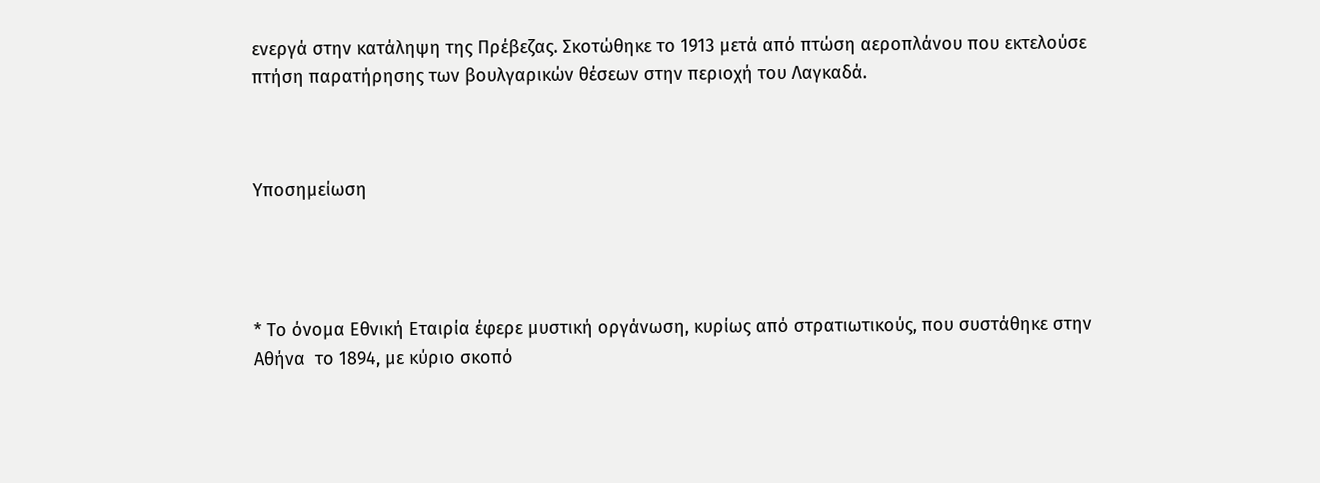ενεργά στην κατάληψη της Πρέβεζας. Σκοτώθηκε το 1913 μετά από πτώση αεροπλάνου που εκτελούσε πτήση παρατήρησης των βουλγαρικών θέσεων στην περιοχή του Λαγκαδά.



Υποσημείωση




* Το όνομα Εθνική Εταιρία έφερε μυστική οργάνωση, κυρίως από στρατιωτικούς, που συστάθηκε στην Αθήνα  το 1894, με κύριο σκοπό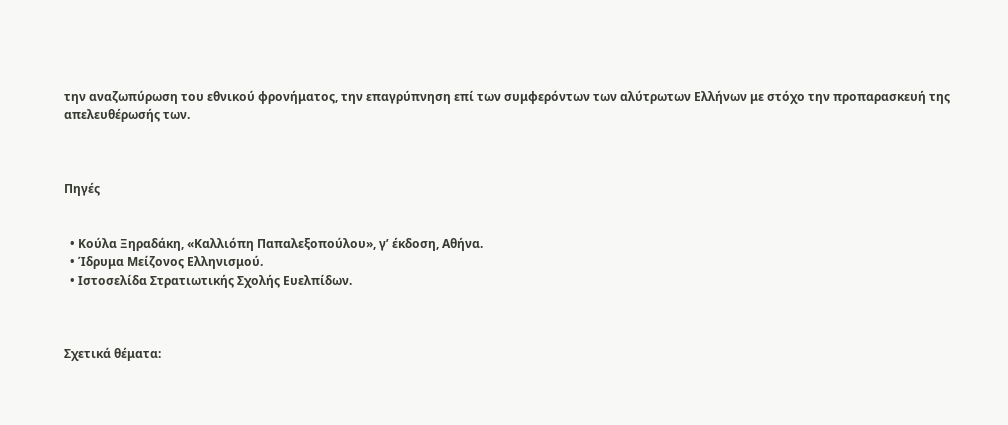την αναζωπύρωση του εθνικού φρονήματος, την επαγρύπνηση επί των συμφερόντων των αλύτρωτων Ελλήνων με στόχο την προπαρασκευή της απελευθέρωσής των.



Πηγές


  • Κούλα Ξηραδάκη, «Καλλιόπη Παπαλεξοπούλου», γ’ έκδοση, Αθήνα.
  • Ίδρυμα Μείζονος Ελληνισμού.
  • Ιστοσελίδα Στρατιωτικής Σχολής Ευελπίδων.



Σχετικά θέματα: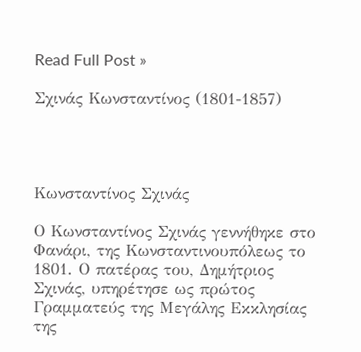Read Full Post »

Σχινάς Κωνσταντίνος (1801-1857)




Κωνσταντίνος Σχινάς

Ο Κωνσταντίνος Σχινάς γεννήθηκε στο Φανάρι, της Κωνσταντινουπόλεως το 1801. Ο πατέρας του, Δημήτριος Σχινάς, υπηρέτησε ως πρώτος Γραμματεύς της Μεγάλης Εκκλησίας της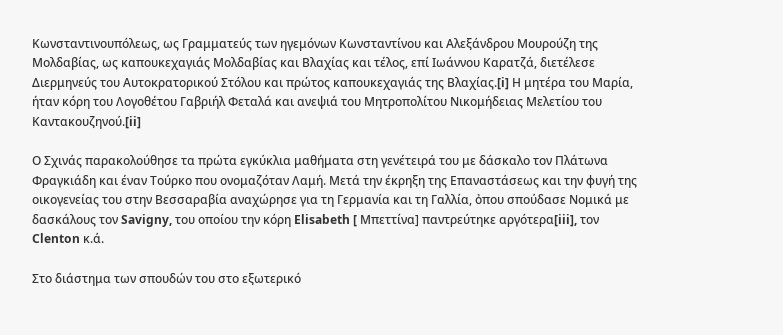Κωνσταντινουπόλεως, ως Γραμματεύς των ηγεμόνων Κωνσταντίνου και Αλεξάνδρου Μουρούζη της Μολδαβίας, ως καπουκεχαγιάς Μολδαβίας και Βλαχίας και τέλος, επί Ιωάννου Καρατζά, διετέλεσε Διερμηνεύς του Αυτοκρατορικού Στόλου και πρώτος καπουκεχαγιάς της Βλαχίας.[i] Η μητέρα του Μαρία, ήταν κόρη του Λογοθέτου Γαβριήλ Φεταλά και ανεψιά του Μητροπολίτου Νικομήδειας Μελετίου του Καντακουζηνού.[ii]

Ο Σχινάς παρακολούθησε τα πρώτα εγκύκλια μαθήματα στη γενέτειρά του με δάσκαλο τον Πλάτωνα Φραγκιάδη και έναν Τούρκο που ονομαζόταν Λαμή. Μετά την έκρηξη της Επαναστάσεως και την φυγή της οικογενείας του στην Βεσσαραβία αναχώρησε για τη Γερμανία και τη Γαλλία, ὀπου σπούδασε Νομικά με δασκάλους τον Savigny, του οποίου την κόρη Elisabeth [ Μπεττίνα] παντρεύτηκε αργότερα[iii], τον Clenton κ.ά.

Στο διάστημα των σπουδών του στο εξωτερικό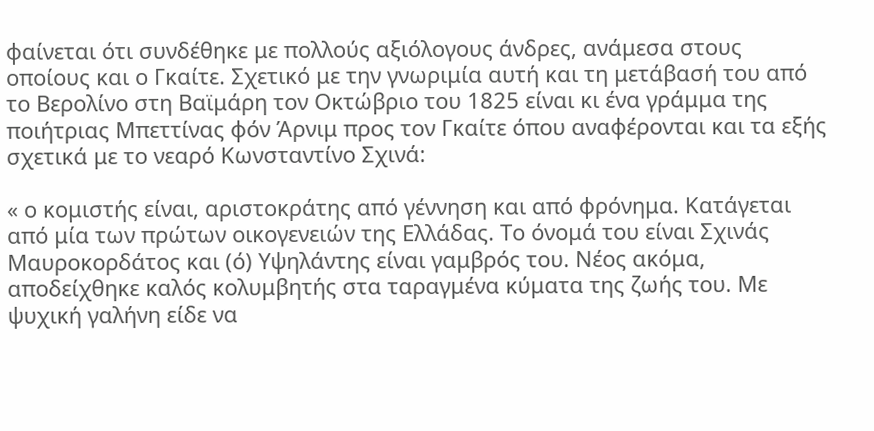φαίνεται ότι συνδέθηκε με πολλούς αξιόλογους άνδρες, ανάμεσα στους οποίους και ο Γκαίτε. Σχετικό με την γνωριμία αυτή και τη μετάβασή του από το Βερολίνο στη Βαϊμάρη τον Οκτώβριο του 1825 είναι κι ένα γράμμα της ποιήτριας Μπεττίνας φόν Άρνιμ προς τον Γκαίτε όπου αναφέρονται και τα εξής σχετικά με το νεαρό Κωνσταντίνο Σχινά:

« ο κομιστής είναι, αριστοκράτης από γέννηση και από φρόνημα. Κατάγεται από μία των πρώτων οικογενειών της Ελλάδας. Το όνομά του είναι Σχινάς Μαυροκορδάτος και (ό) Υψηλάντης είναι γαμβρός του. Νέος ακόμα, αποδείχθηκε καλός κολυμβητής στα ταραγμένα κύματα της ζωής του. Με ψυχική γαλήνη είδε να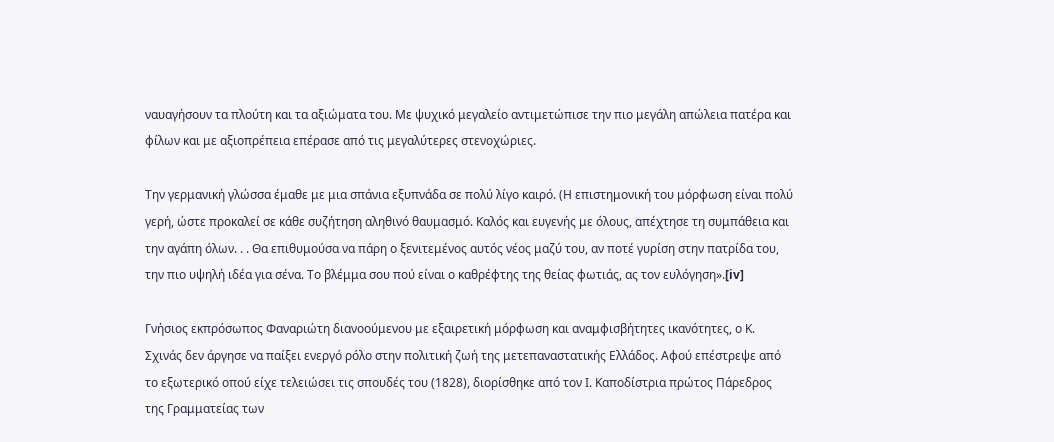ναυαγήσουν τα πλούτη και τα αξιώματα του. Με ψυχικό μεγαλείο αντιμετώπισε την πιο μεγάλη απώλεια πατέρα και φίλων και με αξιοπρέπεια επέρασε από τις μεγαλύτερες στενοχώριες.

Την γερμανική γλώσσα έμαθε με μια σπάνια εξυπνάδα σε πολύ λίγο καιρό. (Η επιστημονική του μόρφωση είναι πολύ γερή, ώστε προκαλεί σε κάθε συζήτηση αληθινό θαυμασμό. Καλός και ευγενής με όλους, απέχτησε τη συμπάθεια και την αγάπη όλων. . . Θα επιθυμούσα να πάρη ο ξενιτεμένος αυτός νέος μαζύ του, αν ποτέ γυρίση στην πατρίδα του, την πιο υψηλή ιδέα για σένα. Το βλέμμα σου πού είναι ο καθρέφτης της θείας φωτιάς, ας τον ευλόγηση».[iv]

Γνήσιος εκπρόσωπος Φαναριώτη διανοούμενου με εξαιρετική μόρφωση και αναμφισβήτητες ικανότητες, ο Κ. Σχινάς δεν άργησε να παίξει ενεργό ρόλο στην πολιτική ζωή της μετεπαναστατικής Ελλάδος. Αφού επέστρεψε από το εξωτερικό οπού είχε τελειώσει τις σπουδές του (1828), διορίσθηκε από τον Ι. Καποδίστρια πρώτος Πάρεδρος της Γραμματείας των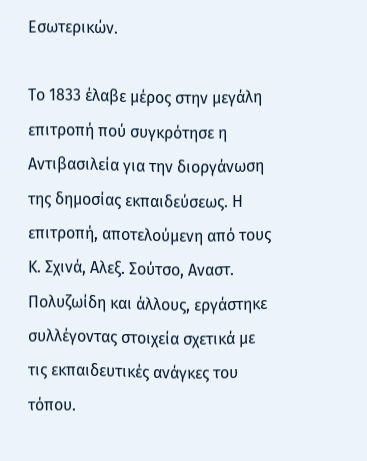Εσωτερικών.

Το 1833 έλαβε μέρος στην μεγάλη επιτροπή πού συγκρότησε η Αντιβασιλεία για την διοργάνωση της δημοσίας εκπαιδεύσεως. Η επιτροπή, αποτελούμενη από τους Κ. Σχινά, Αλεξ. Σούτσο, Αναστ. Πολυζωίδη και άλλους, εργάστηκε συλλέγοντας στοιχεία σχετικά με τις εκπαιδευτικές ανάγκες του τόπου.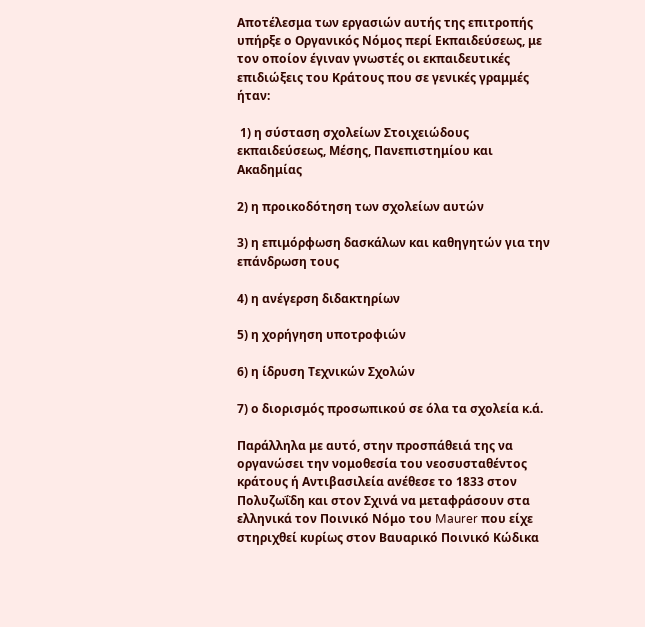Αποτέλεσμα των εργασιών αυτής της επιτροπής υπήρξε ο Οργανικός Νόμος περί Εκπαιδεύσεως, με τον οποίον έγιναν γνωστές οι εκπαιδευτικές επιδιώξεις του Κράτους που σε γενικές γραμμές ήταν:

 1) η σύσταση σχολείων Στοιχειώδους εκπαιδεύσεως, Μέσης, Πανεπιστημίου και Ακαδημίας

2) η προικοδότηση των σχολείων αυτών

3) η επιμόρφωση δασκάλων και καθηγητών για την επάνδρωση τους

4) η ανέγερση διδακτηρίων

5) η χορήγηση υποτροφιών

6) η ίδρυση Τεχνικών Σχολών

7) ο διορισμός προσωπικού σε όλα τα σχολεία κ.ά.

Παράλληλα με αυτό, στην προσπάθειά της να οργανώσει την νομοθεσία του νεοσυσταθέντος κράτους ή Αντιβασιλεία ανέθεσε το 1833 στον Πολυζωΐδη και στον Σχινά να μεταφράσουν στα ελληνικά τον Ποινικό Νόμο του Maurer που είχε στηριχθεί κυρίως στον Βαυαρικό Ποινικό Κώδικα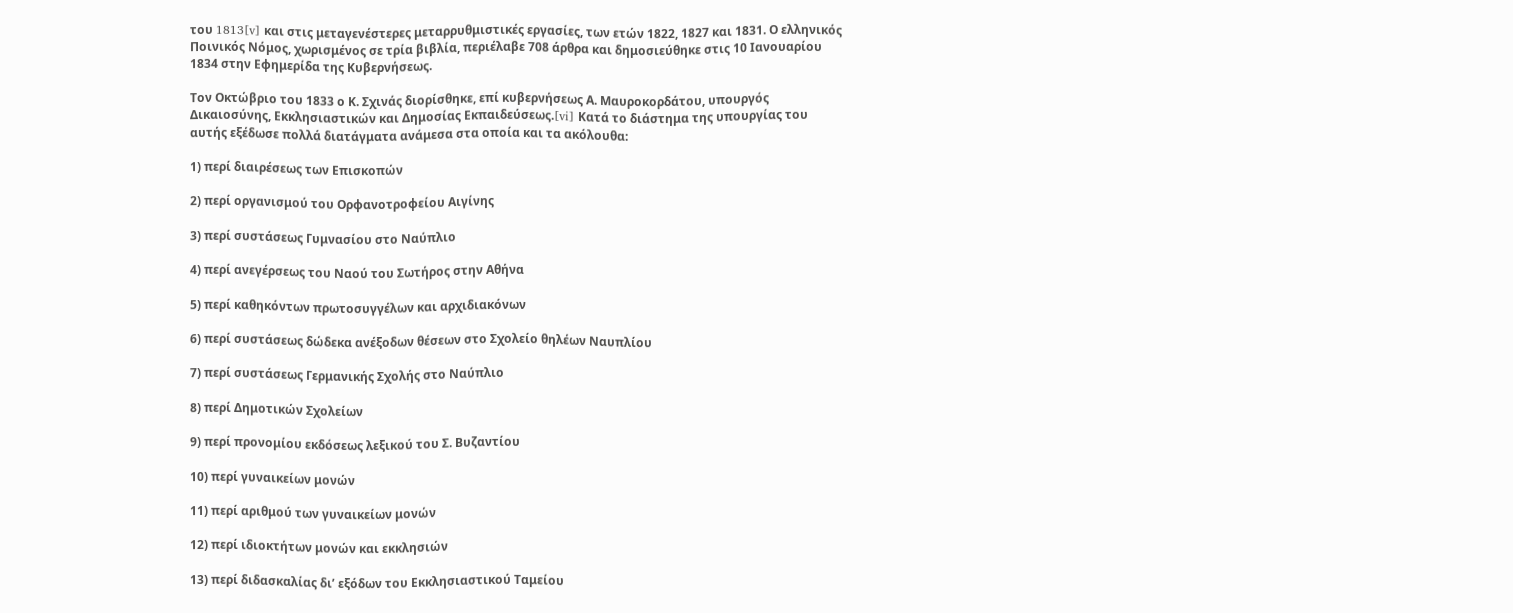του 1813[v] και στις μεταγενέστερες μεταρρυθμιστικές εργασίες, των ετών 1822, 1827 και 1831. Ο ελληνικός Ποινικός Νόμος, χωρισμένος σε τρία βιβλία, περιέλαβε 708 άρθρα και δημοσιεύθηκε στις 10 Ιανουαρίου 1834 στην Εφημερίδα της Κυβερνήσεως.

Τον Οκτώβριο του 1833 ο Κ. Σχινάς διορίσθηκε, επί κυβερνήσεως Α. Μαυροκορδάτου, υπουργός Δικαιοσύνης, Εκκλησιαστικών και Δημοσίας Εκπαιδεύσεως.[vi] Κατά το διάστημα της υπουργίας του αυτής εξέδωσε πολλά διατάγματα ανάμεσα στα οποία και τα ακόλουθα:

1) περί διαιρέσεως των Επισκοπών

2) περί οργανισμού του Ορφανοτροφείου Αιγίνης

3) περί συστάσεως Γυμνασίου στο Ναύπλιο

4) περί ανεγέρσεως του Ναού του Σωτήρος στην Αθήνα

5) περί καθηκόντων πρωτοσυγγέλων και αρχιδιακόνων

6) περί συστάσεως δώδεκα ανέξοδων θέσεων στο Σχολείο θηλέων Ναυπλίου

7) περί συστάσεως Γερμανικής Σχολής στο Ναύπλιο

8) περί Δημοτικών Σχολείων

9) περί προνομίου εκδόσεως λεξικού του Σ. Βυζαντίου

10) περί γυναικείων μονών

11) περί αριθμού των γυναικείων μονών

12) περί ιδιοκτήτων μονών και εκκλησιών

13) περί διδασκαλίας δι’ εξόδων του Εκκλησιαστικού Ταμείου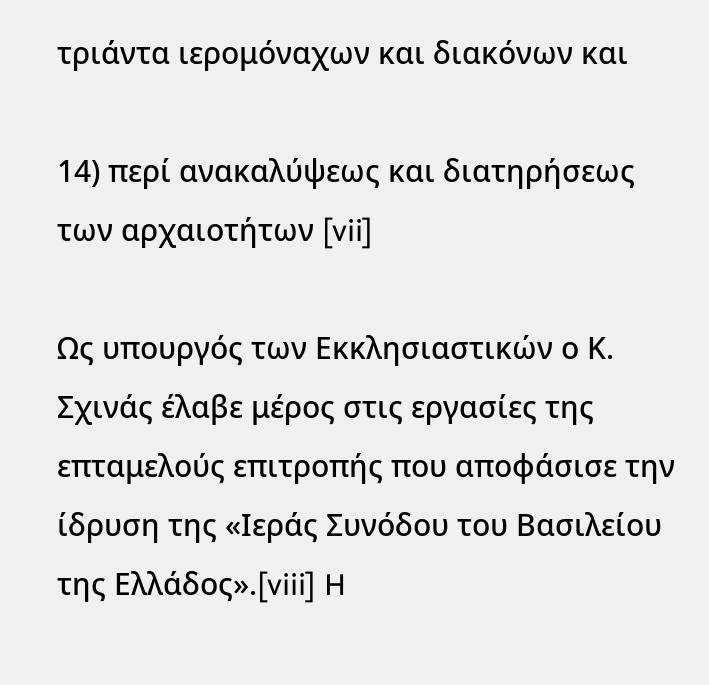τριάντα ιερομόναχων και διακόνων και

14) περί ανακαλύψεως και διατηρήσεως των αρχαιοτήτων [vii]

Ως υπουργός των Εκκλησιαστικών ο Κ. Σχινάς έλαβε μέρος στις εργασίες της επταμελούς επιτροπής που αποφάσισε την ίδρυση της «Ιεράς Συνόδου του Βασιλείου της Ελλάδος».[viii] H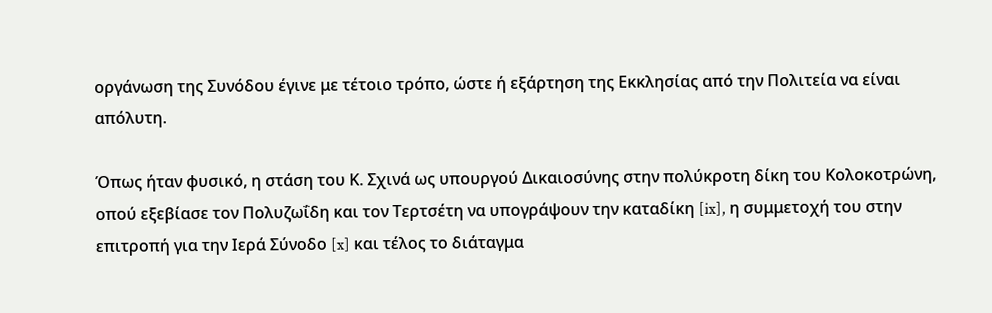οργάνωση της Συνόδου έγινε με τέτοιο τρόπο, ώστε ή εξάρτηση της Εκκλησίας από την Πολιτεία να είναι απόλυτη.

Όπως ήταν φυσικό, η στάση του Κ. Σχινά ως υπουργού Δικαιοσύνης στην πολύκροτη δίκη του Κολοκοτρώνη, οπού εξεβίασε τον Πολυζωΐδη και τον Τερτσέτη να υπογράψουν την καταδίκη [ix], η συμμετοχή του στην επιτροπή για την Ιερά Σύνοδο [x] και τέλος το διάταγμα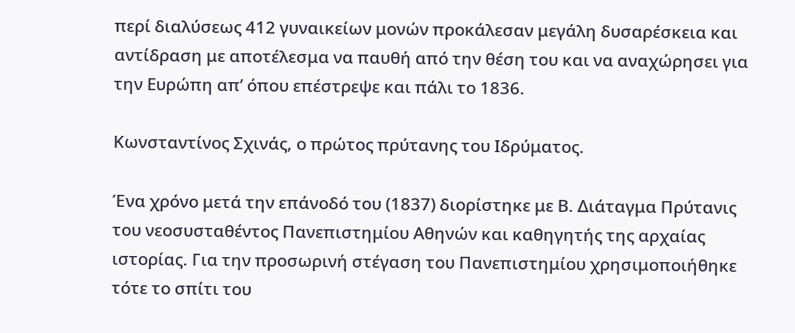περί διαλύσεως 412 γυναικείων μονών προκάλεσαν μεγάλη δυσαρέσκεια και αντίδραση με αποτέλεσμα να παυθή από την θέση του και να αναχώρησει για την Ευρώπη απ’ όπου επέστρεψε και πάλι το 1836.

Κωνσταντίνος Σχινάς, ο πρώτος πρύτανης του Ιδρύματος.

Ένα χρόνο μετά την επάνοδό του (1837) διορίστηκε με Β. Διάταγμα Πρύτανις του νεοσυσταθέντος Πανεπιστημίου Αθηνών και καθηγητής της αρχαίας ιστορίας. Για την προσωρινή στέγαση του Πανεπιστημίου χρησιμοποιήθηκε τότε το σπίτι του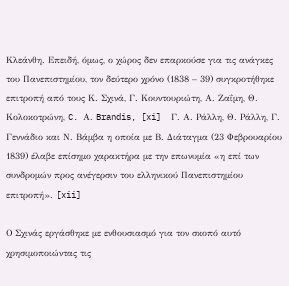Κλεάνθη. Επειδή, όμως, ο χώρος δεν επαρκούσε για τις ανάγκες του Πανεπιστημίου, τον δεύτερο χρόνο (1838 – 39) συγκροτήθηκε επιτροπή από τους Κ. Σχινά, Γ. Κουντουριώτη, Α. Ζαΐμη, Θ. Κολοκοτρώνη, C. Α. Brandis, [xi]  Γ. Α. Ράλλη, Θ. Ράλλη, Γ. Γεννάδιο και Ν. Βάμβα η οποία με Β. Διάταγμα (23 Φεβρουαρίου 1839) έλαβε επίσημο χαρακτήρα με την επωνυμία «η επί των συνδρομών προς ανέγερσιν του ελληνικού Πανεπιστημίου επιτροπή». [xii]

Ο Σχινάς εργάσθηκε με ενθουσιασμό για τον σκοπό αυτό χρησιμοποιώντας τις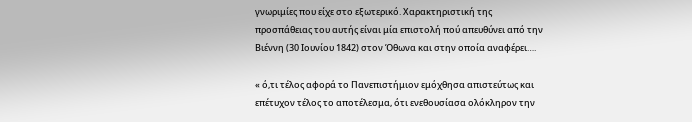γνωριμίες που είχε στο εξωτερικό. Χαρακτηριστική της προσπάθειας του αυτής είναι μία επιστολή πού απευθύνει από την Βιέννη (30 Ιουνίου 1842) στον Όθωνα και στην οποία αναφέρει….

« ό,τι τέλος αφορά το Πανεπιστήμιον εμόχθησα απιστεύτως και επέτυχον τέλος το αποτέλεσμα, ότι ενεθουσίασα ολόκληρον την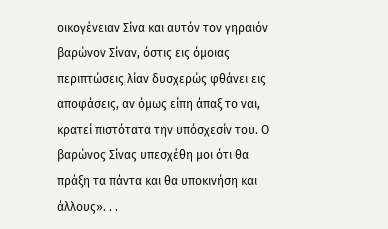οικογένειαν Σίνα και αυτόν τον γηραιόν βαρώνον Σίναν, όστις εις όμοιας περιπτώσεις λίαν δυσχερώς φθάνει εις αποφάσεις, αν όμως είπη άπαξ το ναι, κρατεί πιστότατα την υπόσχεσίν του. Ο βαρώνος Σίνας υπεσχέθη μοι ότι θα πράξη τα πάντα και θα υποκινήση και άλλους». . .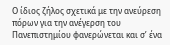Ο ίδιος ζήλος σχετικά με την ανεύρεση πόρων για την ανέγερση του Πανεπιστημίου φανερώνεται και σ’ ένα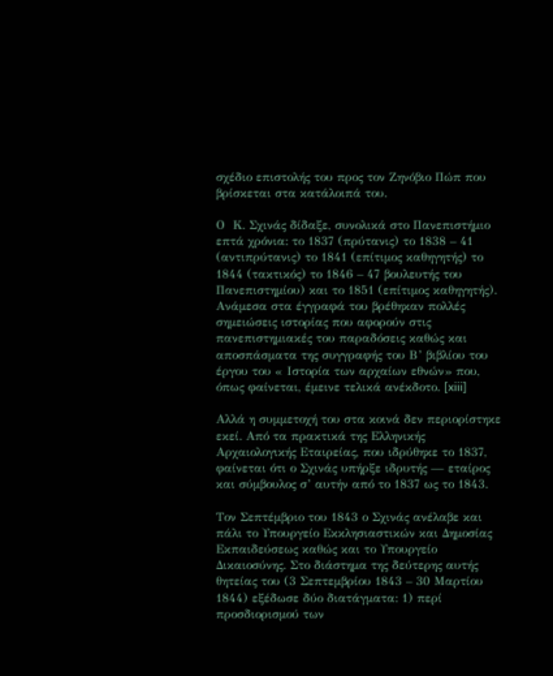σχέδιο επιστολής του προς τον Ζηνόβιο Πώπ που βρίσκεται στα κατάλοιπά του.

Ο  Κ. Σχινάς δίδαξε, συνολικά στο Πανεπιστήμιο επτά χρόνια: το 1837 (πρύτανις) το 1838 – 41 (αντιπρύτανις) το 1841 (επίτιμος καθηγητής) το 1844 (τακτικός) το 1846 – 47 βουλευτής του Πανεπιστημίου) και το 1851 (επίτιμος καθηγητής). Ανάμεσα στα έγγραφά του βρέθηκαν πολλές σημειώσεις ιστορίας που αφορούν στις πανεπιστημιακές του παραδόσεις καθώς και αποσπάσματα της συγγραφής του Β’ βιβλίου του έργου του « Ιστορία των αρχαίων εθνών» που, όπως φαίνεται, έμεινε τελικά ανέκδοτο. [xiii]

Αλλά η συμμετοχή του στα κοινά δεν περιορίστηκε εκεί. Από τα πρακτικά της Ελληνικής Αρχαιολογικής Εταιρείας, που ιδρύθηκε το 1837, φαίνεται ότι ο Σχινάς υπήρξε ιδρυτής — εταίρος και σύμβουλος σ’ αυτήν από το 1837 ως το 1843.

Τον Σεπτέμβριο του 1843 ο Σχινάς ανέλαβε και πάλι το Υπουργείο Εκκλησιαστικών και Δημοσίας Εκπαιδεύσεως καθώς και το Υπουργείο Δικαιοσύνης. Στο διάστημα της δεύτερης αυτής θητείας του (3 Σεπτεμβρίου 1843 – 30 Μαρτίου 1844) εξέδωσε δύο διατάγματα: 1) περί προσδιορισμού των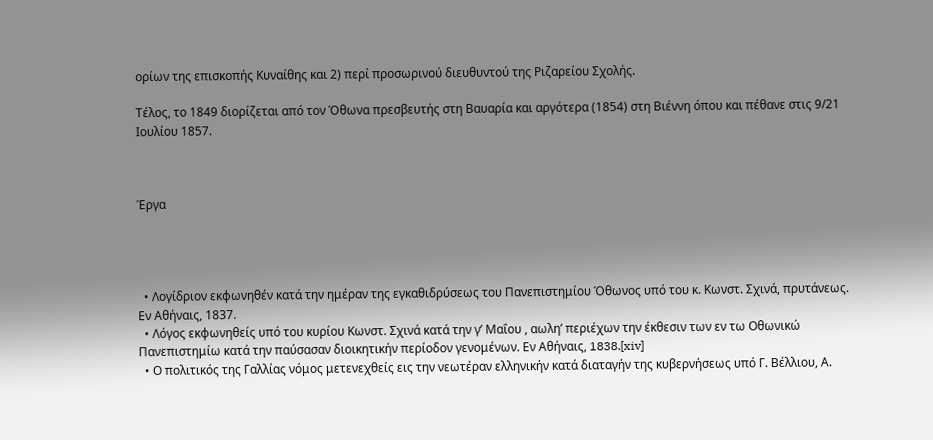ορίων της επισκοπής Κυναίθης και 2) περί προσωρινού διευθυντού της Ριζαρείου Σχολής.

Τέλος, το 1849 διορίζεται από τον Όθωνα πρεσβευτής στη Βαυαρία και αργότερα (1854) στη Βιέννη όπου και πέθανε στις 9/21 Ιουλίου 1857.



Έργα




  • Λογίδριον εκφωνηθέν κατά την ημέραν της εγκαθιδρύσεως του Πανεπιστημίου Όθωνος υπό του κ. Κωνστ. Σχινά, πρυτάνεως. Εν Αθήναις, 1837.
  • Λόγος εκφωνηθείς υπό του κυρίου Κωνστ. Σχινά κατά την γ’ Μαΐου , αωλη’ περιέχων την έκθεσιν των εν τω Οθωνικώ Πανεπιστημίω κατά την παύσασαν διοικητικήν περίοδον γενομένων. Εν Αθήναις, 1838.[xiv]
  • Ο πολιτικός της Γαλλίας νόμος μετενεχθείς εις την νεωτέραν ελληνικήν κατά διαταγήν της κυβερνήσεως υπό Γ. Βέλλιου, Α.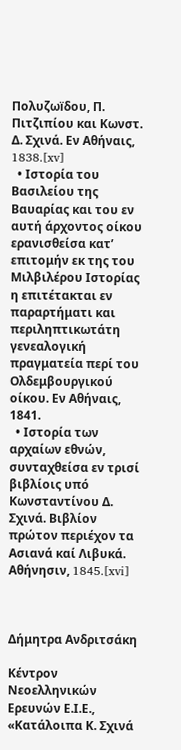Πολυζωïδου, Π. Πιτζιπίου και Κωνστ. Δ. Σχινά. Εν Αθήναις, 1838.[xv]
  • Ιστορία του Βασιλείου της Βαυαρίας και του εν αυτή άρχοντος οίκου ερανισθείσα κατ’ επιτομήν εκ της του Μιλβιλέρου Ιστορίας η επιτέτακται εν παραρτήματι και περιληπτικωτάτη γενεαλογική πραγματεία περί του Ολδεμβουργικού οίκου. Εν Αθήναις, 1841.
  • Ιστορία των αρχαίων εθνών, συνταχθείσα εν τρισί βιβλίοις υπό Κωνσταντίνου Δ. Σχινά. Βιβλίον πρώτον περιέχον τα Ασιανά καί Λιβυκά.  Αθήνησιν, 1845.[xvi]



Δήμητρα Ανδριτσάκη

Κέντρον Νεοελληνικών Ερευνών Ε.Ι.Ε., «Κατάλοιπα Κ. Σχινά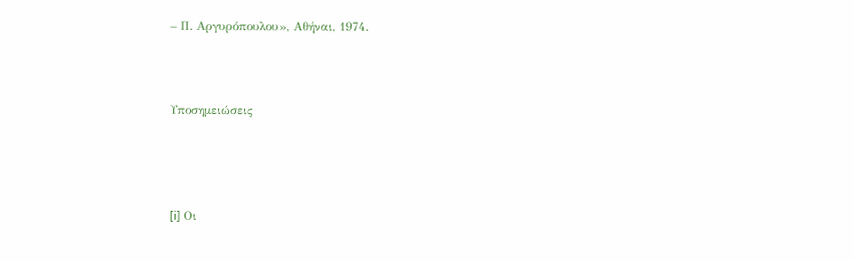– Π. Αργυρόπουλου», Αθήναι, 1974.



Υποσημειώσεις




[i] Οι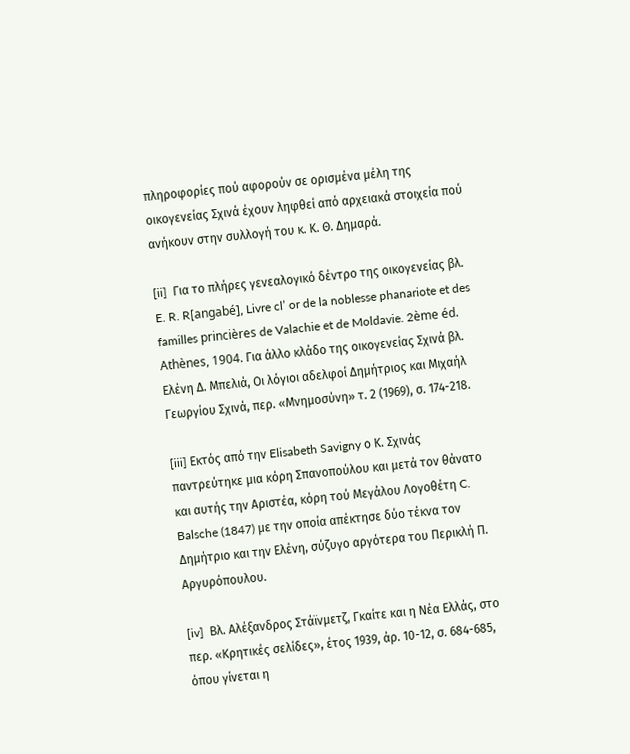πληροφορίες πού αφορούν σε ορισμένα μέλη της οικογενείας Σχινά έχουν ληφθεί από αρχειακά στοιχεία πού ανήκουν στην συλλογή του κ. Κ. Θ. Δημαρά.

[ii]  Για το πλήρες γενεαλογικό δέντρο της οικογενείας βλ. E. R. R[angabé], Livre cl’ or de la noblesse phanariote et des familles princières de Valachie et de Moldavie. 2ème éd. Athènes, 1904. Για άλλο κλάδο της οικογενείας Σχινά βλ. Ελένη Δ. Μπελιά, Οι λόγιοι αδελφοί Δημήτριος και Μιχαήλ Γεωργίου Σχινά, περ. «Μνημοσύνη» τ. 2 (1969), σ. 174-218.

[iii] Εκτός από την Elisabeth Savigny ο Κ. Σχινάς παντρεύτηκε μια κόρη Σπανοπούλου και μετά τον θάνατο και αυτής την Αριστέα, κόρη τού Μεγάλου Λογοθέτη C. Balsche (1847) με την οποία απέκτησε δύο τέκνα τον Δημήτριο και την Ελένη, σύζυγο αργότερα του Περικλή Π. Αργυρόπουλου.

[iv]  Βλ. Αλέξανδρος Στάϊνμετζ, Γκαίτε και η Νέα Ελλάς, στο περ. «Κρητικές σελίδες», έτος 1939, άρ. 10-12, σ. 684-685, όπου γίνεται η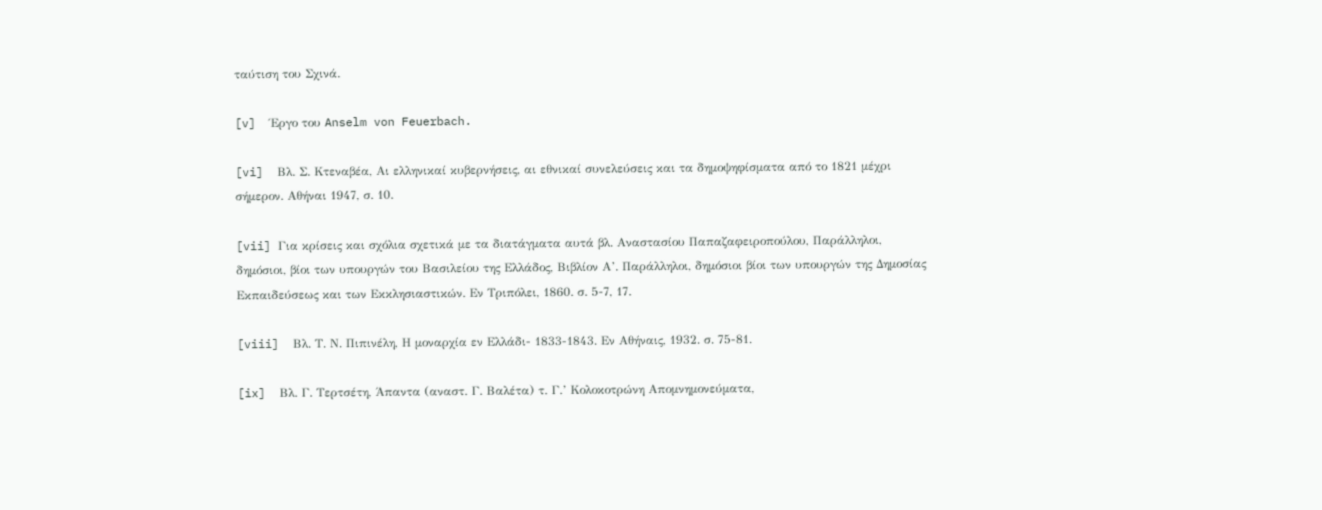ταύτιση του Σχινά.

[v]  Έργο του Anselm von Feuerbach.

[vi]  Βλ. Σ. Κτεναβέα, Αι ελληνικαί κυβερνήσεις, αι εθνικαί συνελεύσεις και τα δημοψηφίσματα από το 1821 μέχρι σήμερον. Αθήναι 1947, σ. 10.

[vii] Για κρίσεις και σχόλια σχετικά με τα διατάγματα αυτά βλ. Αναστασίου Παπαζαφειροπούλου, Παράλληλοι, δημόσιοι, βίοι των υπουργών του Βασιλείου της Ελλάδος, Βιβλίον Α’. Παράλληλοι, δημόσιοι βίοι των υπουργών της Δημοσίας Εκπαιδεύσεως και των Εκκλησιαστικών. Εν Τριπόλει, 1860. σ. 5-7, 17.

[viii]  Βλ. Τ. Ν. Πιπινέλη, Η μοναρχία εν Ελλάδι- 1833-1843. Εν Αθήναις, 1932. σ. 75-81.

[ix]  Βλ. Γ. Τερτσέτη, Άπαντα (αναστ. Γ. Βαλέτα) τ. Γ.’ Κολοκοτρώνη Απομνημονεύματα,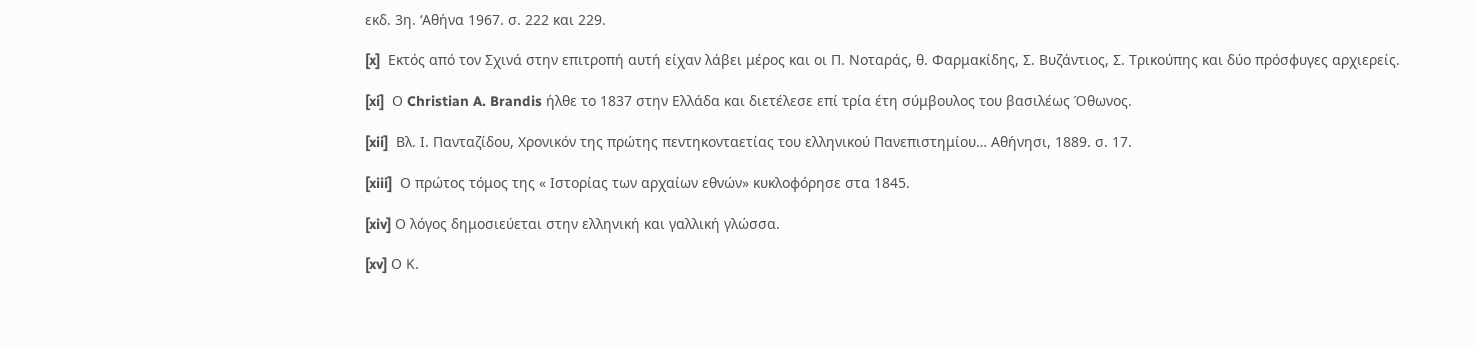εκδ. 3η. ‘Αθήνα 1967. σ. 222 και 229.

[x]  Εκτός από τον Σχινά στην επιτροπή αυτή είχαν λάβει μέρος και οι Π. Νοταράς, θ. Φαρμακίδης, Σ. Βυζάντιος, Σ. Τρικούπης και δύο πρόσφυγες αρχιερείς.

[xi]  Ο Christian A. Brandis ήλθε το 1837 στην Ελλάδα και διετέλεσε επί τρία έτη σύμβουλος του βασιλέως Όθωνος.

[xii]  Βλ. Ι. Πανταζίδου, Χρονικόν της πρώτης πεντηκονταετίας του ελληνικού Πανεπιστημίου… Αθήνησι, 1889. σ. 17.

[xiii]  Ο πρώτος τόμος της « Ιστορίας των αρχαίων εθνών» κυκλοφόρησε στα 1845.

[xiv] Ο λόγος δημοσιεύεται στην ελληνική και γαλλική γλώσσα.

[xv] Ο Κ.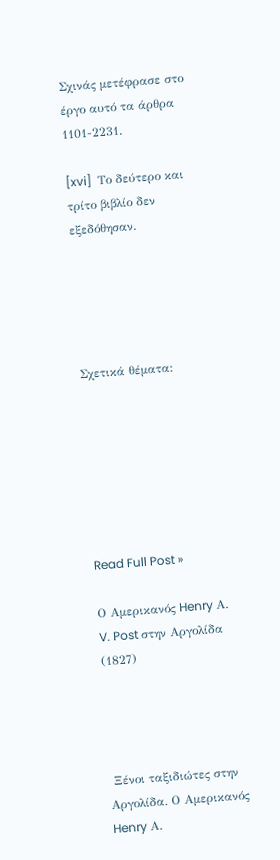Σχινάς μετέφρασε στο έργο αυτό τα άρθρα 1101-2231.

[xvi]  Το δεύτερο και τρίτο βιβλίο δεν εξεδόθησαν.





Σχετικά θέματα:







Read Full Post »

Ο Αμερικανός Henry Α. V. Post στην Αργολίδα (1827)




 Ξένοι ταξιδιώτες στην Αργολίδα. Ο Αμερικανός Henry Α.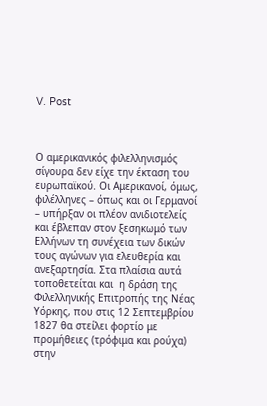V. Post



Ο αμερικανικός φιλελληνισμός σίγουρα δεν είχε την έκταση του ευρωπαϊκού. Οι Αμερικανοί, όμως, φιλέλληνες – όπως και οι Γερμανοί – υπήρξαν οι πλέον ανιδιοτελείς και έβλεπαν στον ξεσηκωμό των Ελλήνων τη συνέχεια των δικών τους αγώνων για ελευθερία και ανεξαρτησία. Στα πλαίσια αυτά τοποθετείται και  η δράση της Φιλελληνικής Επιτροπής της Νέας Υόρκης, που στις 12 Σεπτεμβρίου 1827 θα στείλει φορτίο με προμήθειες (τρόφιμα και ρούχα) στην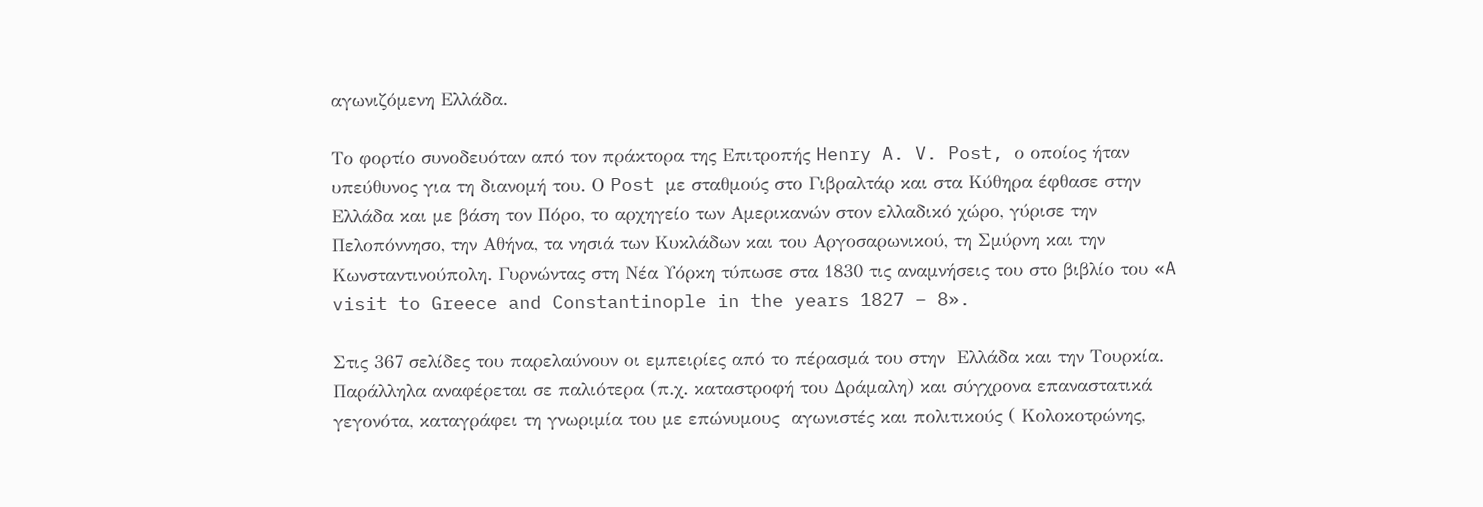αγωνιζόμενη Ελλάδα.

Το φορτίο συνοδευόταν από τον πράκτορα της Επιτροπής Henry A. V. Post, ο οποίος ήταν υπεύθυνος για τη διανομή του. Ο Post με σταθμούς στο Γιβραλτάρ και στα Κύθηρα έφθασε στην Ελλάδα και με βάση τον Πόρο, το αρχηγείο των Αμερικανών στον ελλαδικό χώρο, γύρισε την Πελοπόννησο, την Αθήνα, τα νησιά των Κυκλάδων και του Αργοσαρωνικού, τη Σμύρνη και την Κωνσταντινούπολη. Γυρνώντας στη Νέα Υόρκη τύπωσε στα 1830 τις αναμνήσεις του στο βιβλίο του «A visit to Greece and Constantinople in the years 1827 – 8».

Στις 367 σελίδες του παρελαύνουν οι εμπειρίες από το πέρασμά του στην  Ελλάδα και την Τουρκία. Παράλληλα αναφέρεται σε παλιότερα (π.χ. καταστροφή του Δράμαλη) και σύγχρονα επαναστατικά γεγονότα, καταγράφει τη γνωριμία του με επώνυμους  αγωνιστές και πολιτικούς ( Κολοκοτρώνης,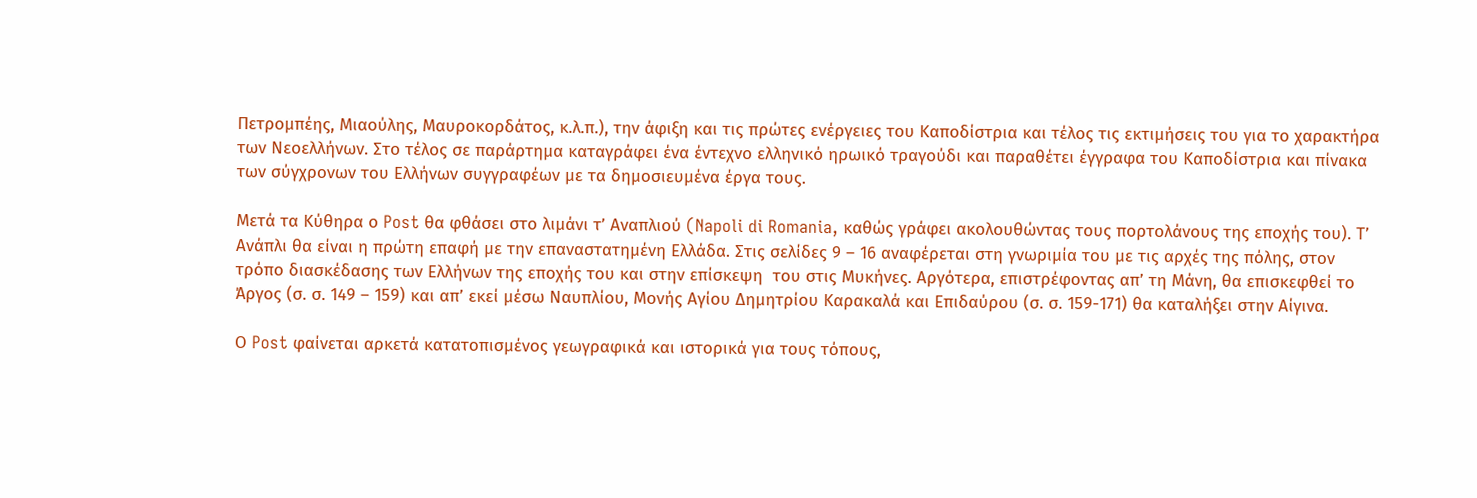Πετρομπέης, Μιαούλης, Μαυροκορδάτος, κ.λ.π.), την άφιξη και τις πρώτες ενέργειες του Καποδίστρια και τέλος τις εκτιμήσεις του για το χαρακτήρα των Νεοελλήνων. Στο τέλος σε παράρτημα καταγράφει ένα έντεχνο ελληνικό ηρωικό τραγούδι και παραθέτει έγγραφα του Καποδίστρια και πίνακα των σύγχρονων του Ελλήνων συγγραφέων με τα δημοσιευμένα έργα τους.

Μετά τα Κύθηρα ο Post θα φθάσει στο λιμάνι τ’ Αναπλιού (Napoli di Romania, καθώς γράφει ακολουθώντας τους πορτολάνους της εποχής του). Τ’ Ανάπλι θα είναι η πρώτη επαφή με την επαναστατημένη Ελλάδα. Στις σελίδες 9 – 16 αναφέρεται στη γνωριμία του με τις αρχές της πόλης, στον τρόπο διασκέδασης των Ελλήνων της εποχής του και στην επίσκεψη  του στις Μυκήνες. Αργότερα, επιστρέφοντας απ’ τη Μάνη, θα επισκεφθεί το Άργος (σ. σ. 149 – 159) και απ’ εκεί μέσω Ναυπλίου, Μονής Αγίου Δημητρίου Καρακαλά και Επιδαύρου (σ. σ. 159-171) θα καταλήξει στην Αίγινα.

Ο Post φαίνεται αρκετά κατατοπισμένος γεωγραφικά και ιστορικά για τους τόπους,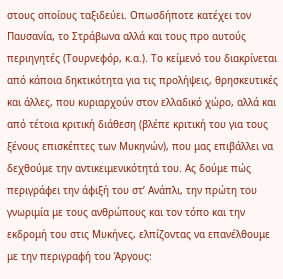στους οποίους ταξιδεύει. Οπωσδήποτε κατέχει τον Παυσανία, το Στράβωνα αλλά και τους προ αυτούς περιηγητές (Τουρνεφόρ, κ.α.). Το κείμενό του διακρίνεται  από κάποια δηκτικότητα για τις προλήψεις, θρησκευτικές και άλλες, που κυριαρχούν στον ελλαδικό χώρο, αλλά και από τέτοια κριτική διάθεση (βλέπε κριτική του για τους ξένους επισκέπτες των Μυκηνών), που μας επιβάλλει να δεχθούμε την αντικειμενικότητά του. Ας δούμε πώς περιγράφει την άφιξή του στ’ Ανάπλι, την πρώτη του γνωριμία με τους ανθρώπους και τον τόπο και την εκδρομή του στις Μυκήνες, ελπίζοντας να επανέλθουμε με την περιγραφή του Άργους: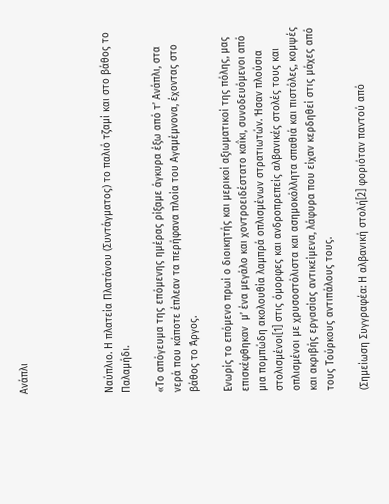Ανάπλι




Ναύπλιο. Η πλατεία Πλατάνου (Συντάγματος) το παλιό τζαμί και στο βάθος το Παλαμήδι.

«Το απόγευμα της επόμενης ημέρας ρίξαμε άγκυρα έξω από τ’ Ανάπλι, στα νερά που κάποτε έπλεαν τα περήφανα πλοία του Αγαμέμνονα, έχοντας στο βάθος το Άργος.

Ενωρίς το επόμενο πρωί ο διοικητής και μερικοί αξιωματικοί της πόλης, μας επισκέφθηκαν  μ’ ένα μεγάλο και χοντροειδέστατο καΐκι, συνοδευόμενοι από μια πομπώδη ακολουθία λαμπρά οπλισμένων στρατιωτών. Ήσαν πλούσια στολισμένοι[1] στις όμορφες και ανδροπρεπείς αλβανικές στολές τους και οπλισμένοι με χρυσοστόλιστα και ασημοκόλλητα σπαθιά και πιστόλες, κομψές και ακριβής εργασίας αντικείμενα, λάφυρα που είχαν κερδηθεί στις μάχες από τους Τούρκους αντιπάλους τους.

(Σημείωση Συγγραφέα: Η αλβανική στολή[2] φοριόταν παντού από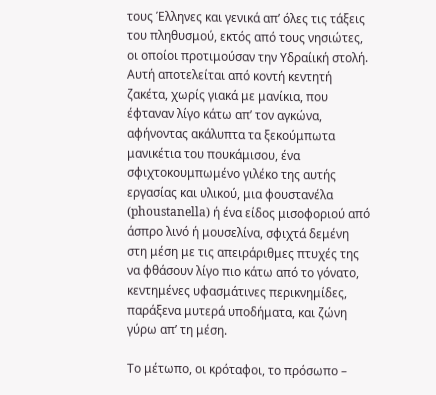τους Έλληνες και γενικά απ’ όλες τις τάξεις του πληθυσμού, εκτός από τους νησιώτες, οι οποίοι προτιμούσαν την Υδραίική στολή. Αυτή αποτελείται από κοντή κεντητή  ζακέτα, χωρίς γιακά με μανίκια, που έφταναν λίγο κάτω απ’ τον αγκώνα, αφήνοντας ακάλυπτα τα ξεκούμπωτα μανικέτια του πουκάμισου, ένα σφιχτοκουμπωμένο γιλέκο της αυτής εργασίας και υλικού, μια φουστανέλα (phoustanella) ή ένα είδος μισοφοριού από άσπρο λινό ή μουσελίνα, σφιχτά δεμένη στη μέση με τις απειράριθμες πτυχές της να φθάσουν λίγο πιο κάτω από το γόνατο, κεντημένες υφασμάτινες περικνημίδες, παράξενα μυτερά υποδήματα, και ζώνη γύρω απ’ τη μέση.

Το μέτωπο, οι κρόταφοι, το πρόσωπο –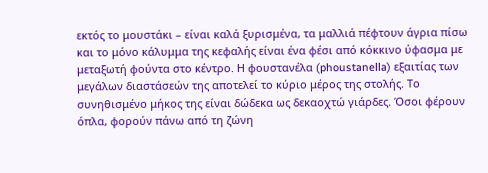εκτός το μουστάκι – είναι καλά ξυρισμένα, τα μαλλιά πέφτουν άγρια πίσω και το μόνο κάλυμμα της κεφαλής είναι ένα φέσι από κόκκινο ύφασμα με μεταξωτή φούντα στο κέντρο. Η φουστανέλα (phoustanella) εξαιτίας των μεγάλων διαστάσεών της αποτελεί το κύριο μέρος της στολής. Το συνηθισμένο μήκος της είναι δώδεκα ως δεκαοχτώ γιάρδες. Όσοι φέρουν όπλα, φορούν πάνω από τη ζώνη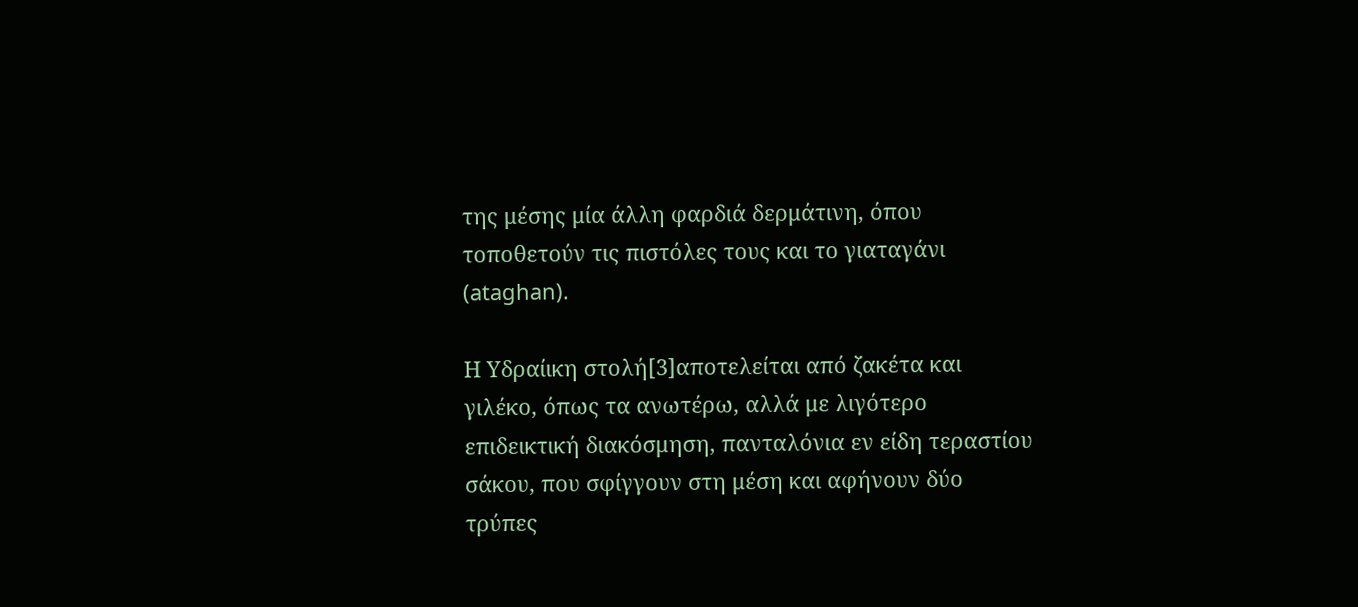της μέσης μία άλλη φαρδιά δερμάτινη, όπου τοποθετούν τις πιστόλες τους και το γιαταγάνι (ataghan).

Η Υδραίικη στολή[3]αποτελείται από ζακέτα και γιλέκο, όπως τα ανωτέρω, αλλά με λιγότερο επιδεικτική διακόσμηση, πανταλόνια εν είδη τεραστίου σάκου, που σφίγγουν στη μέση και αφήνουν δύο τρύπες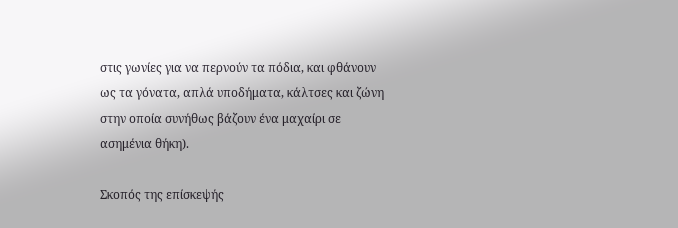στις γωνίες για να περνούν τα πόδια, και φθάνουν ως τα γόνατα, απλά υποδήματα, κάλτσες και ζώνη στην οποία συνήθως βάζουν ένα μαχαίρι σε ασημένια θήκη).

Σκοπός της επίσκεψής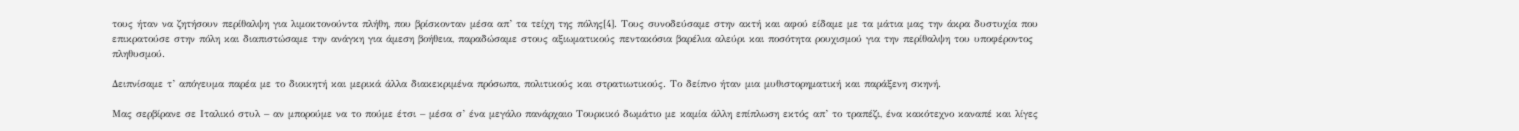τους ήταν να ζητήσουν περίθαλψη για λιμοκτονούντα πλήθη, που βρίσκονταν μέσα απ’ τα τείχη της πόλης[4]. Τους συνοδεύσαμε στην ακτή και αφού είδαμε με τα μάτια μας την άκρα δυστυχία που επικρατούσε στην πόλη και διαπιστώσαμε την ανάγκη για άμεση βοήθεια, παραδώσαμε στους αξιωματικούς πεντακόσια βαρέλια αλεύρι και ποσότητα ρουχισμού για την περίθαλψη του υποφέροντος πληθυσμού.

Δειπνίσαμε τ’ απόγευμα παρέα με το διοικητή και μερικά άλλα διακεκριμένα πρόσωπα, πολιτικούς και στρατιωτικούς. Το δείπνο ήταν μια μυθιστορηματική και παράξενη σκηνή.

Μας σερβίρανε σε Ιταλικό στυλ – αν μπορούμε να το πούμε έτσι – μέσα σ’ ένα μεγάλο πανάρχαιο Τουρκικό δωμάτιο με καμία άλλη επίπλωση εκτός απ’ το τραπέζι, ένα κακότεχνο καναπέ και λίγες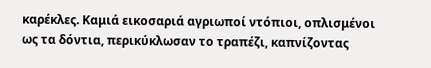καρέκλες. Καμιά εικοσαριά αγριωποί ντόπιοι, οπλισμένοι ως τα δόντια, περικύκλωσαν το τραπέζι, καπνίζοντας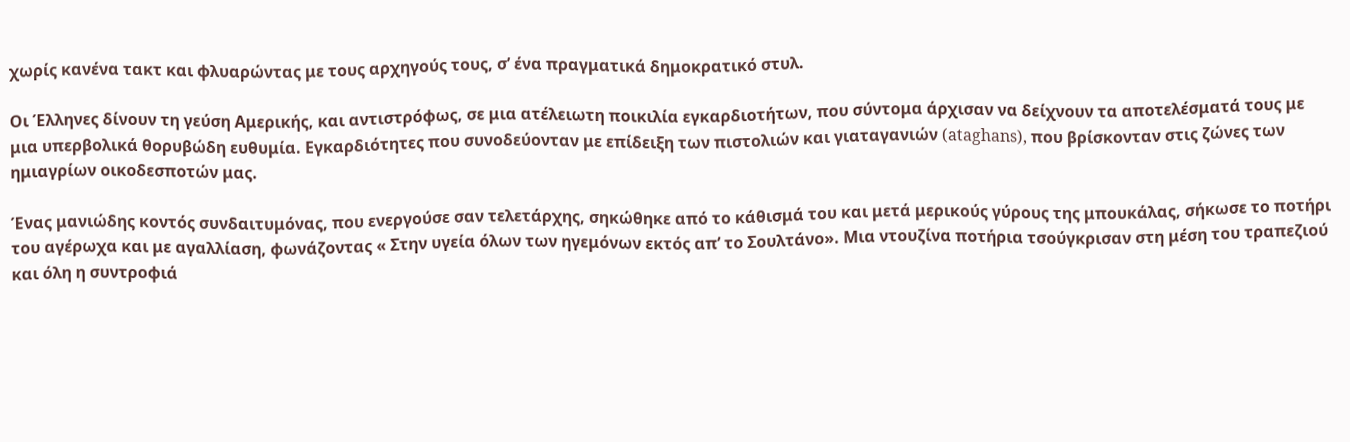χωρίς κανένα τακτ και φλυαρώντας με τους αρχηγούς τους, σ’ ένα πραγματικά δημοκρατικό στυλ.

Οι Έλληνες δίνουν τη γεύση Αμερικής, και αντιστρόφως, σε μια ατέλειωτη ποικιλία εγκαρδιοτήτων, που σύντομα άρχισαν να δείχνουν τα αποτελέσματά τους με μια υπερβολικά θορυβώδη ευθυμία. Εγκαρδιότητες που συνοδεύονταν με επίδειξη των πιστολιών και γιαταγανιών (ataghans), που βρίσκονταν στις ζώνες των ημιαγρίων οικοδεσποτών μας.

Ένας μανιώδης κοντός συνδαιτυμόνας, που ενεργούσε σαν τελετάρχης, σηκώθηκε από το κάθισμά του και μετά μερικούς γύρους της μπουκάλας, σήκωσε το ποτήρι του αγέρωχα και με αγαλλίαση, φωνάζοντας « Στην υγεία όλων των ηγεμόνων εκτός απ’ το Σουλτάνο». Μια ντουζίνα ποτήρια τσούγκρισαν στη μέση του τραπεζιού και όλη η συντροφιά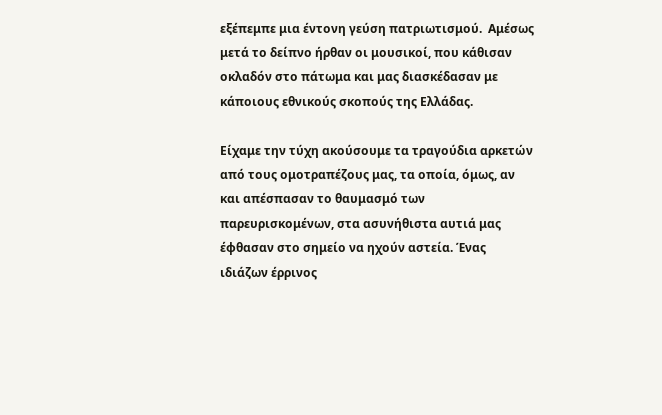εξέπεμπε μια έντονη γεύση πατριωτισμού.  Αμέσως μετά το δείπνο ήρθαν οι μουσικοί, που κάθισαν οκλαδόν στο πάτωμα και μας διασκέδασαν με κάποιους εθνικούς σκοπούς της Ελλάδας.

Είχαμε την τύχη ακούσουμε τα τραγούδια αρκετών από τους ομοτραπέζους μας, τα οποία, όμως, αν και απέσπασαν το θαυμασμό των παρευρισκομένων, στα ασυνήθιστα αυτιά μας έφθασαν στο σημείο να ηχούν αστεία. Ένας ιδιάζων έρρινος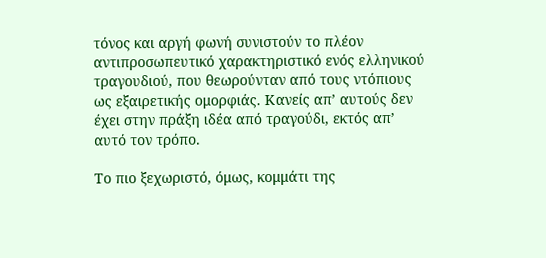τόνος και αργή φωνή συνιστούν το πλέον αντιπροσωπευτικό χαρακτηριστικό ενός ελληνικού τραγουδιού, που θεωρούνταν από τους ντόπιους ως εξαιρετικής ομορφιάς. Κανείς απ’ αυτούς δεν έχει στην πράξη ιδέα από τραγούδι, εκτός απ’ αυτό τον τρόπο.

Το πιο ξεχωριστό, όμως, κομμάτι της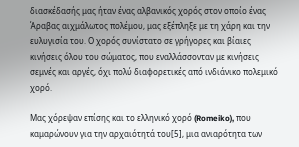διασκέδασής μας ήταν ένας αλβανικός χορός στον οποίο ένας Άραβας αιχμάλωτος πολέμου, μας εξέπληξε με τη χάρη και την ευλυγισία του. Ο χορός συνίστατο σε γρήγορες και βίαιες κινήσεις όλου του σώματος, που εναλλάσσονταν με κινήσεις σεμνές και αργές, όχι πολύ διαφορετικές από ινδιάνικο πολεμικό χορό.

Μας χόρεψαν επίσης και το ελληνικό χορό (Romeiko), που καμαρώνουν για την αρχαιότητά του[5], μια ανιαρότητα των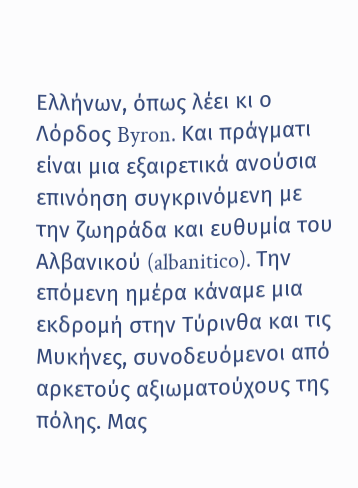Ελλήνων, όπως λέει κι ο Λόρδος Byron. Και πράγματι είναι μια εξαιρετικά ανούσια επινόηση συγκρινόμενη με την ζωηράδα και ευθυμία του Αλβανικού (albanitico). Την επόμενη ημέρα κάναμε μια εκδρομή στην Τύρινθα και τις Μυκήνες, συνοδευόμενοι από αρκετούς αξιωματούχους της πόλης. Μας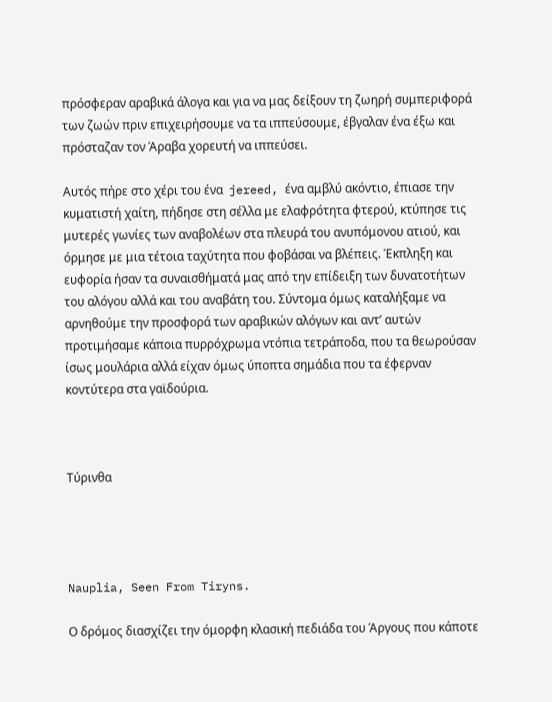πρόσφεραν αραβικά άλογα και για να μας δείξουν τη ζωηρή συμπεριφορά των ζωών πριν επιχειρήσουμε να τα ιππεύσουμε, έβγαλαν ένα έξω και πρόσταζαν τον Άραβα χορευτή να ιππεύσει.

Αυτός πήρε στο χέρι του ένα  jereed, ένα αμβλύ ακόντιο, έπιασε την κυματιστή χαίτη, πήδησε στη σέλλα με ελαφρότητα φτερού, κτύπησε τις μυτερές γωνίες των αναβολέων στα πλευρά του ανυπόμονου ατιού, και όρμησε με μια τέτοια ταχύτητα που φοβάσαι να βλέπεις. Έκπληξη και ευφορία ήσαν τα συναισθήματά μας από την επίδειξη των δυνατοτήτων του αλόγου αλλά και του αναβάτη του. Σύντομα όμως καταλήξαμε να αρνηθούμε την προσφορά των αραβικών αλόγων και αντ’ αυτών προτιμήσαμε κάποια πυρρόχρωμα ντόπια τετράποδα, που τα θεωρούσαν ίσως μουλάρια αλλά είχαν όμως ύποπτα σημάδια που τα έφερναν κοντύτερα στα γαϊδούρια.



Τύρινθα




Nauplia, Seen From Tiryns.

Ο δρόμος διασχίζει την όμορφη κλασική πεδιάδα του Άργους που κάποτε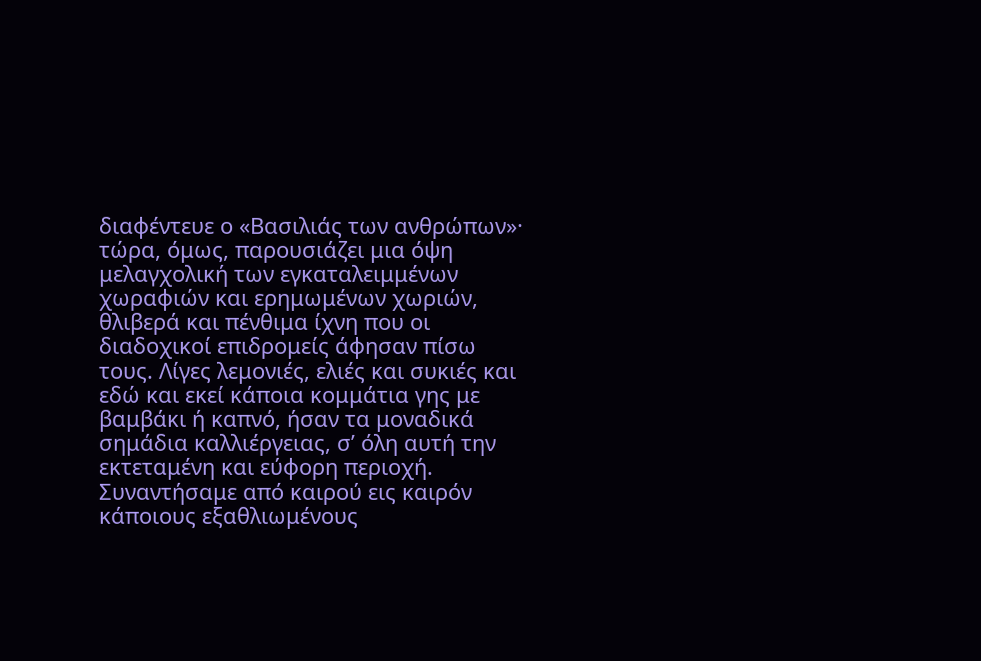διαφέντευε ο «Βασιλιάς των ανθρώπων»· τώρα, όμως, παρουσιάζει μια όψη μελαγχολική των εγκαταλειμμένων χωραφιών και ερημωμένων χωριών, θλιβερά και πένθιμα ίχνη που οι διαδοχικοί επιδρομείς άφησαν πίσω τους. Λίγες λεμονιές, ελιές και συκιές και εδώ και εκεί κάποια κομμάτια γης με βαμβάκι ή καπνό, ήσαν τα μοναδικά σημάδια καλλιέργειας, σ’ όλη αυτή την εκτεταμένη και εύφορη περιοχή. Συναντήσαμε από καιρού εις καιρόν κάποιους εξαθλιωμένους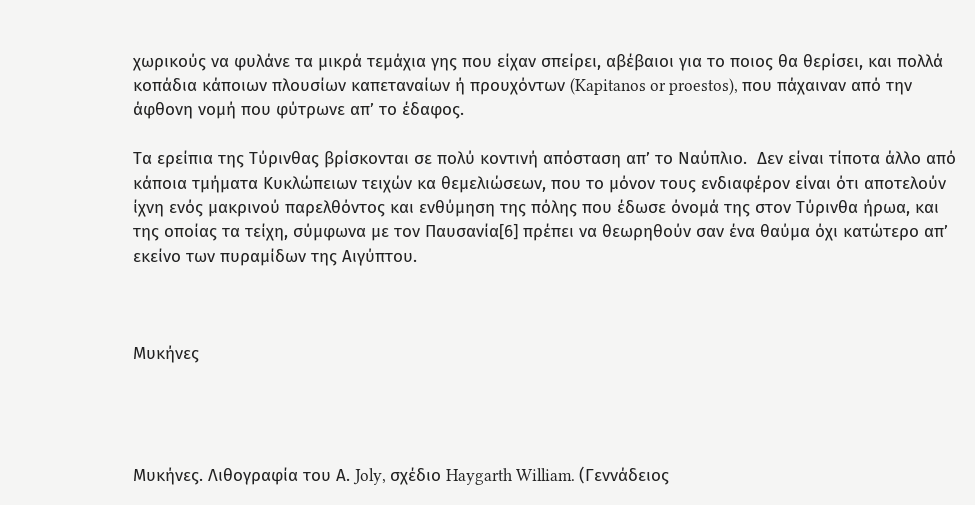χωρικούς να φυλάνε τα μικρά τεμάχια γης που είχαν σπείρει, αβέβαιοι για το ποιος θα θερίσει, και πολλά κοπάδια κάποιων πλουσίων καπεταναίων ή προυχόντων (Kapitanos or proestos), που πάχαιναν από την άφθονη νομή που φύτρωνε απ’ το έδαφος.

Τα ερείπια της Τύρινθας βρίσκονται σε πολύ κοντινή απόσταση απ’ το Ναύπλιο.  Δεν είναι τίποτα άλλο από κάποια τμήματα Κυκλώπειων τειχών κα θεμελιώσεων, που το μόνον τους ενδιαφέρον είναι ότι αποτελούν ίχνη ενός μακρινού παρελθόντος και ενθύμηση της πόλης που έδωσε όνομά της στον Τύρινθα ήρωα, και της οποίας τα τείχη, σύμφωνα με τον Παυσανία[6] πρέπει να θεωρηθούν σαν ένα θαύμα όχι κατώτερο απ’ εκείνο των πυραμίδων της Αιγύπτου.



Μυκήνες




Μυκήνες. Λιθογραφία του Α. Joly, σχέδιο Haygarth William. (Γεννάδειος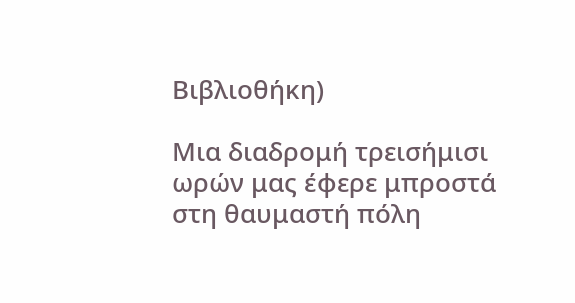Βιβλιοθήκη)

Μια διαδρομή τρεισήμισι ωρών μας έφερε μπροστά στη θαυμαστή πόλη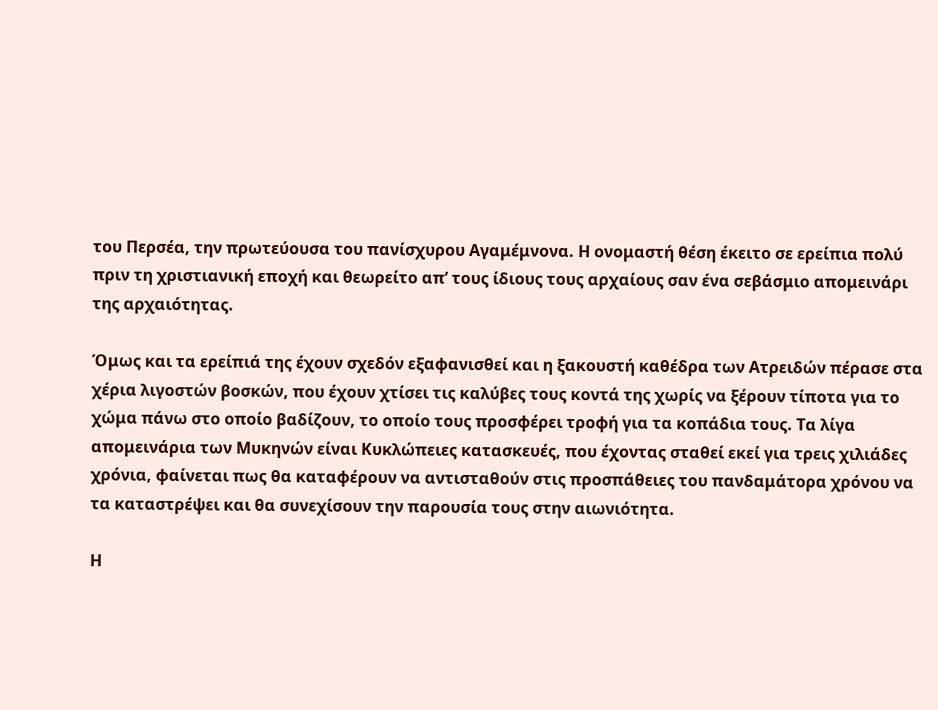του Περσέα, την πρωτεύουσα του πανίσχυρου Αγαμέμνονα. Η ονομαστή θέση έκειτο σε ερείπια πολύ πριν τη χριστιανική εποχή και θεωρείτο απ’ τους ίδιους τους αρχαίους σαν ένα σεβάσμιο απομεινάρι της αρχαιότητας.

Όμως και τα ερείπιά της έχουν σχεδόν εξαφανισθεί και η ξακουστή καθέδρα των Ατρειδών πέρασε στα χέρια λιγοστών βοσκών, που έχουν χτίσει τις καλύβες τους κοντά της χωρίς να ξέρουν τίποτα για το χώμα πάνω στο οποίο βαδίζουν, το οποίο τους προσφέρει τροφή για τα κοπάδια τους. Τα λίγα απομεινάρια των Μυκηνών είναι Κυκλώπειες κατασκευές, που έχοντας σταθεί εκεί για τρεις χιλιάδες χρόνια, φαίνεται πως θα καταφέρουν να αντισταθούν στις προσπάθειες του πανδαμάτορα χρόνου να τα καταστρέψει και θα συνεχίσουν την παρουσία τους στην αιωνιότητα.

Η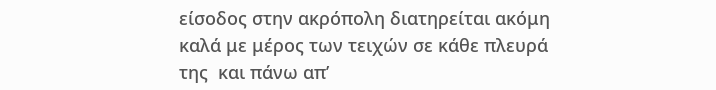είσοδος στην ακρόπολη διατηρείται ακόμη καλά με μέρος των τειχών σε κάθε πλευρά της  και πάνω απ’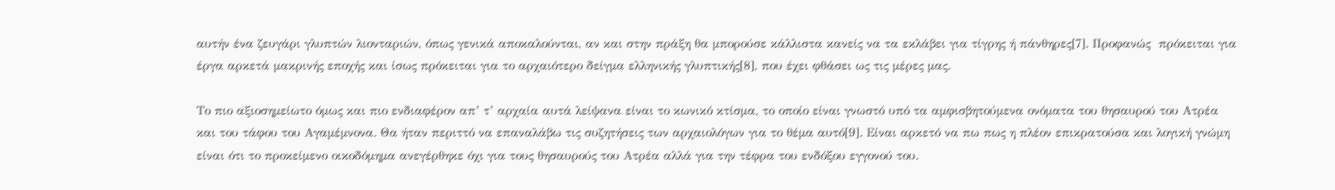αυτήν ένα ζευγάρι γλυπτών λιονταριών, όπως γενικά αποκαλούνται, αν και στην πράξη θα μπορούσε κάλλιστα κανείς να τα εκλάβει για τίγρης ή πάνθηρες[7]. Προφανώς  πρόκειται για έργα αρκετά μακρινής εποχής και ίσως πρόκειται για το αρχαιότερο δείγμα ελληνικής γλυπτικής[8], που έχει φθάσει ως τις μέρες μας.

Το πιο αξιοσημείωτο όμως και πιο ενδιαφέρον απ’ τ’ αρχαία αυτά λείψανα είναι το κωνικό κτίσμα, το οποίο είναι γνωστό υπό τα αμφισβητούμενα ονόματα του θησαυρού του Ατρέα και του τάφου του Αγαμέμνονα. Θα ήταν περιττό να επαναλάβω τις συζητήσεις των αρχαιολόγων για το θέμα αυτό[9]. Είναι αρκετό να πω πως η πλέον επικρατούσα και λογική γνώμη είναι ότι το προκείμενο οικοδόμημα ανεγέρθηκε όχι για τους θησαυρούς του Ατρέα αλλά για την τέφρα του ενδόξου εγγονού του.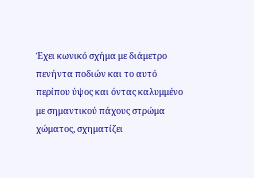Έχει κωνικό σχήμα με διάμετρο πενήντα ποδιών και το αυτό περίπου ύψος και όντας καλυμμένο με σημαντικού πάχους στρώμα χώματος, σχηματίζει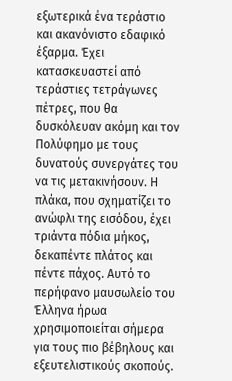εξωτερικά ένα τεράστιο και ακανόνιστο εδαφικό έξαρμα. Έχει κατασκευαστεί από τεράστιες τετράγωνες πέτρες, που θα δυσκόλευαν ακόμη και τον Πολύφημο με τους δυνατούς συνεργάτες του να τις μετακινήσουν. Η πλάκα, που σχηματίζει το ανώφλι της εισόδου, έχει τριάντα πόδια μήκος, δεκαπέντε πλάτος και πέντε πάχος. Αυτό το περήφανο μαυσωλείο του Έλληνα ήρωα χρησιμοποιείται σήμερα για τους πιο βέβηλους και εξευτελιστικούς σκοπούς.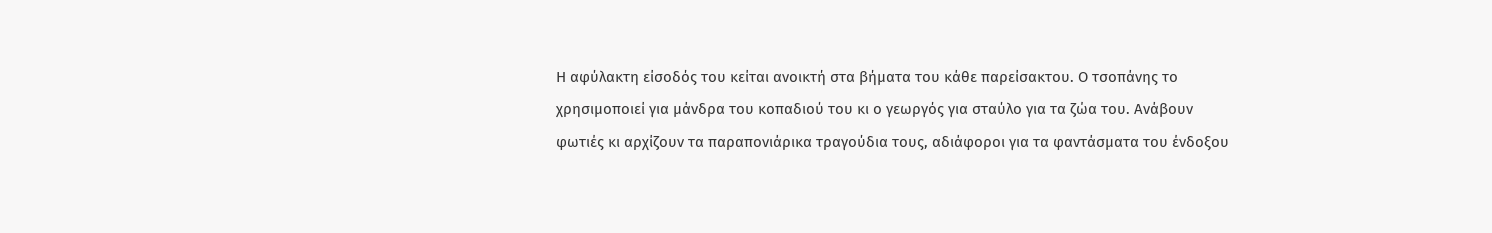Η αφύλακτη είσοδός του κείται ανοικτή στα βήματα του κάθε παρείσακτου. Ο τσοπάνης το χρησιμοποιεί για μάνδρα του κοπαδιού του κι ο γεωργός για σταύλο για τα ζώα του. Ανάβουν φωτιές κι αρχίζουν τα παραπονιάρικα τραγούδια τους, αδιάφοροι για τα φαντάσματα του ένδοξου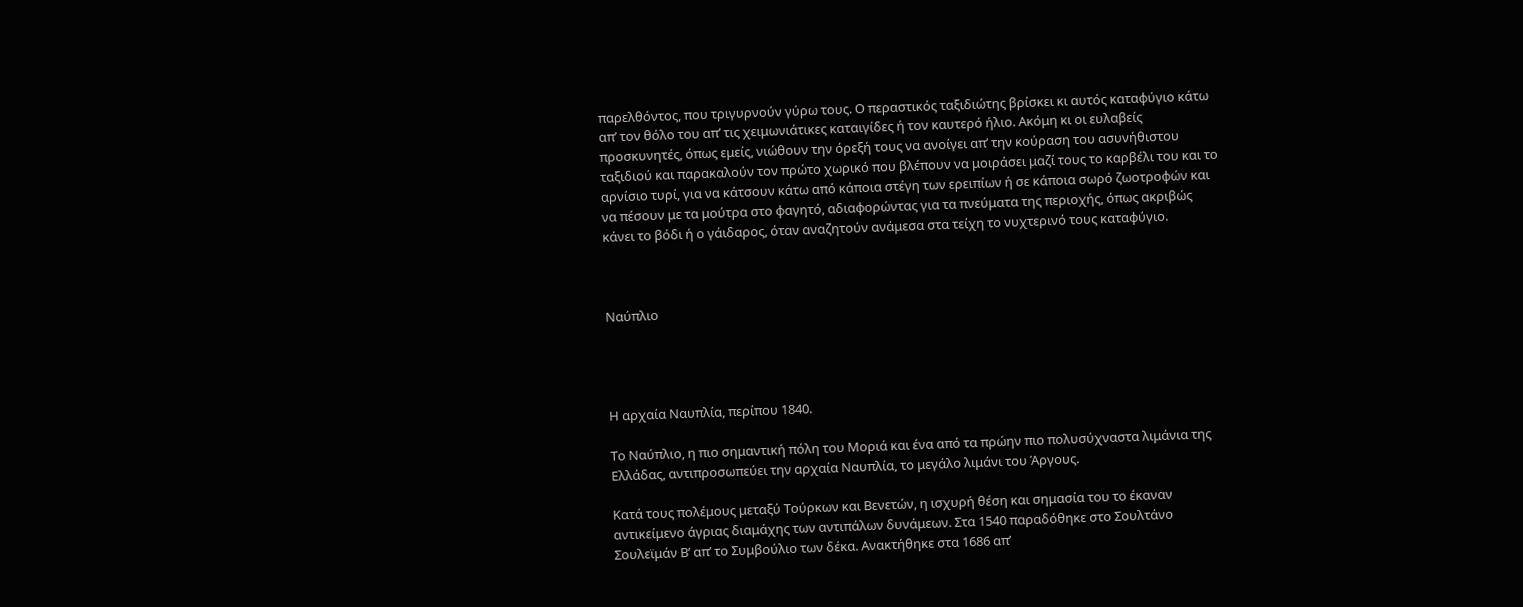παρελθόντος, που τριγυρνούν γύρω τους. Ο περαστικός ταξιδιώτης βρίσκει κι αυτός καταφύγιο κάτω απ’ τον θόλο του απ’ τις χειμωνιάτικες καταιγίδες ή τον καυτερό ήλιο. Ακόμη κι οι ευλαβείς προσκυνητές, όπως εμείς, νιώθουν την όρεξή τους να ανοίγει απ’ την κούραση του ασυνήθιστου ταξιδιού και παρακαλούν τον πρώτο χωρικό που βλέπουν να μοιράσει μαζί τους το καρβέλι του και το αρνίσιο τυρί, για να κάτσουν κάτω από κάποια στέγη των ερειπίων ή σε κάποια σωρό ζωοτροφών και να πέσουν με τα μούτρα στο φαγητό, αδιαφορώντας για τα πνεύματα της περιοχής, όπως ακριβώς κάνει το βόδι ή ο γάιδαρος, όταν αναζητούν ανάμεσα στα τείχη το νυχτερινό τους καταφύγιο.



Ναύπλιο




Η αρχαία Ναυπλία, περίπου 1840.

Το Ναύπλιο, η πιο σημαντική πόλη του Μοριά και ένα από τα πρώην πιο πολυσύχναστα λιμάνια της Ελλάδας, αντιπροσωπεύει την αρχαία Ναυπλία, το μεγάλο λιμάνι του Άργους.

Κατά τους πολέμους μεταξύ Τούρκων και Βενετών, η ισχυρή θέση και σημασία του το έκαναν αντικείμενο άγριας διαμάχης των αντιπάλων δυνάμεων. Στα 1540 παραδόθηκε στο Σουλτάνο Σουλεϊμάν Β’ απ’ το Συμβούλιο των δέκα. Ανακτήθηκε στα 1686 απ’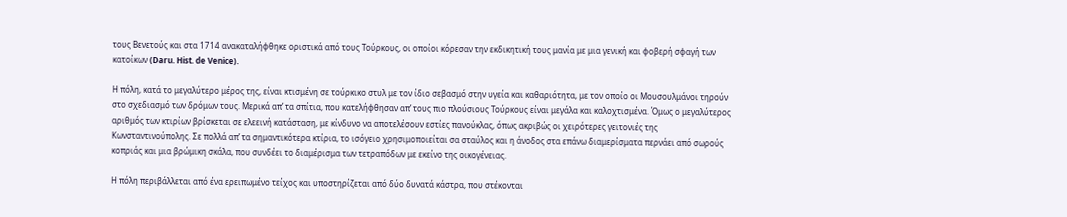τους Βενετούς και στα 1714 ανακαταλήφθηκε οριστικά από τους Τούρκους, οι οποίοι κόρεσαν την εκδικητική τους μανία με μια γενική και φοβερή σφαγή των κατοίκων (Daru. Hist. de Venice).

Η πόλη, κατά το μεγαλύτερο μέρος της, είναι κτισμένη σε τούρκικο στυλ με τον ίδιο σεβασμό στην υγεία και καθαριότητα, με τον οποίο οι Μουσουλμάνοι τηρούν στο σχεδιασμό των δρόμων τους. Μερικά απ’ τα σπίτια, που κατελήφθησαν απ’ τους πιο πλούσιους Τούρκους είναι μεγάλα και καλοχτισμένα. Όμως ο μεγαλύτερος αριθμός των κτιρίων βρίσκεται σε ελεεινή κατάσταση, με κίνδυνο να αποτελέσουν εστίες πανούκλας, όπως ακριβώς οι χειρότερες γειτονιές της Κωνσταντινούπολης. Σε πολλά απ’ τα σημαντικότερα κτίρια, το ισόγειο χρησιμοποιείται σα σταύλος και η άνοδος στα επάνω διαμερίσματα περνάει από σωρούς κοπριάς και μια βρώμικη σκάλα, που συνδέει το διαμέρισμα των τετραπόδων με εκείνο της οικογένειας.

Η πόλη περιβάλλεται από ένα ερειπωμένο τείχος και υποστηρίζεται από δύο δυνατά κάστρα, που στέκονται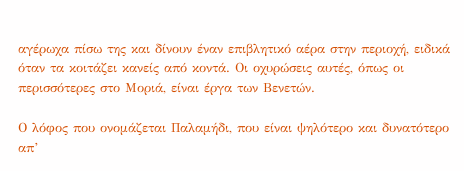αγέρωχα πίσω της και δίνουν έναν επιβλητικό αέρα στην περιοχή, ειδικά όταν τα κοιτάζει κανείς από κοντά. Οι οχυρώσεις αυτές, όπως οι περισσότερες στο Μοριά, είναι έργα των Βενετών.

Ο λόφος που ονομάζεται Παλαμήδι, που είναι ψηλότερο και δυνατότερο απ’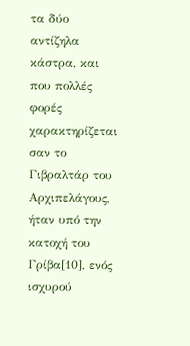τα δύο αντίζηλα κάστρα, και που πολλές φορές χαρακτηρίζεται σαν το Γιβραλτάρ του Αρχιπελάγους, ήταν υπό την κατοχή του Γρίβα[10], ενός ισχυρού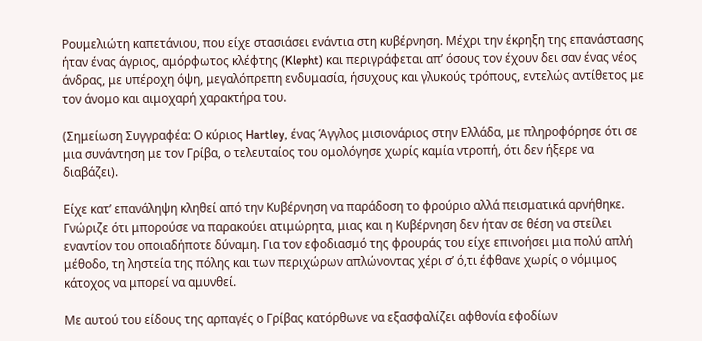Ρουμελιώτη καπετάνιου, που είχε στασιάσει ενάντια στη κυβέρνηση. Μέχρι την έκρηξη της επανάστασης ήταν ένας άγριος, αμόρφωτος κλέφτης (Klepht) και περιγράφεται απ’ όσους τον έχουν δει σαν ένας νέος άνδρας, με υπέροχη όψη, μεγαλόπρεπη ενδυμασία, ήσυχους και γλυκούς τρόπους, εντελώς αντίθετος με τον άνομο και αιμοχαρή χαρακτήρα του.

(Σημείωση Συγγραφέα: Ο κύριος Hartley, ένας Άγγλος μισιονάριος στην Ελλάδα, με πληροφόρησε ότι σε μια συνάντηση με τον Γρίβα, ο τελευταίος του ομολόγησε χωρίς καμία ντροπή, ότι δεν ήξερε να διαβάζει).

Είχε κατ’ επανάληψη κληθεί από την Κυβέρνηση να παράδοση το φρούριο αλλά πεισματικά αρνήθηκε. Γνώριζε ότι μπορούσε να παρακούει ατιμώρητα, μιας και η Κυβέρνηση δεν ήταν σε θέση να στείλει εναντίον του οποιαδήποτε δύναμη. Για τον εφοδιασμό της φρουράς του είχε επινοήσει μια πολύ απλή μέθοδο, τη ληστεία της πόλης και των περιχώρων απλώνοντας χέρι σ’ ό,τι έφθανε χωρίς ο νόμιμος κάτοχος να μπορεί να αμυνθεί.

Με αυτού του είδους της αρπαγές ο Γρίβας κατόρθωνε να εξασφαλίζει αφθονία εφοδίων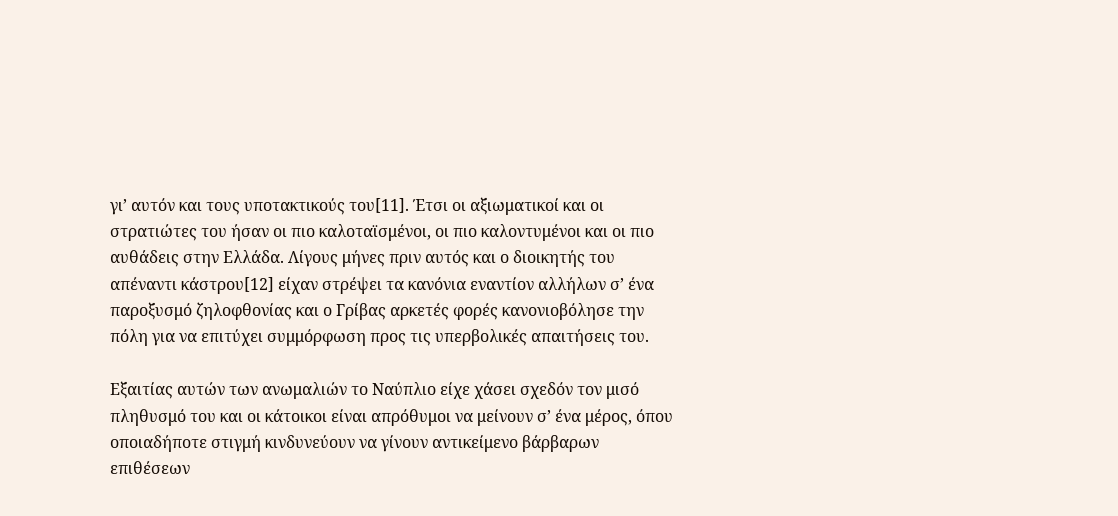γι’ αυτόν και τους υποτακτικούς του[11]. Έτσι οι αξιωματικοί και οι στρατιώτες του ήσαν οι πιο καλοταϊσμένοι, οι πιο καλοντυμένοι και οι πιο αυθάδεις στην Ελλάδα. Λίγους μήνες πριν αυτός και ο διοικητής του απέναντι κάστρου[12] είχαν στρέψει τα κανόνια εναντίον αλλήλων σ’ ένα παροξυσμό ζηλοφθονίας και ο Γρίβας αρκετές φορές κανονιοβόλησε την πόλη για να επιτύχει συμμόρφωση προς τις υπερβολικές απαιτήσεις του.

Εξαιτίας αυτών των ανωμαλιών το Ναύπλιο είχε χάσει σχεδόν τον μισό πληθυσμό του και οι κάτοικοι είναι απρόθυμοι να μείνουν σ’ ένα μέρος, όπου οποιαδήποτε στιγμή κινδυνεύουν να γίνουν αντικείμενο βάρβαρων επιθέσεων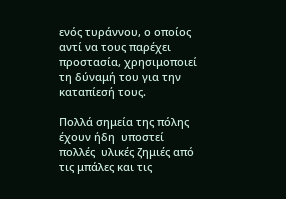ενός τυράννου, ο οποίος αντί να τους παρέχει προστασία, χρησιμοποιεί τη δύναμή του για την καταπίεσή τους.

Πολλά σημεία της πόλης έχουν ήδη  υποστεί πολλές  υλικές ζημιές από τις μπάλες και τις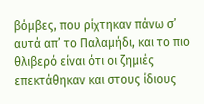βόμβες, που ρίχτηκαν πάνω σ’ αυτά απ’ το Παλαμήδι, και το πιο θλιβερό είναι ότι οι ζημιές επεκτάθηκαν και στους ίδιους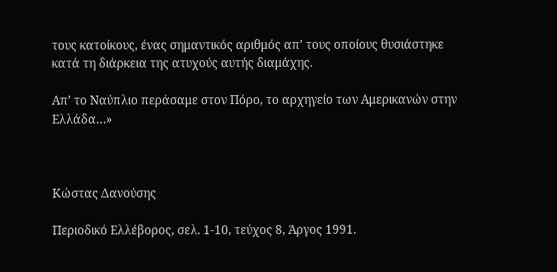τους κατοίκους, ένας σημαντικός αριθμός απ’ τους οποίους θυσιάστηκε κατά τη διάρκεια της ατυχούς αυτής διαμάχης.

Απ’ το Ναύπλιο περάσαμε στον Πόρο, το αρχηγείο των Αμερικανών στην Ελλάδα…»



Κώστας Δανούσης

Περιοδικό Ελλέβορος, σελ. 1-10, τεύχος 8, Άργος 1991.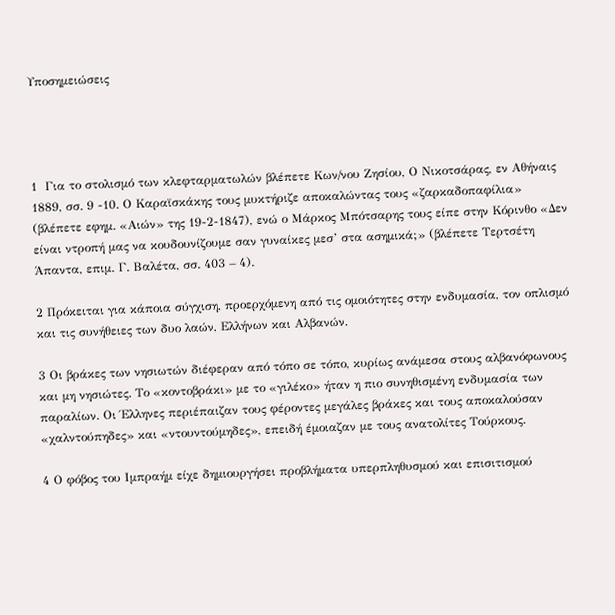Υποσημειώσεις




1  Για το στολισμό των κλεφταρματωλών βλέπετε Κων/νου Ζησίου, Ο Νικοτσάρας, εν Αθήναις 1889, σσ. 9 -10. Ο Καραϊσκάκης τους μυκτήριζε αποκαλώντας τους «ζαρκαδοπαφίλια» (βλέπετε εφημ. «Αιών» της 19-2-1847), ενώ ο Μάρκος Μπότσαρης τους είπε στην Κόρινθο «Δεν είναι ντροπή μας να κουδουνίζουμε σαν γυναίκες μεσ’ στα ασημικά;» (βλέπετε Τερτσέτη   Άπαντα, επιμ. Γ. Βαλέτα, σσ. 403 – 4).

2 Πρόκειται για κάποια σύγχιση, προερχόμενη από τις ομοιότητες στην ενδυμασία, τον οπλισμό και τις συνήθειες των δυο λαών, Ελλήνων και Αλβανών.

3 Οι βράκες των νησιωτών διέφεραν από τόπο σε τόπο, κυρίως ανάμεσα στους αλβανόφωνους και μη νησιώτες. Το «κοντοβράκι» με το «γιλέκο» ήταν η πιο συνηθισμένη ενδυμασία των παραλίων. Οι Έλληνες περιέπαιζαν τους φέροντες μεγάλες βράκες και τους αποκαλούσαν «χαλντούπηδες» και «ντουντούμηδες», επειδή έμοιαζαν με τους ανατολίτες Τούρκους.

4 Ο φόβος του Ιμπραήμ είχε δημιουργήσει προβλήματα υπερπληθυσμού και επισιτισμού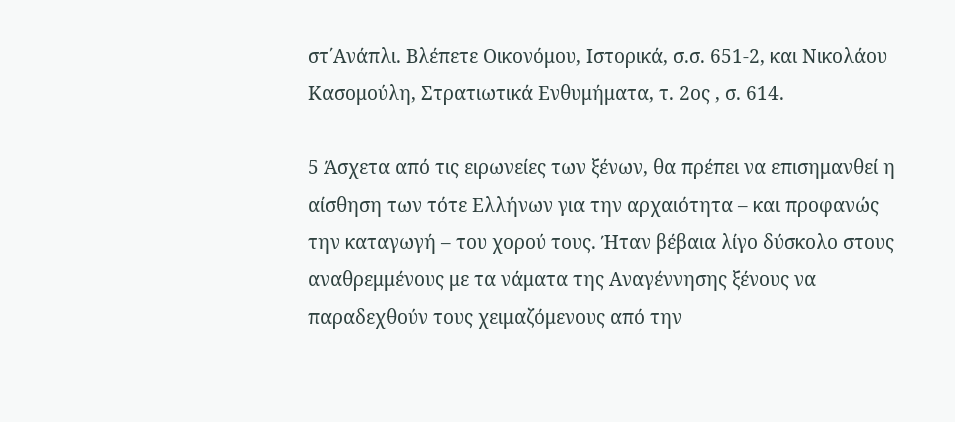στ΄Ανάπλι. Βλέπετε Οικονόμου, Ιστορικά, σ.σ. 651-2, και Νικολάου Κασομούλη, Στρατιωτικά Ενθυμήματα, τ. 2ος , σ. 614.

5 Άσχετα από τις ειρωνείες των ξένων, θα πρέπει να επισημανθεί η αίσθηση των τότε Ελλήνων για την αρχαιότητα – και προφανώς την καταγωγή – του χορού τους. Ήταν βέβαια λίγο δύσκολο στους αναθρεμμένους με τα νάματα της Αναγέννησης ξένους να παραδεχθούν τους χειμαζόμενους από την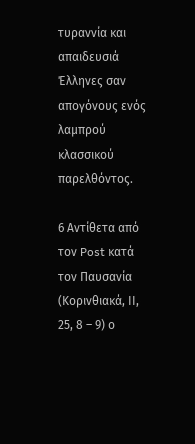τυραννία και απαιδευσιά Έλληνες σαν απογόνους ενός λαμπρού κλασσικού παρελθόντος.

6 Αντίθετα από τον Post κατά τον Παυσανία (Κορινθιακά, ΙΙ, 25, 8 – 9) ο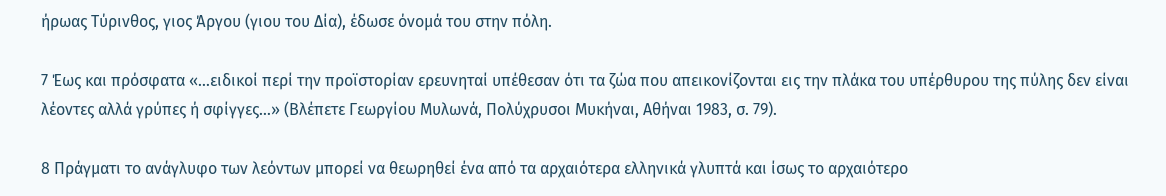ήρωας Τύρινθος, γιος Άργου (γιου του Δία), έδωσε όνομά του στην πόλη.

7 Έως και πρόσφατα «…ειδικοί περί την προϊστορίαν ερευνηταί υπέθεσαν ότι τα ζώα που απεικονίζονται εις την πλάκα του υπέρθυρου της πύλης δεν είναι λέοντες αλλά γρύπες ή σφίγγες…» (Βλέπετε Γεωργίου Μυλωνά, Πολύχρυσοι Μυκήναι, Αθήναι 1983, σ. 79).

8 Πράγματι το ανάγλυφο των λεόντων μπορεί να θεωρηθεί ένα από τα αρχαιότερα ελληνικά γλυπτά και ίσως το αρχαιότερο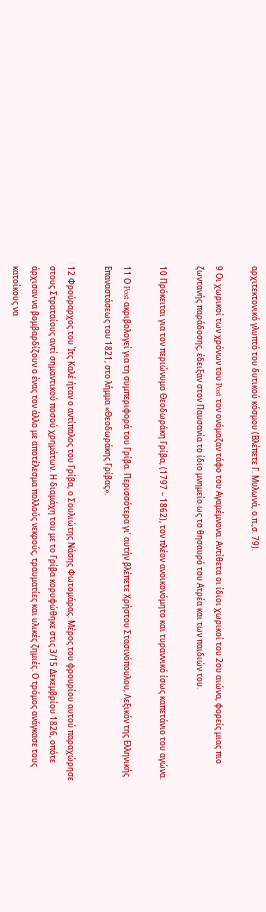αρχιτεκτονικό γλυπτό του δυτικού κόσμου (Βλέπετε Γ. Μυλωνά, ο.π.,σ. 79).

9 Οι χωρικοί των χρόνων του Post τον ονόμαζαν τάφο του Αγαμέμνονα. Αντίθετα οι ίδιοι χωρικοί του 2ου αιώνα, φορείς μιας πιο ζωντανής παράδοσης, έδειξαν στον Παυσανία το ίδιο μνημείο ως το θησαυρό του Ατρέα και των παιδιών του.

10 Πρόκειται για τον περιώνυμο Θεοδωράκη Γρίβα, (1797 – 1862), τον πλέον ανοικονόμητο και τυραννικό ίσως καπετάνιο του αγώνα.

11 Ο Post ακριβολογεί για τη συμπεριφορά του Γρίβα. Περισσότερα γι’ αυτήν βλέπετε Χρήστου Στασινόπουλου, Λεξικόν της Ελληνικής Επαναστάσεως του 1821, στο λήμμα «Θεοδωράκης Γρίβας».

12 Φρούραρχος του Ίτς Καλέ ήταν ο αντίπαλος του Γρίβα, ο Σουλιώτης Νάσης Φωτομάρας. Μέρος του φρουρίου αυτού παραχώρησε στους Στραταίους αντί σημαντικού ποσού χρημάτων. Η διαμάχη του με το Γρίβα κορυφώθηκε στις 3/15 Δεκεμβρίου 1826, οπότε άρχισαν να βομβαρδίζουν ο ένας τον άλλο με αποτέλεσμα πολλούς νεκρούς, τραυματίες και υλικές ζημιές. Ο τρόμος ανάγκασε τους κατοίκους να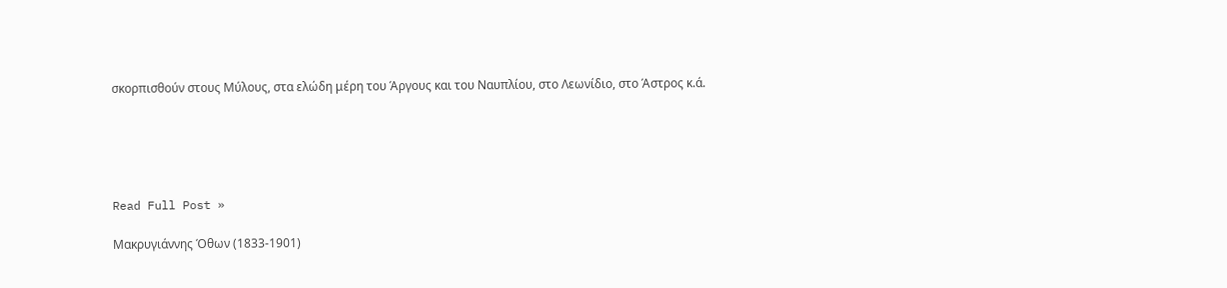σκορπισθούν στους Μύλους, στα ελώδη μέρη του Άργους και του Ναυπλίου, στο Λεωνίδιο, στο Άστρος κ.ά.





Read Full Post »

Μακρυγιάννης Όθων (1833-1901)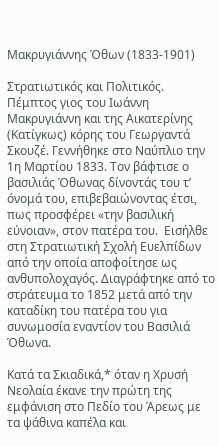Μακρυγιάννης Όθων (1833-1901)

Στρατιωτικός και Πολιτικός. Πέμπτος γιος του Ιωάννη Μακρυγιάννη και της Αικατερίνης (Κατίγκως) κόρης του Γεωργαντά Σκουζέ. Γεννήθηκε στο Ναύπλιο την 1η Μαρτίου 1833. Τον βάφτισε ο βασιλιάς Όθωνας δίνοντάς του τ’ όνομά του, επιβεβαιώνοντας έτσι,  πως προσφέρει «την βασιλική εύνοιαν», στον πατέρα του.  Εισήλθε στη Στρατιωτική Σχολή Ευελπίδων από την οποία αποφοίτησε ως ανθυπολοχαγός. Διαγράφτηκε από το στράτευμα το 1852 μετά από την καταδίκη του πατέρα του για συνωμοσία εναντίον του Βασιλιά Όθωνα.

Κατά τα Σκιαδικά,* όταν η Χρυσή Νεολαία έκανε την πρώτη της εμφάνιση στο Πεδίο του Άρεως με τα ψάθινα καπέλα και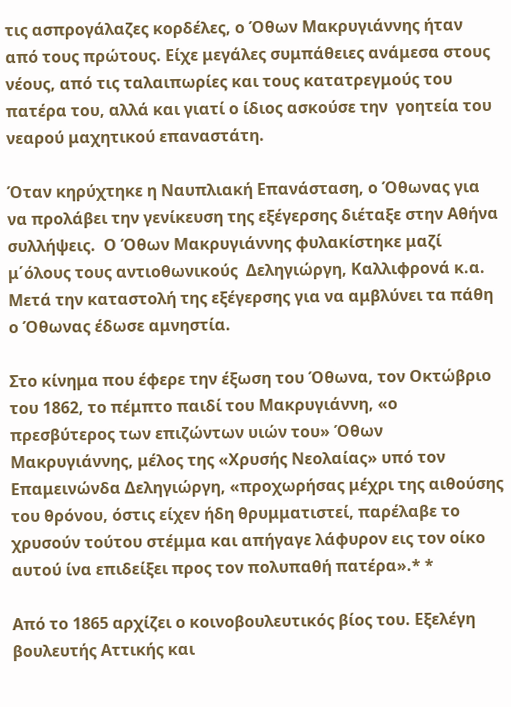τις ασπρογάλαζες κορδέλες, ο Όθων Μακρυγιάννης ήταν από τους πρώτους. Είχε μεγάλες συμπάθειες ανάμεσα στους νέους, από τις ταλαιπωρίες και τους κατατρεγμούς του πατέρα του, αλλά και γιατί ο ίδιος ασκούσε την  γοητεία του νεαρού μαχητικού επαναστάτη.

Όταν κηρύχτηκε η Ναυπλιακή Επανάσταση, ο Όθωνας για να προλάβει την γενίκευση της εξέγερσης διέταξε στην Αθήνα συλλήψεις.  Ο Όθων Μακρυγιάννης φυλακίστηκε μαζί μ΄όλους τους αντιοθωνικούς  Δεληγιώργη, Καλλιφρονά κ.α. Μετά την καταστολή της εξέγερσης για να αμβλύνει τα πάθη ο Όθωνας έδωσε αμνηστία.

Στο κίνημα που έφερε την έξωση του Όθωνα, τον Οκτώβριο του 1862, το πέμπτο παιδί του Μακρυγιάννη, «ο πρεσβύτερος των επιζώντων υιών του» Όθων Μακρυγιάννης, μέλος της «Χρυσής Νεολαίας» υπό τον Επαμεινώνδα Δεληγιώργη, «προχωρήσας μέχρι της αιθούσης του θρόνου, όστις είχεν ήδη θρυμματιστεί, παρέλαβε το χρυσούν τούτου στέμμα και απήγαγε λάφυρον εις τον οίκο αυτού ίνα επιδείξει προς τον πολυπαθή πατέρα».* *

Από το 1865 αρχίζει ο κοινοβουλευτικός βίος του. Εξελέγη βουλευτής Αττικής και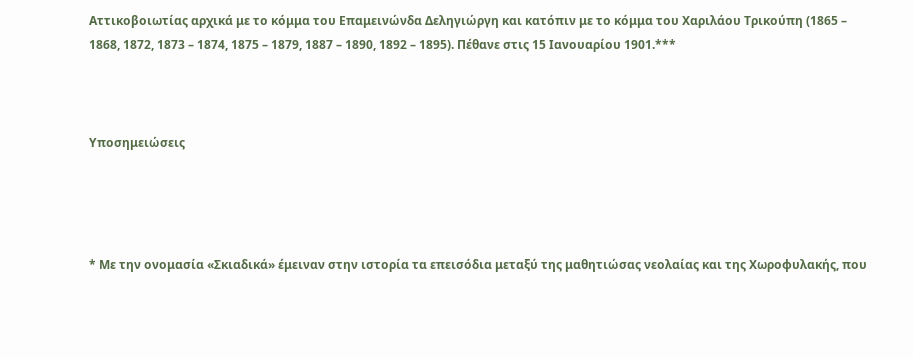Αττικοβοιωτίας αρχικά με το κόμμα του Επαμεινώνδα Δεληγιώργη και κατόπιν με το κόμμα του Χαριλάου Τρικούπη (1865 – 1868, 1872, 1873 – 1874, 1875 – 1879, 1887 – 1890, 1892 – 1895). Πέθανε στις 15 Ιανουαρίου 1901.***



Υποσημειώσεις




* Με την ονομασία «Σκιαδικά» έμειναν στην ιστορία τα επεισόδια μεταξύ της μαθητιώσας νεολαίας και της Χωροφυλακής, που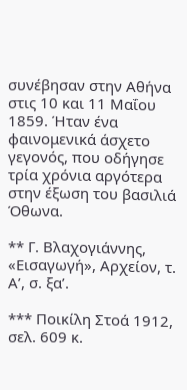συνέβησαν στην Αθήνα στις 10 και 11 Μαΐου 1859. Ήταν ένα φαινομενικά άσχετο γεγονός, που οδήγησε τρία χρόνια αργότερα στην έξωση του βασιλιά Όθωνα.

** Γ. Βλαχογιάννης, «Εισαγωγή», Αρχείον, τ. Α’, σ. ξα’.

*** Ποικίλη Στοά 1912, σελ. 609 κ.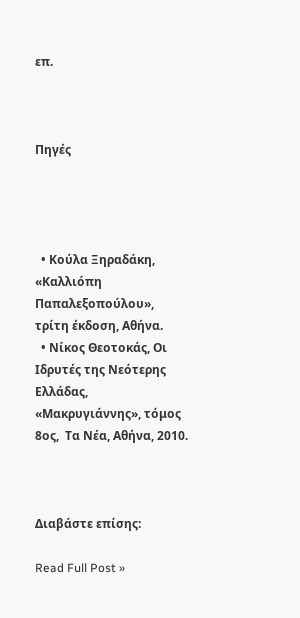επ.



Πηγές




  • Κούλα Ξηραδάκη, «Καλλιόπη Παπαλεξοπούλου», τρίτη έκδοση, Αθήνα.
  • Νίκος Θεοτοκάς, Οι Ιδρυτές της Νεότερης Ελλάδας, «Μακρυγιάννης», τόμος 8ος,  Τα Νέα, Αθήνα, 2010.



Διαβάστε επίσης:

Read Full Post »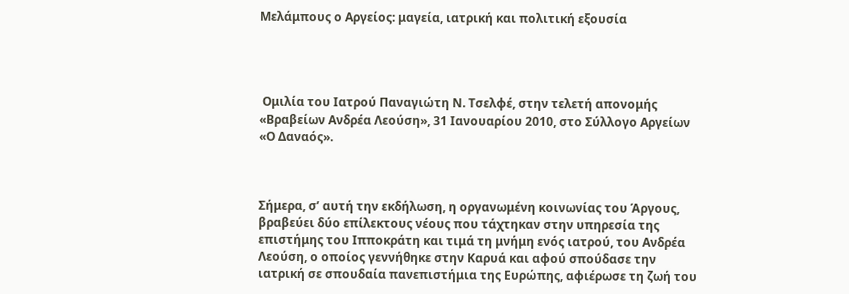Μελάμπους ο Αργείος: μαγεία, ιατρική και πολιτική εξουσία




 Ομιλία του Ιατρού Παναγιώτη Ν. Τσελφέ, στην τελετή απονομής «Βραβείων Ανδρέα Λεούση», 31 Ιανουαρίου 2010, στο Σύλλογο Αργείων «Ο Δαναός».



Σήμερα, σ’ αυτή την εκδήλωση, η οργανωμένη κοινωνίας του Άργους, βραβεύει δύο επίλεκτους νέους που τάχτηκαν στην υπηρεσία της επιστήμης του Ιπποκράτη και τιμά τη μνήμη ενός ιατρού, του Ανδρέα Λεούση, ο οποίος γεννήθηκε στην Καρυά και αφού σπούδασε την ιατρική σε σπουδαία πανεπιστήμια της Ευρώπης, αφιέρωσε τη ζωή του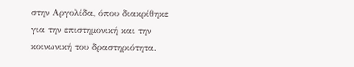στην Αργολίδα, όπου διακρίθηκε για την επιστημονική και την κοινωνική του δραστηριότητα.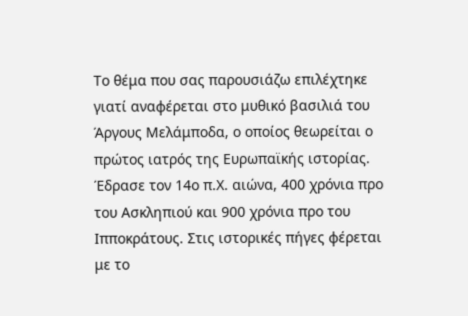Το θέμα που σας παρουσιάζω επιλέχτηκε γιατί αναφέρεται στο μυθικό βασιλιά του Άργους Μελάμποδα, ο οποίος θεωρείται ο πρώτος ιατρός της Ευρωπαϊκής ιστορίας. Έδρασε τον 14ο π.Χ. αιώνα, 400 χρόνια προ του Ασκληπιού και 900 χρόνια προ του Ιπποκράτους. Στις ιστορικές πήγες φέρεται με το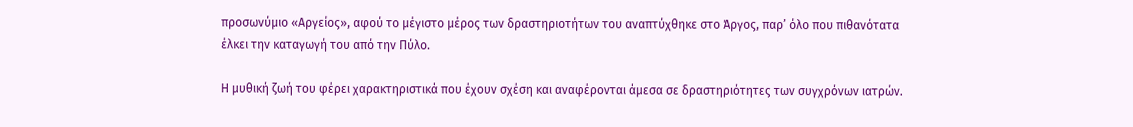προσωνύμιο «Αργείος», αφού το μέγιστο μέρος των δραστηριοτήτων του αναπτύχθηκε στο Άργος, παρ’ όλο που πιθανότατα έλκει την καταγωγή του από την Πύλο.

Η μυθική ζωή του φέρει χαρακτηριστικά που έχουν σχέση και αναφέρονται άμεσα σε δραστηριότητες των συγχρόνων ιατρών.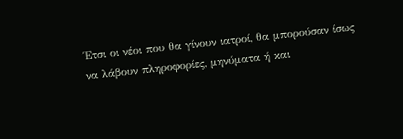Έτσι οι νέοι που θα γίνουν ιατροί, θα μπορούσαν ίσως να λάβουν πληροφορίες, μηνύματα ή και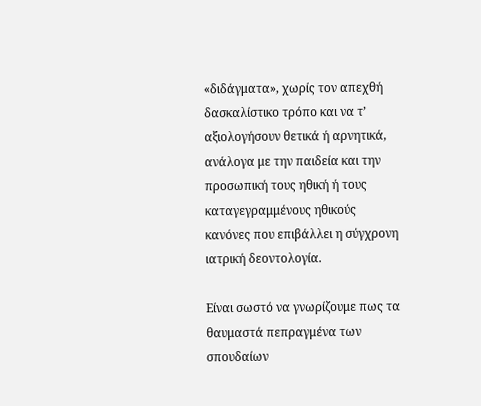«διδάγματα», χωρίς τον απεχθή δασκαλίστικο τρόπο και να τ’ αξιολογήσουν θετικά ή αρνητικά, ανάλογα με την παιδεία και την προσωπική τους ηθική ή τους καταγεγραμμένους ηθικούς κανόνες που επιβάλλει η σύγχρονη ιατρική δεοντολογία.

Είναι σωστό να γνωρίζουμε πως τα θαυμαστά πεπραγμένα των σπουδαίων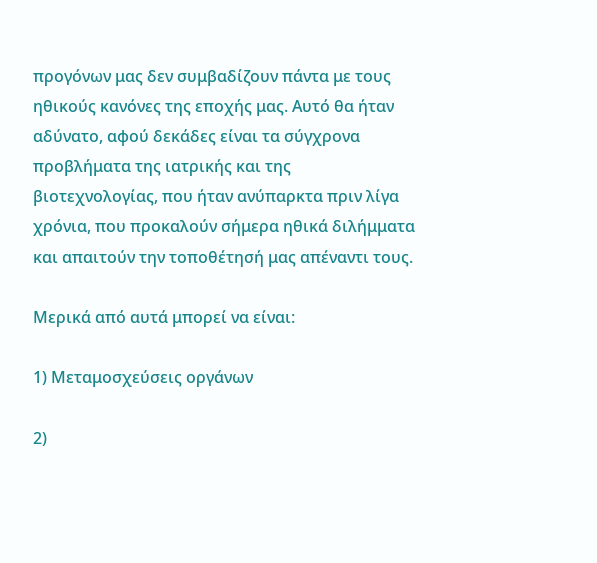προγόνων μας δεν συμβαδίζουν πάντα με τους ηθικούς κανόνες της εποχής μας. Αυτό θα ήταν αδύνατο, αφού δεκάδες είναι τα σύγχρονα προβλήματα της ιατρικής και της βιοτεχνολογίας, που ήταν ανύπαρκτα πριν λίγα χρόνια, που προκαλούν σήμερα ηθικά διλήμματα και απαιτούν την τοποθέτησή μας απέναντι τους.

Μερικά από αυτά μπορεί να είναι:

1) Μεταμοσχεύσεις οργάνων

2)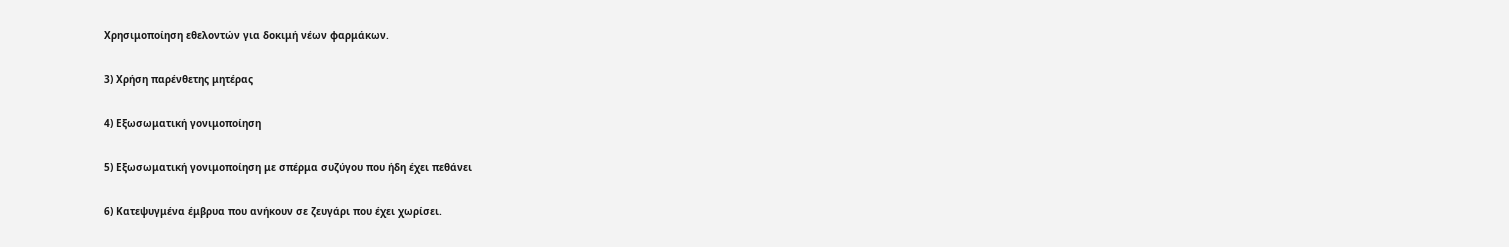Χρησιμοποίηση εθελοντών για δοκιμή νέων φαρμάκων.

3) Χρήση παρένθετης μητέρας

4) Εξωσωματική γονιμοποίηση

5) Εξωσωματική γονιμοποίηση με σπέρμα συζύγου που ήδη έχει πεθάνει

6) Κατεψυγμένα έμβρυα που ανήκουν σε ζευγάρι που έχει χωρίσει.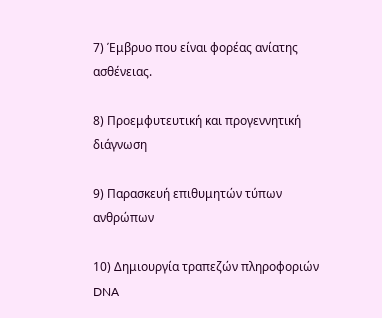7) Έμβρυο που είναι φορέας ανίατης ασθένειας.

8) Προεμφυτευτική και προγεννητική διάγνωση

9) Παρασκευή επιθυμητών τύπων ανθρώπων

10) Δημιουργία τραπεζών πληροφοριών DNA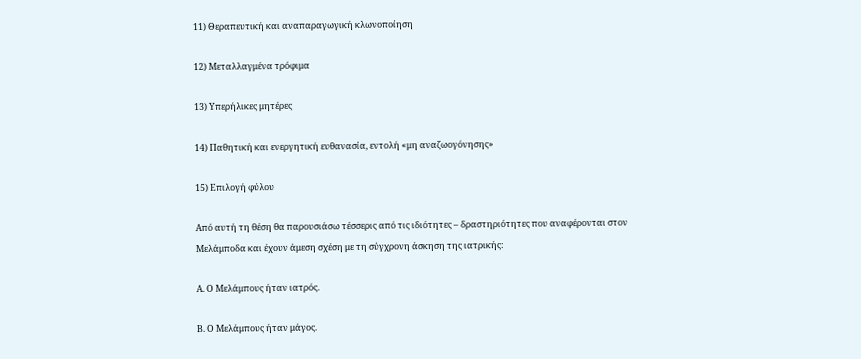11) Θεραπευτική και αναπαραγωγική κλωνοποίηση

12) Μεταλλαγμένα τρόφιμα

13) Υπερήλικες μητέρες

14) Παθητική και ενεργητική ευθανασία, εντολή «μη αναζωογόνησης»

15) Επιλογή φύλου

Από αυτή τη θέση θα παρουσιάσω τέσσερις από τις ιδιότητες – δραστηριότητες που αναφέρονται στον Μελάμποδα και έχουν άμεση σχέση με τη σύγχρονη άσκηση της ιατρικής:

Α. Ο Μελάμπους ήταν ιατρός.

Β. Ο Μελάμπους ήταν μάγος.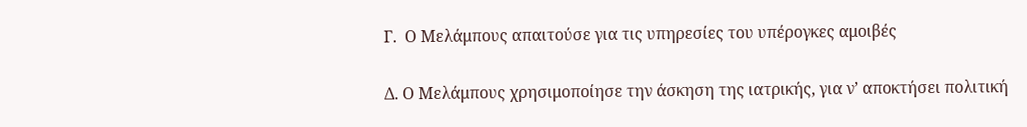Γ.  Ο Μελάμπους απαιτούσε για τις υπηρεσίες του υπέρογκες αμοιβές

Δ. Ο Μελάμπους χρησιμοποίησε την άσκηση της ιατρικής, για ν’ αποκτήσει πολιτική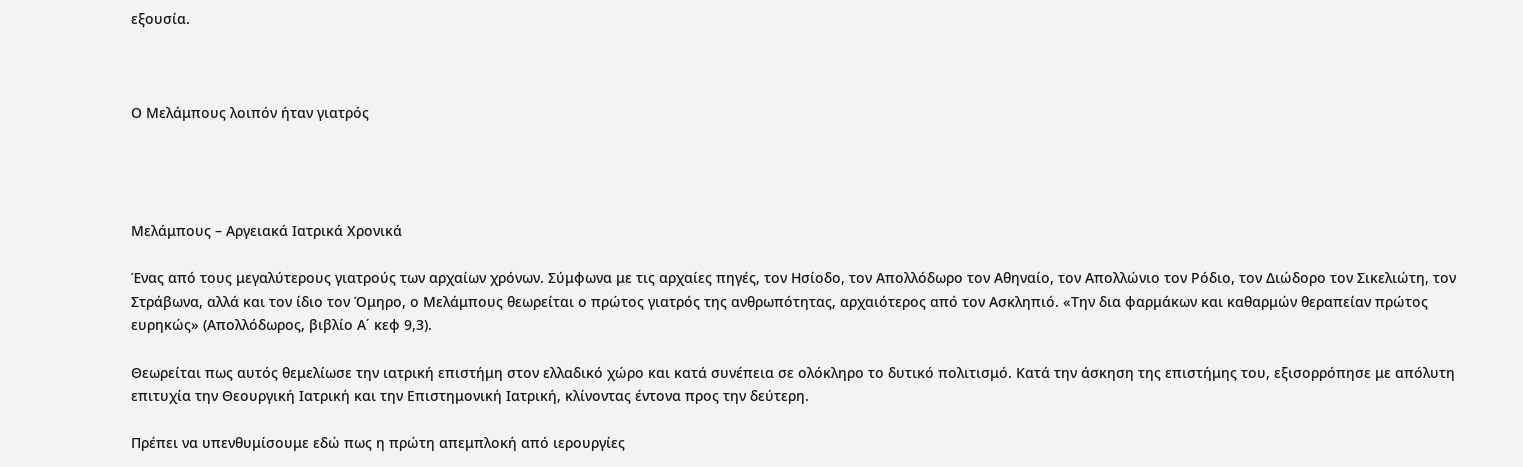εξουσία.



Ο Μελάμπους λοιπόν ήταν γιατρός




Μελάμπους – Αργειακά Ιατρικά Χρονικά

Ένας από τους μεγαλύτερους γιατρούς των αρχαίων χρόνων. Σύμφωνα με τις αρχαίες πηγές, τον Ησίοδο, τον Απολλόδωρο τον Αθηναίο, τον Απολλώνιο τον Ρόδιο, τον Διώδορο τον Σικελιώτη, τον Στράβωνα, αλλά και τον ίδιο τον Όμηρο, ο Μελάμπους θεωρείται ο πρώτος γιατρός της ανθρωπότητας, αρχαιότερος από τον Ασκληπιό. «Την δια φαρμάκων και καθαρμών θεραπείαν πρώτος ευρηκώς» (Απολλόδωρος, βιβλίο Α΄ κεφ 9,3).

Θεωρείται πως αυτός θεμελίωσε την ιατρική επιστήμη στον ελλαδικό χώρο και κατά συνέπεια σε ολόκληρο το δυτικό πολιτισμό. Κατά την άσκηση της επιστήμης του, εξισορρόπησε με απόλυτη επιτυχία την Θεουργική Ιατρική και την Επιστημονική Ιατρική, κλίνοντας έντονα προς την δεύτερη.

Πρέπει να υπενθυμίσουμε εδώ πως η πρώτη απεμπλοκή από ιερουργίες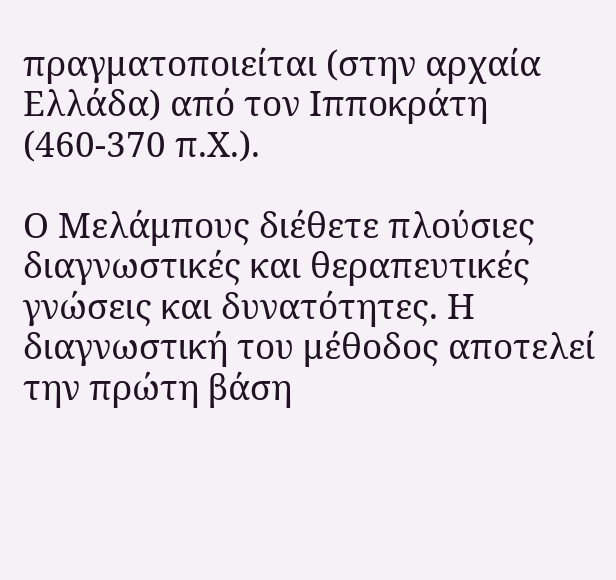πραγματοποιείται (στην αρχαία Ελλάδα) από τον Ιπποκράτη (460-370 π.Χ.).

Ο Μελάμπους διέθετε πλούσιες διαγνωστικές και θεραπευτικές γνώσεις και δυνατότητες. Η διαγνωστική του μέθοδος αποτελεί την πρώτη βάση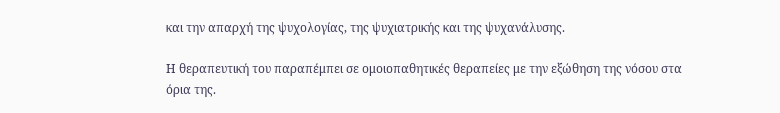και την απαρχή της ψυχολογίας, της ψυχιατρικής και της ψυχανάλυσης.

Η θεραπευτική του παραπέμπει σε ομοιοπαθητικές θεραπείες με την εξώθηση της νόσου στα όρια της.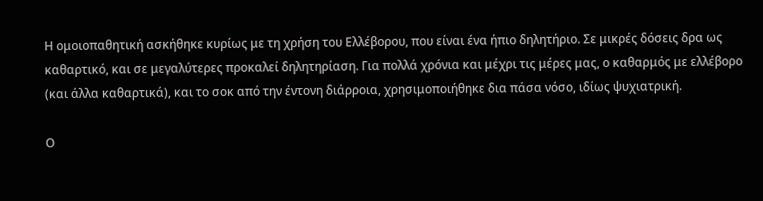Η ομοιοπαθητική ασκήθηκε κυρίως με τη χρήση του Ελλέβορου, που είναι ένα ήπιο δηλητήριο. Σε μικρές δόσεις δρα ως καθαρτικό, και σε μεγαλύτερες προκαλεί δηλητηρίαση. Για πολλά χρόνια και μέχρι τις μέρες μας, ο καθαρμός με ελλέβορο (και άλλα καθαρτικά), και το σοκ από την έντονη διάρροια, χρησιμοποιήθηκε δια πάσα νόσο, ιδίως ψυχιατρική.

Ο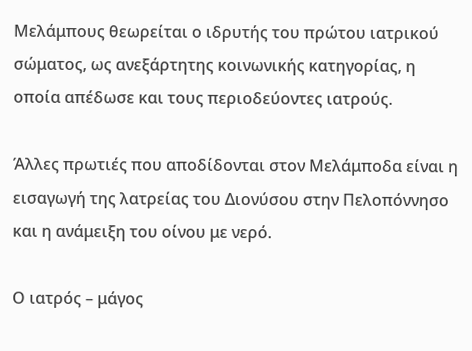Μελάμπους θεωρείται ο ιδρυτής του πρώτου ιατρικού σώματος, ως ανεξάρτητης κοινωνικής κατηγορίας, η οποία απέδωσε και τους περιοδεύοντες ιατρούς.

Άλλες πρωτιές που αποδίδονται στον Μελάμποδα είναι η εισαγωγή της λατρείας του Διονύσου στην Πελοπόννησο και η ανάμειξη του οίνου με νερό.

Ο ιατρός – μάγος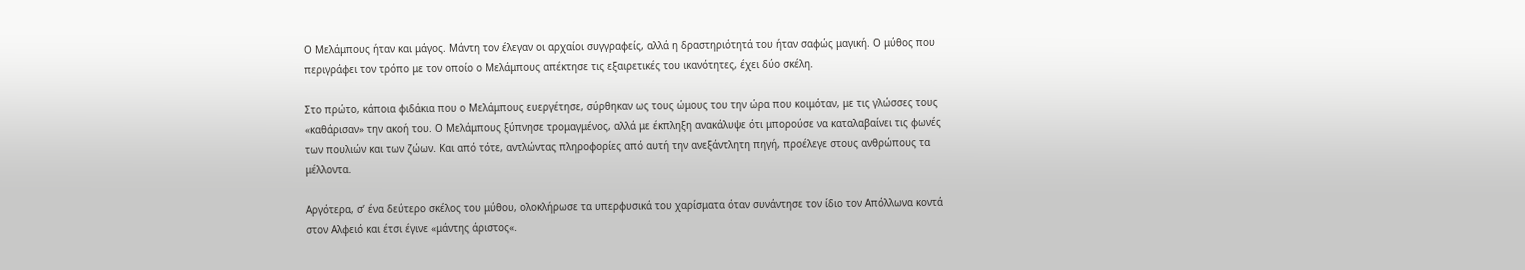Ο Μελάμπους ήταν και μάγος. Μάντη τον έλεγαν οι αρχαίοι συγγραφείς, αλλά η δραστηριότητά του ήταν σαφώς μαγική. Ο μύθος που περιγράφει τον τρόπο με τον οποίο ο Μελάμπους απέκτησε τις εξαιρετικές του ικανότητες, έχει δύο σκέλη.

Στο πρώτο, κάποια φιδάκια που ο Μελάμπους ευεργέτησε, σύρθηκαν ως τους ώμους του την ώρα που κοιμόταν, με τις γλώσσες τους «καθάρισαν» την ακοή του. Ο Μελάμπους ξύπνησε τρομαγμένος, αλλά με έκπληξη ανακάλυψε ότι μπορούσε να καταλαβαίνει τις φωνές των πουλιών και των ζώων. Και από τότε, αντλώντας πληροφορίες από αυτή την ανεξάντλητη πηγή, προέλεγε στους ανθρώπους τα μέλλοντα.

Αργότερα, σ’ ένα δεύτερο σκέλος του μύθου, ολοκλήρωσε τα υπερφυσικά του χαρίσματα όταν συνάντησε τον ίδιο τον Απόλλωνα κοντά στον Αλφειό και έτσι έγινε «μάντης άριστος«.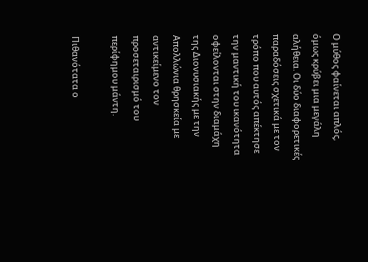Ο μύθος φαίνεται απλός, όμως κρύβει μια μεγάλη αλήθεια. Οι δύο διαφορετικές παραδόσεις σχετικά με τον τρόπο που αυτός απέκτησε την μαντική του ικανότητα οφείλονται στην διαμάχη της Διονυσιακής με την Απολλώνια θρησκεία με αντικείμενο τον προσεταιρισμό του περίφημου μάντη.

Πιθανότατα ο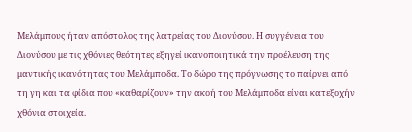Μελάμπους ήταν απόστολος της λατρείας του Διονύσου. Η συγγένεια του Διονύσου με τις χθόνιες θεότητες εξηγεί ικανοποιητικά την προέλευση της μαντικής ικανότητας του Μελάμποδα. Το δώρο της πρόγνωσης το παίρνει από τη γη και τα φίδια που «καθαρίζουν» την ακοή του Μελάμποδα είναι κατεξοχήν χθόνια στοιχεία.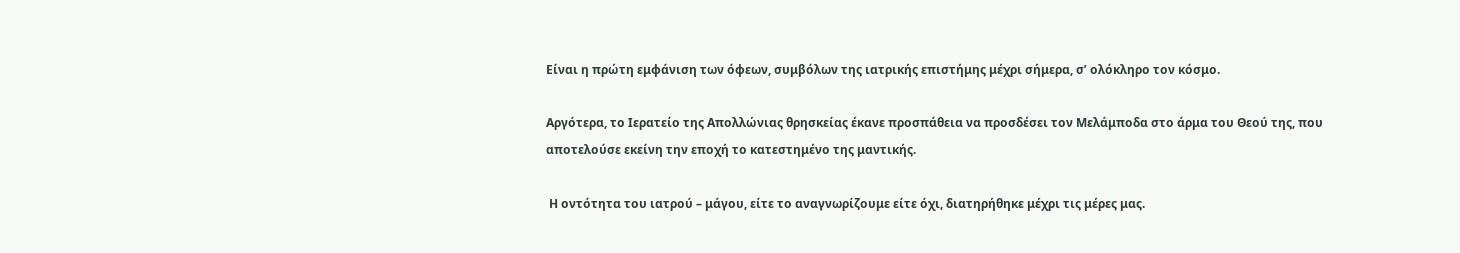Είναι η πρώτη εμφάνιση των όφεων, συμβόλων της ιατρικής επιστήμης μέχρι σήμερα, σ’ ολόκληρο τον κόσμο.

Αργότερα, το Ιερατείο της Απολλώνιας θρησκείας έκανε προσπάθεια να προσδέσει τον Μελάμποδα στο άρμα του Θεού της, που αποτελούσε εκείνη την εποχή το κατεστημένο της μαντικής.

 Η οντότητα του ιατρού – μάγου, είτε το αναγνωρίζουμε είτε όχι, διατηρήθηκε μέχρι τις μέρες μας.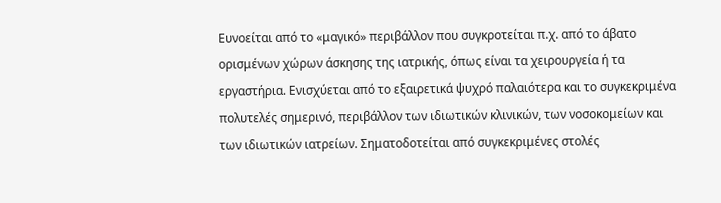Ευνοείται από το «μαγικό» περιβάλλον που συγκροτείται π.χ. από το άβατο ορισμένων χώρων άσκησης της ιατρικής, όπως είναι τα χειρουργεία ή τα εργαστήρια. Ενισχύεται από το εξαιρετικά ψυχρό παλαιότερα και το συγκεκριμένα πολυτελές σημερινό, περιβάλλον των ιδιωτικών κλινικών, των νοσοκομείων και των ιδιωτικών ιατρείων. Σηματοδοτείται από συγκεκριμένες στολές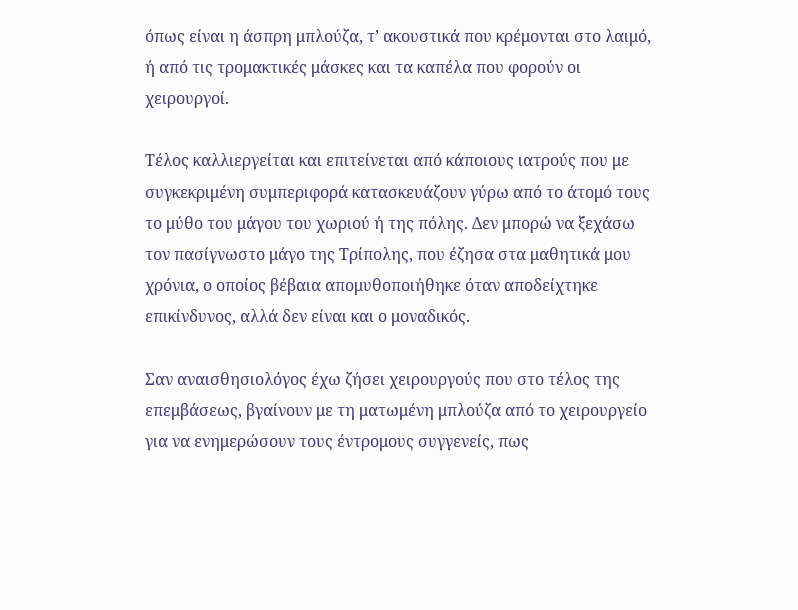όπως είναι η άσπρη μπλούζα, τ’ ακουστικά που κρέμονται στο λαιμό, ή από τις τρομακτικές μάσκες και τα καπέλα που φορούν οι χειρουργοί.

Τέλος καλλιεργείται και επιτείνεται από κάποιους ιατρούς που με συγκεκριμένη συμπεριφορά κατασκευάζουν γύρω από το άτομό τους το μύθο του μάγου του χωριού ή της πόλης. Δεν μπορώ να ξεχάσω τον πασίγνωστο μάγο της Τρίπολης, που έζησα στα μαθητικά μου χρόνια, ο οποίος βέβαια απομυθοποιήθηκε όταν αποδείχτηκε επικίνδυνος, αλλά δεν είναι και ο μοναδικός.

Σαν αναισθησιολόγος έχω ζήσει χειρουργούς που στο τέλος της επεμβάσεως, βγαίνουν με τη ματωμένη μπλούζα από το χειρουργείο για να ενημερώσουν τους έντρομους συγγενείς, πως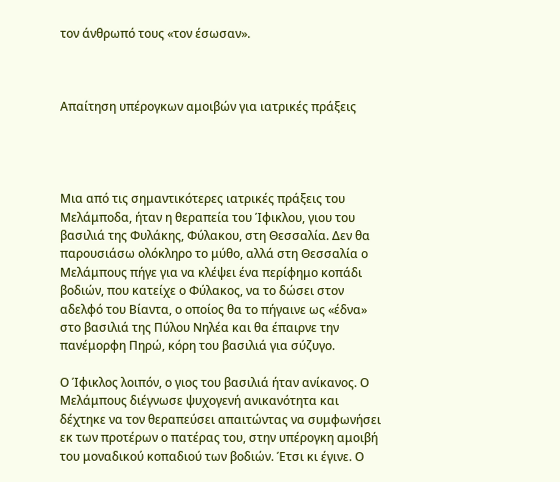τον άνθρωπό τους «τον έσωσαν».



Απαίτηση υπέρογκων αμοιβών για ιατρικές πράξεις




Μια από τις σημαντικότερες ιατρικές πράξεις του Μελάμποδα, ήταν η θεραπεία του Ίφικλου, γιου του βασιλιά της Φυλάκης, Φύλακου, στη Θεσσαλία. Δεν θα παρουσιάσω ολόκληρο το μύθο, αλλά στη Θεσσαλία ο Μελάμπους πήγε για να κλέψει ένα περίφημο κοπάδι βοδιών, που κατείχε ο Φύλακος, να το δώσει στον αδελφό του Βίαντα, ο οποίος θα το πήγαινε ως «έδνα» στο βασιλιά της Πύλου Νηλέα και θα έπαιρνε την πανέμορφη Πηρώ, κόρη του βασιλιά για σύζυγο.

Ο Ίφικλος λοιπόν, ο γιος του βασιλιά ήταν ανίκανος. Ο Μελάμπους διέγνωσε ψυχογενή ανικανότητα και δέχτηκε να τον θεραπεύσει απαιτώντας να συμφωνήσει εκ των προτέρων ο πατέρας του, στην υπέρογκη αμοιβή του μοναδικού κοπαδιού των βοδιών. Έτσι κι έγινε. Ο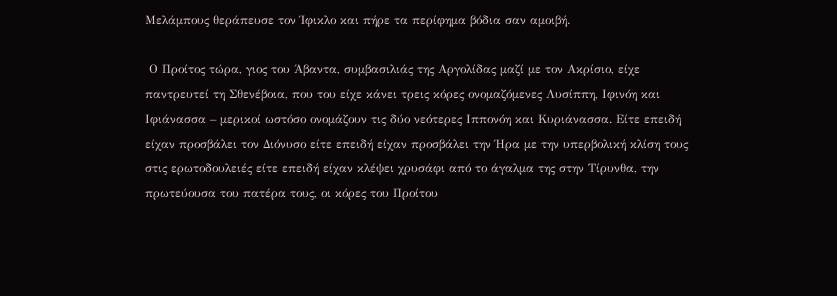Μελάμπους θεράπευσε τον Ίφικλο και πήρε τα περίφημα βόδια σαν αμοιβή.

 Ο Προίτος τώρα, γιος του Άβαντα, συμβασιλιάς της Αργολίδας μαζί με τον Ακρίσιο, είχε παντρευτεί τη Σθενέβοια, που του είχε κάνει τρεις κόρες ονομαζόμενες Λυσίππη, Ιφινόη και Ιφιάνασσα – μερικοί ωστόσο ονομάζουν τις δύο νεότερες Ιππονόη και Κυριάνασσα. Είτε επειδή είχαν προσβάλει τον Διόνυσο είτε επειδή είχαν προσβάλει την Ήρα με την υπερβολική κλίση τους στις ερωτοδουλειές είτε επειδή είχαν κλέψει χρυσάφι από το άγαλμα της στην Τίρυνθα, την πρωτεύουσα του πατέρα τους, οι κόρες του Προίτου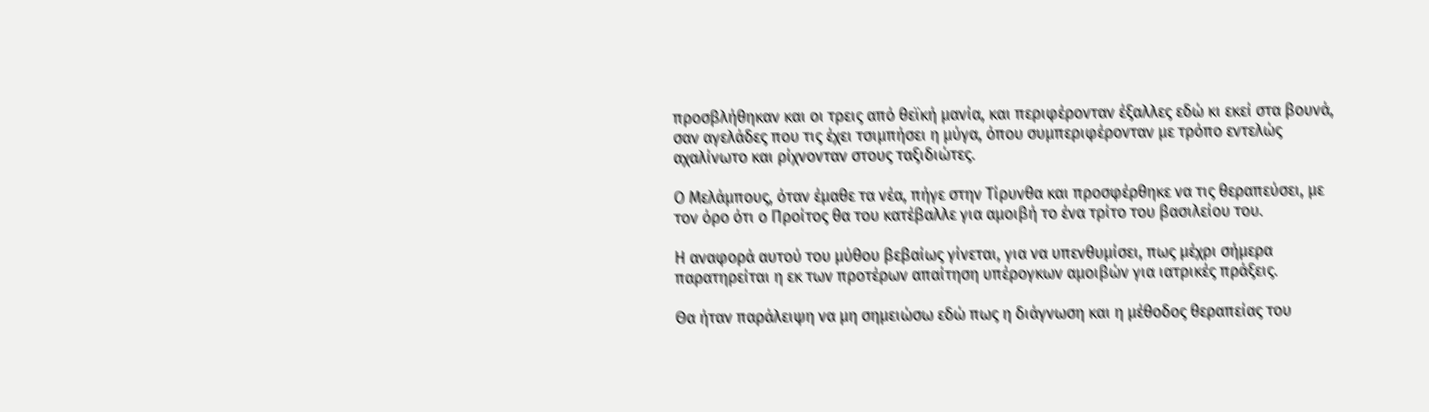προσβλήθηκαν και οι τρεις από θεϊκή μανία, και περιφέρονταν έξαλλες εδώ κι εκεί στα βουνά, σαν αγελάδες που τις έχει τσιμπήσει η μύγα, όπου συμπεριφέρονταν με τρόπο εντελώς αχαλίνωτο και ρίχνονταν στους ταξιδιώτες.

Ο Μελάμπους, όταν έμαθε τα νέα, πήγε στην Τίρυνθα και προσφέρθηκε να τις θεραπεύσει, με τον όρο ότι ο Προίτος θα του κατέβαλλε για αμοιβή το ένα τρίτο του βασιλείου του.

Η αναφορά αυτού του μύθου βεβαίως γίνεται, για να υπενθυμίσει, πως μέχρι σήμερα παρατηρείται η εκ των προτέρων απαίτηση υπέρογκων αμοιβών για ιατρικές πράξεις.

Θα ήταν παράλειψη να μη σημειώσω εδώ πως η διάγνωση και η μέθοδος θεραπείας του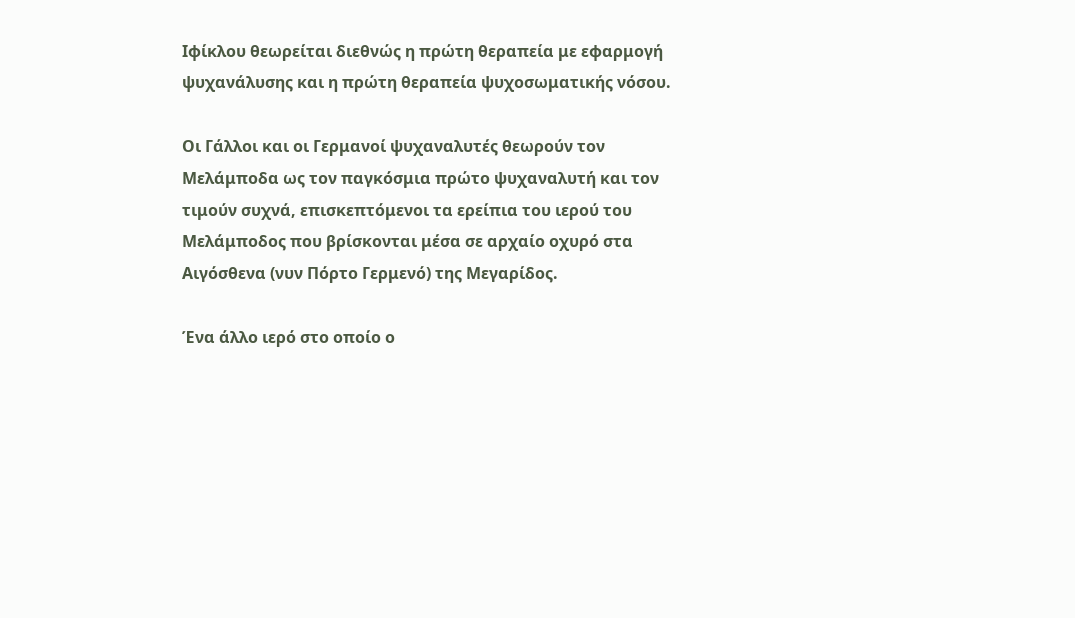Ιφίκλου θεωρείται διεθνώς η πρώτη θεραπεία με εφαρμογή ψυχανάλυσης και η πρώτη θεραπεία ψυχοσωματικής νόσου.

Οι Γάλλοι και οι Γερμανοί ψυχαναλυτές θεωρούν τον Μελάμποδα ως τον παγκόσμια πρώτο ψυχαναλυτή και τον τιμούν συχνά, επισκεπτόμενοι τα ερείπια του ιερού του Μελάμποδος που βρίσκονται μέσα σε αρχαίο οχυρό στα Αιγόσθενα (νυν Πόρτο Γερμενό) της Μεγαρίδος.

Ένα άλλο ιερό στο οποίο ο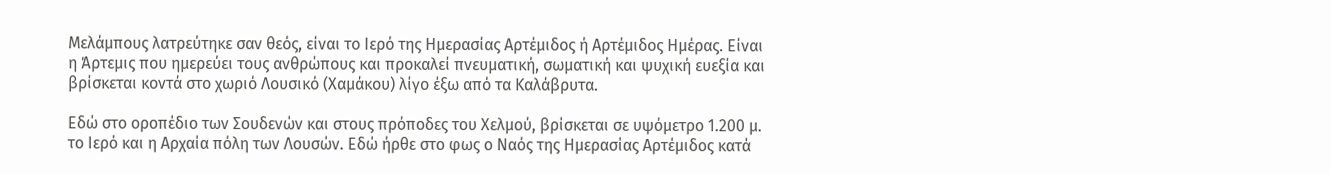Μελάμπους λατρεύτηκε σαν θεός, είναι το Ιερό της Ημερασίας Αρτέμιδος ή Αρτέμιδος Ημέρας. Είναι η Άρτεμις που ημερεύει τους ανθρώπους και προκαλεί πνευματική, σωματική και ψυχική ευεξία και βρίσκεται κοντά στο χωριό Λουσικό (Χαμάκου) λίγο έξω από τα Καλάβρυτα.

Εδώ στο οροπέδιο των Σουδενών και στους πρόποδες του Χελμού, βρίσκεται σε υψόμετρο 1.200 μ. το Ιερό και η Αρχαία πόλη των Λουσών. Εδώ ήρθε στο φως ο Ναός της Ημερασίας Αρτέμιδος κατά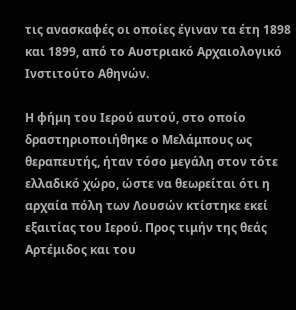τις ανασκαφές οι οποίες έγιναν τα έτη 1898 και 1899, από το Αυστριακό Αρχαιολογικό Ινστιτούτο Αθηνών.

Η φήμη του Ιερού αυτού, στο οποίο δραστηριοποιήθηκε ο Μελάμπους ως θεραπευτής, ήταν τόσο μεγάλη στον τότε ελλαδικό χώρο, ώστε να θεωρείται ότι η αρχαία πόλη των Λουσών κτίστηκε εκεί εξαιτίας του Ιερού. Προς τιμήν της θεάς Αρτέμιδος και του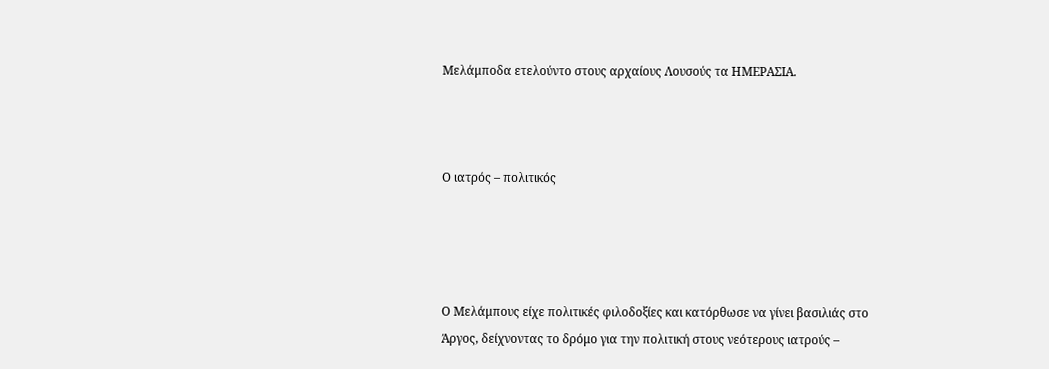Μελάμποδα ετελούντο στους αρχαίους Λουσούς τα ΗΜΕΡΑΣΙΑ.



Ο ιατρός – πολιτικός




Ο Μελάμπους είχε πολιτικές φιλοδοξίες και κατόρθωσε να γίνει βασιλιάς στο Άργος, δείχνοντας το δρόμο για την πολιτική στους νεότερους ιατρούς –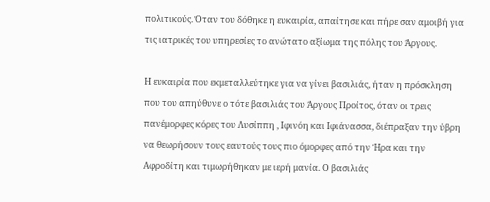πολιτικούς. Όταν του δόθηκε η ευκαιρία, απαίτησε και πήρε σαν αμοιβή για τις ιατρικές του υπηρεσίες το ανώτατο αξίωμα της πόλης του Άργους.

Η ευκαιρία που εκμεταλλεύτηκε για να γίνει βασιλιάς, ήταν η πρόσκληση που του απηύθυνε ο τότε βασιλιάς του Άργους Προίτος, όταν οι τρεις πανέμορφες κόρες του Λυσίππη , Ιφινόη και Ιφιάνασσα, διέπραξαν την ύβρη να θεωρήσουν τους εαυτούς τους πιο όμορφες από την Ήρα και την Αφροδίτη και τιμωρήθηκαν με ιερή μανία. Ο βασιλιάς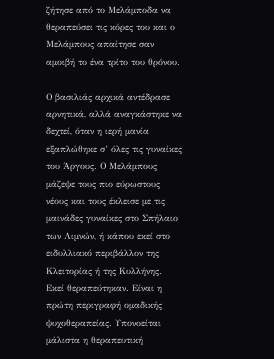ζήτησε από το Μελάμποδα να θεραπεύσει τις κόρες του και ο Μελάμπους απαίτησε σαν αμοιβή το ένα τρίτο του θρόνου.

Ο βασιλιάς αρχικά αντέδρασε αρνητικά, αλλά αναγκάστηκε να δεχτεί, όταν η ιερή μανία εξαπλώθηκε σ’ όλες τις γυναίκες του Άργους. Ο Μελάμπους μάζεψε τους πιο εύρωστους νέους και τους έκλεισε με τις μαινάδες γυναίκες στο Σπήλαιο των Λιμνών, ή κάπου εκεί στο ειδυλλιακό περιβάλλον της Κλειτορίας ή της Κυλλήνης. Εκεί θεραπεύτηκαν. Είναι η πρώτη περιγραφή ομαδικής ψυχοθεραπείας. Υπονοείται μάλιστα η θεραπευτική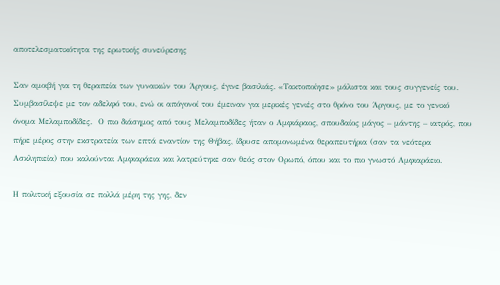αποτελεσματικότητα της ερωτικής συνεύρεσης

Σαν αμοιβή για τη θεραπεία των γυναικών του Άργους, έγινε βασιλιάς. «Τακτοποίησε» μάλιστα και τους συγγενείς του. Συμβασίλεψε με τον αδελφό του, ενώ οι απόγονοί του έμειναν για μερικές γενιές στο θρόνο του Άργους, με το γενικό όνομα Μελαμποδίδες.  Ο πιο διάσημος από τους Μελαμποδίδες ήταν ο Αμφιάραος, σπουδαίος μάγος – μάντης – ιατρός, που πήρε μέρος στην εκστρατεία των επτά εναντίον της Θήβας, ίδρυσε απομονωμένα θεραπευτήρια (σαν τα νεότερα Ασκληπιεία) που καλούνται Αμφιαράεια και λατρεύτηκε σαν θεός στον Ορωπό, όπου και το πιο γνωστό Αμφιαράειο.

Η πολιτική εξουσία σε πολλά μέρη της γης, δεν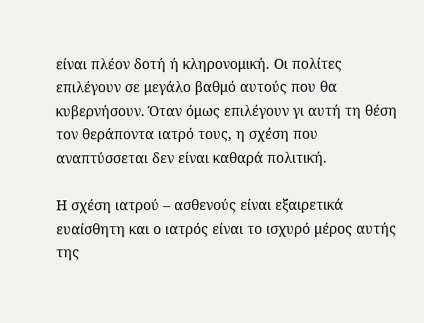είναι πλέον δοτή ή κληρονομική. Οι πολίτες επιλέγουν σε μεγάλο βαθμό αυτούς που θα κυβερνήσουν. Όταν όμως επιλέγουν γι αυτή τη θέση τον θεράποντα ιατρό τους, η σχέση που αναπτύσσεται δεν είναι καθαρά πολιτική.

Η σχέση ιατρού – ασθενούς είναι εξαιρετικά ευαίσθητη και ο ιατρός είναι το ισχυρό μέρος αυτής της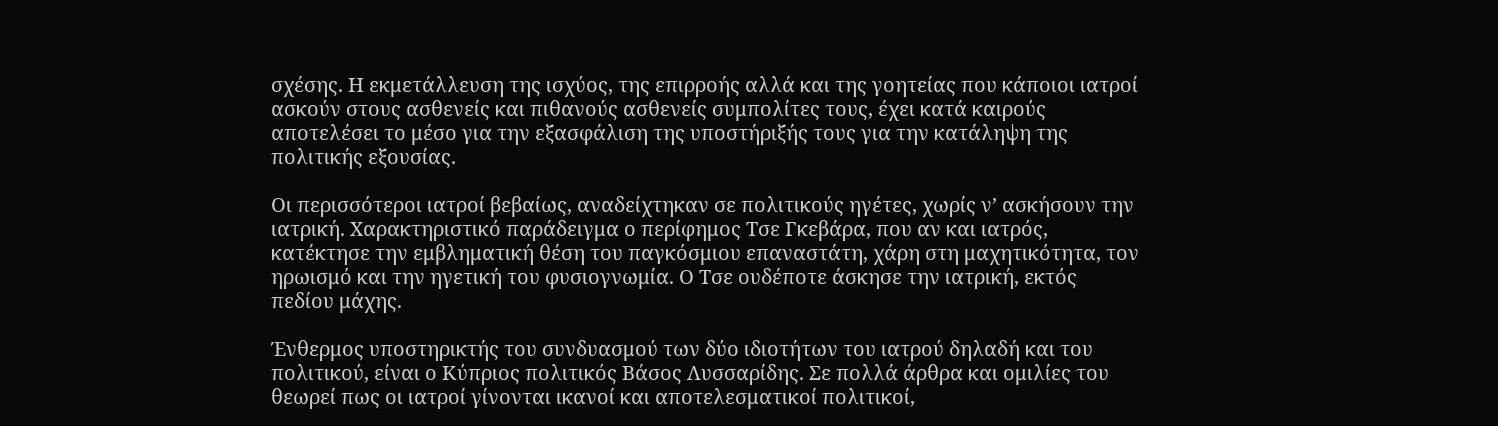σχέσης. Η εκμετάλλευση της ισχύος, της επιρροής αλλά και της γοητείας που κάποιοι ιατροί ασκούν στους ασθενείς και πιθανούς ασθενείς συμπολίτες τους, έχει κατά καιρούς αποτελέσει το μέσο για την εξασφάλιση της υποστήριξής τους για την κατάληψη της πολιτικής εξουσίας.

Οι περισσότεροι ιατροί βεβαίως, αναδείχτηκαν σε πολιτικούς ηγέτες, χωρίς ν’ ασκήσουν την ιατρική. Χαρακτηριστικό παράδειγμα ο περίφημος Τσε Γκεβάρα, που αν και ιατρός, κατέκτησε την εμβληματική θέση του παγκόσμιου επαναστάτη, χάρη στη μαχητικότητα, τον ηρωισμό και την ηγετική του φυσιογνωμία. Ο Τσε ουδέποτε άσκησε την ιατρική, εκτός πεδίου μάχης.

Ένθερμος υποστηρικτής του συνδυασμού των δύο ιδιοτήτων του ιατρού δηλαδή και του πολιτικού, είναι ο Κύπριος πολιτικός Βάσος Λυσσαρίδης. Σε πολλά άρθρα και ομιλίες του θεωρεί πως οι ιατροί γίνονται ικανοί και αποτελεσματικοί πολιτικοί,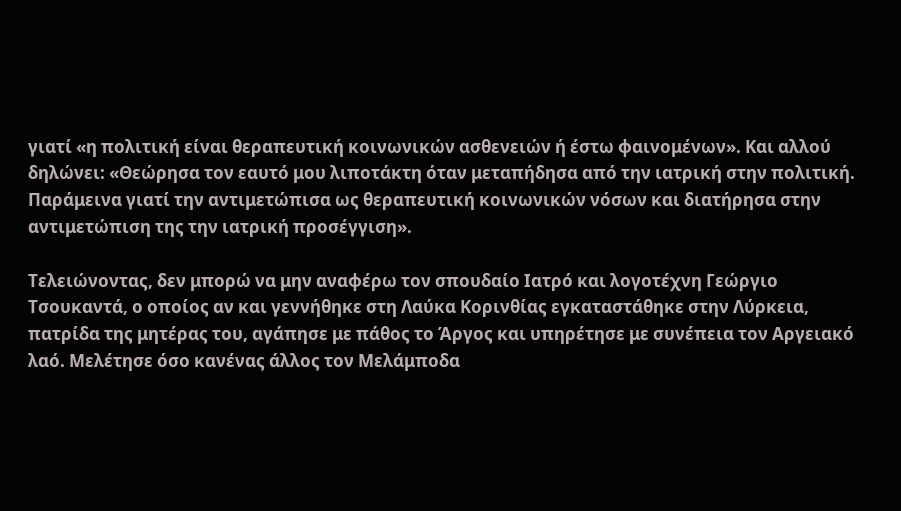γιατί «η πολιτική είναι θεραπευτική κοινωνικών ασθενειών ή έστω φαινομένων». Και αλλού δηλώνει: «Θεώρησα τον εαυτό μου λιποτάκτη όταν μεταπήδησα από την ιατρική στην πολιτική. Παράμεινα γιατί την αντιμετώπισα ως θεραπευτική κοινωνικών νόσων και διατήρησα στην αντιμετώπιση της την ιατρική προσέγγιση».

Τελειώνοντας, δεν μπορώ να μην αναφέρω τον σπουδαίο Ιατρό και λογοτέχνη Γεώργιο Τσουκαντά, ο οποίος αν και γεννήθηκε στη Λαύκα Κορινθίας εγκαταστάθηκε στην Λύρκεια, πατρίδα της μητέρας του, αγάπησε με πάθος το Άργος και υπηρέτησε με συνέπεια τον Αργειακό λαό. Μελέτησε όσο κανένας άλλος τον Μελάμποδα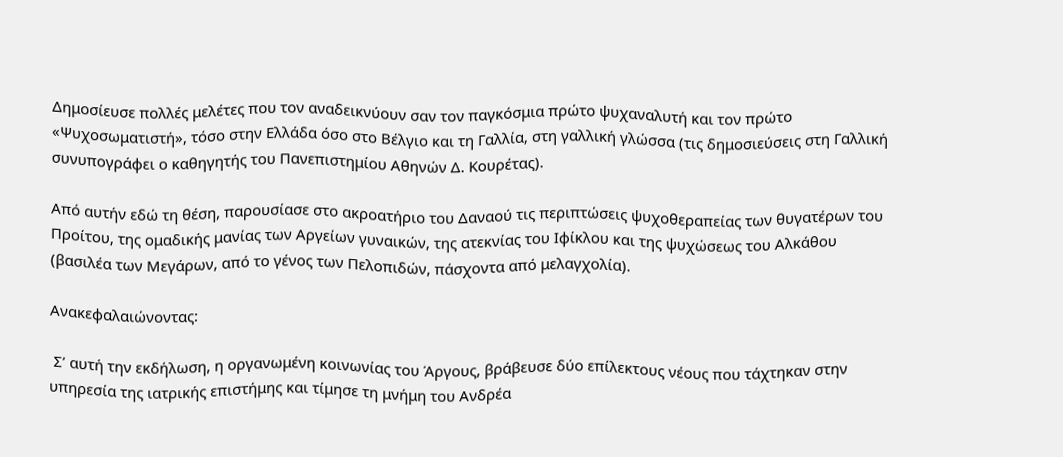Δημοσίευσε πολλές μελέτες που τον αναδεικνύουν σαν τον παγκόσμια πρώτο ψυχαναλυτή και τον πρώτο «Ψυχοσωματιστή», τόσο στην Ελλάδα όσο στο Βέλγιο και τη Γαλλία, στη γαλλική γλώσσα (τις δημοσιεύσεις στη Γαλλική συνυπογράφει ο καθηγητής του Πανεπιστημίου Αθηνών Δ. Κουρέτας).

Από αυτήν εδώ τη θέση, παρουσίασε στο ακροατήριο του Δαναού τις περιπτώσεις ψυχοθεραπείας των θυγατέρων του Προίτου, της ομαδικής μανίας των Αργείων γυναικών, της ατεκνίας του Ιφίκλου και της ψυχώσεως του Αλκάθου (βασιλέα των Μεγάρων, από το γένος των Πελοπιδών, πάσχοντα από μελαγχολία).

Ανακεφαλαιώνοντας:

 Σ’ αυτή την εκδήλωση, η οργανωμένη κοινωνίας του Άργους, βράβευσε δύο επίλεκτους νέους που τάχτηκαν στην υπηρεσία της ιατρικής επιστήμης και τίμησε τη μνήμη του Ανδρέα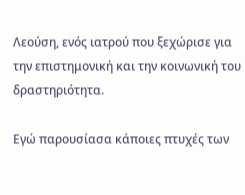Λεούση, ενός ιατρού που ξεχώρισε για την επιστημονική και την κοινωνική του δραστηριότητα.

Εγώ παρουσίασα κάποιες πτυχές των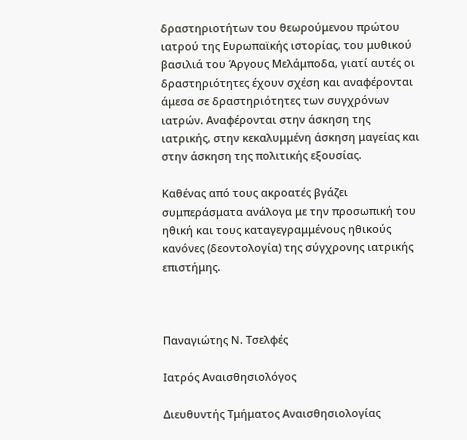δραστηριοτήτων του θεωρούμενου πρώτου ιατρού της Ευρωπαϊκής ιστορίας, του μυθικού βασιλιά του Άργους Μελάμποδα, γιατί αυτές οι δραστηριότητες έχουν σχέση και αναφέρονται άμεσα σε δραστηριότητες των συγχρόνων ιατρών. Αναφέρονται στην άσκηση της ιατρικής, στην κεκαλυμμένη άσκηση μαγείας και στην άσκηση της πολιτικής εξουσίας.

Καθένας από τους ακροατές βγάζει συμπεράσματα ανάλογα με την προσωπική του ηθική και τους καταγεγραμμένους ηθικούς κανόνες (δεοντολογία) της σύγχρονης ιατρικής επιστήμης.



Παναγιώτης Ν. Τσελφές

Ιατρός Αναισθησιολόγος

Διευθυντής Τμήματος Αναισθησιολογίας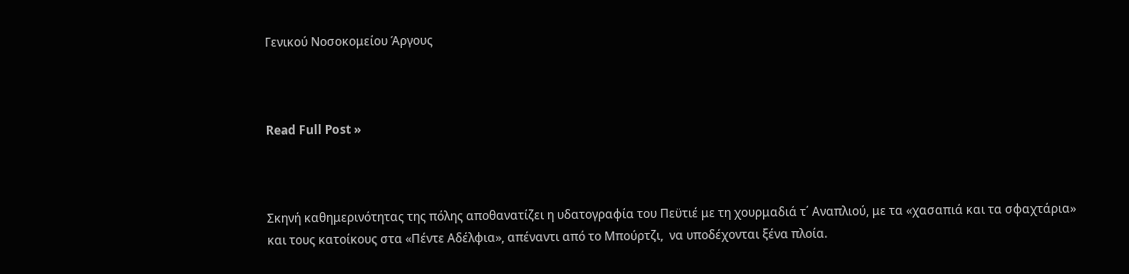Γενικού Νοσοκομείου Άργους



Read Full Post »



Σκηνή καθημερινότητας της πόλης αποθανατίζει η υδατογραφία του Πεϋτιέ με τη χουρμαδιά τ΄ Αναπλιού, με τα «χασαπιά και τα σφαχτάρια» και τους κατοίκους στα «Πέντε Αδέλφια», απέναντι από το Μπούρτζι,  να υποδέχονται ξένα πλοία.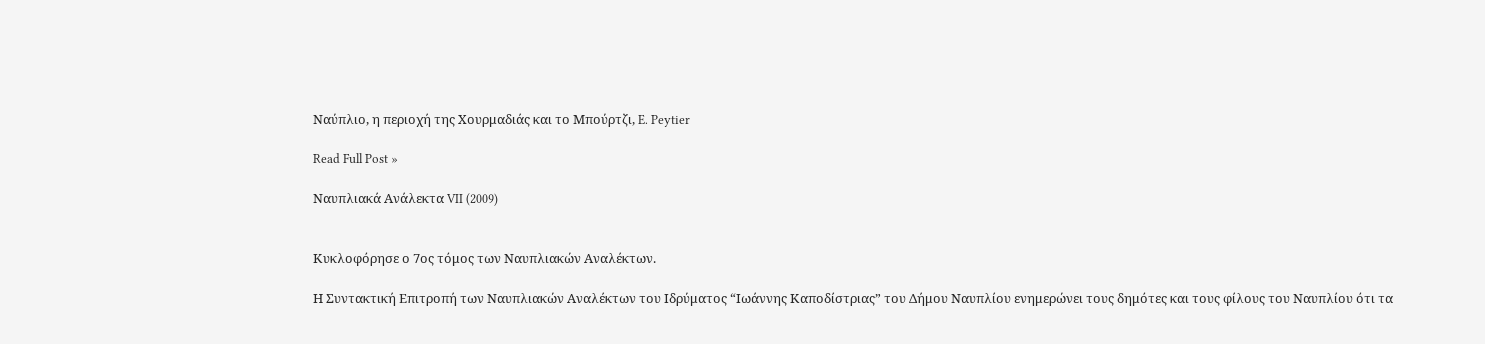Ναύπλιο, η περιοχή της Χουρμαδιάς και το Μπούρτζι, E. Peytier

Read Full Post »

Ναυπλιακά Ανάλεκτα VII (2009)


Κυκλοφόρησε ο 7ος τόμος των Ναυπλιακών Αναλέκτων.

Η Συντακτική Επιτροπή των Ναυπλιακών Αναλέκτων του Ιδρύματος “Ιωάννης Καποδίστριας” του Δήμου Ναυπλίου ενημερώνει τους δημότες και τους φίλους του Ναυπλίου ότι τα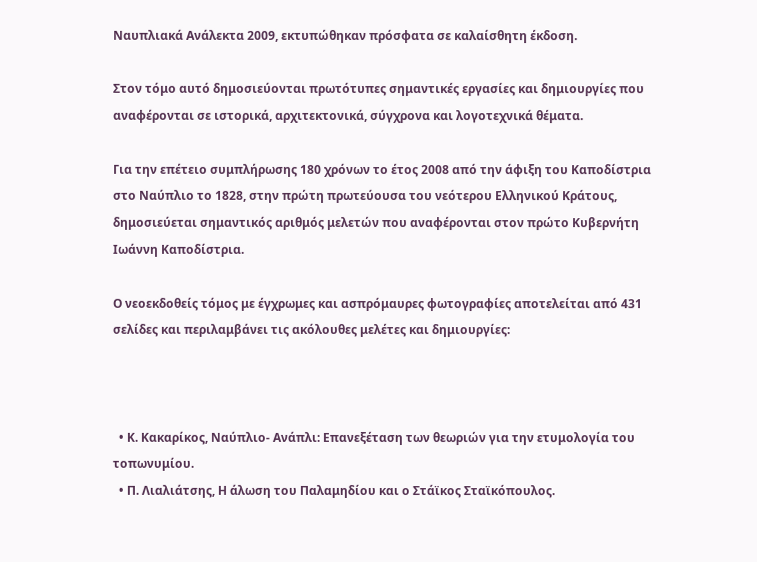Ναυπλιακά Ανάλεκτα 2009, εκτυπώθηκαν πρόσφατα σε καλαίσθητη έκδοση.

Στον τόμο αυτό δημοσιεύονται πρωτότυπες σημαντικές εργασίες και δημιουργίες που αναφέρονται σε ιστορικά, αρχιτεκτονικά, σύγχρονα και λογοτεχνικά θέματα.

Για την επέτειο συμπλήρωσης 180 χρόνων το έτος 2008 από την άφιξη του Καποδίστρια στο Ναύπλιο το 1828, στην πρώτη πρωτεύουσα του νεότερου Ελληνικού Κράτους, δημοσιεύεται σημαντικός αριθμός μελετών που αναφέρονται στον πρώτο Κυβερνήτη Ιωάννη Καποδίστρια.

Ο νεοεκδοθείς τόμος με έγχρωμες και ασπρόμαυρες φωτογραφίες αποτελείται από 431 σελίδες και περιλαμβάνει τις ακόλουθες μελέτες και δημιουργίες:



  • Κ. Κακαρίκος, Ναύπλιο- Ανάπλι: Επανεξέταση των θεωριών για την ετυμολογία του τοπωνυμίου.
  • Π. Λιαλιάτσης, Η άλωση του Παλαμηδίου και ο Στάϊκος Σταϊκόπουλος.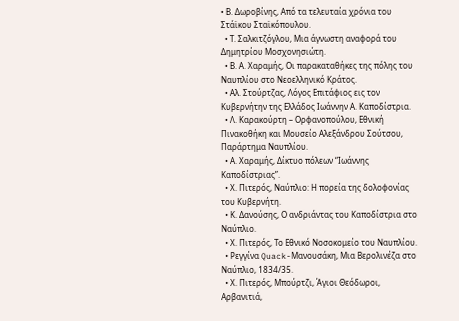• Β. Δωροβίνης, Από τα τελευταία χρόνια του Στάϊκου Σταϊκόπουλου.
  • Τ. Σαλκιτζόγλου, Μια άγνωστη αναφορά του Δημητρίου Μοσχονησιώτη.
  • Β. Α. Χαραμής, Οι παρακαταθήκες της πόλης του Ναυπλίου στο Νεοελληνικό Κράτος.
  • Αλ. Στούρτζας, Λόγος Επιτάφιος εις τον Κυβερνήτην της Ελλάδος Ιωάννην Α. Καποδίστρια.
  • Λ. Καρακούρτη – Ορφανοπούλου, Εθνική Πινακοθήκη και Μουσείο Αλεξάνδρου Σούτσου, Παράρτημα Ναυπλίου.
  • Α. Χαραμής, Δίκτυο πόλεων “Ιωάννης Καποδίστριας”.
  • Χ. Πιτερός, Ναύπλιο: Η πορεία της δολοφονίας του Κυβερνήτη.
  • Κ. Δανούσης, Ο ανδριάντας του Καποδίστρια στο Ναύπλιο.
  • Χ. Πιτερός, Το Εθνικό Νοσοκομείο του Ναυπλίου.
  • Ρεγγίνα Quack-Μανουσάκη, Μια Βερολινέζα στο Ναύπλιο, 1834/35.
  • Χ. Πιτερός, Μπούρτζι, Άγιοι Θεόδωροι, Αρβανιτιά,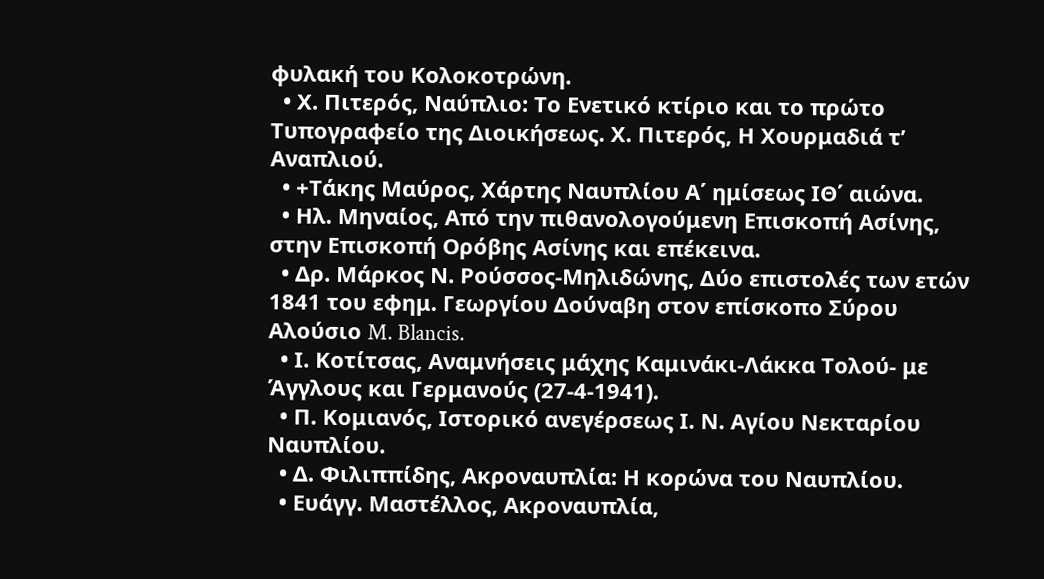φυλακή του Κολοκοτρώνη.
  • Χ. Πιτερός, Ναύπλιο: Το Ενετικό κτίριο και το πρώτο Τυπογραφείο της Διοικήσεως. Χ. Πιτερός, Η Χουρμαδιά τ’ Αναπλιού.
  • +Τάκης Μαύρος, Χάρτης Ναυπλίου Α΄ ημίσεως ΙΘ΄ αιώνα.
  • Ηλ. Μηναίος, Από την πιθανολογούμενη Επισκοπή Ασίνης, στην Επισκοπή Ορόβης Ασίνης και επέκεινα.
  • Δρ. Μάρκος Ν. Ρούσσος-Μηλιδώνης, Δύο επιστολές των ετών 1841 του εφημ. Γεωργίου Δούναβη στον επίσκοπο Σύρου Αλούσιο M. Blancis.
  • Ι. Κοτίτσας, Αναμνήσεις μάχης Καμινάκι-Λάκκα Τολού- με Άγγλους και Γερμανούς (27-4-1941).
  • Π. Κομιανός, Ιστορικό ανεγέρσεως Ι. Ν. Αγίου Νεκταρίου Ναυπλίου.
  • Δ. Φιλιππίδης, Ακροναυπλία: Η κορώνα του Ναυπλίου.
  • Ευάγγ. Μαστέλλος, Ακροναυπλία,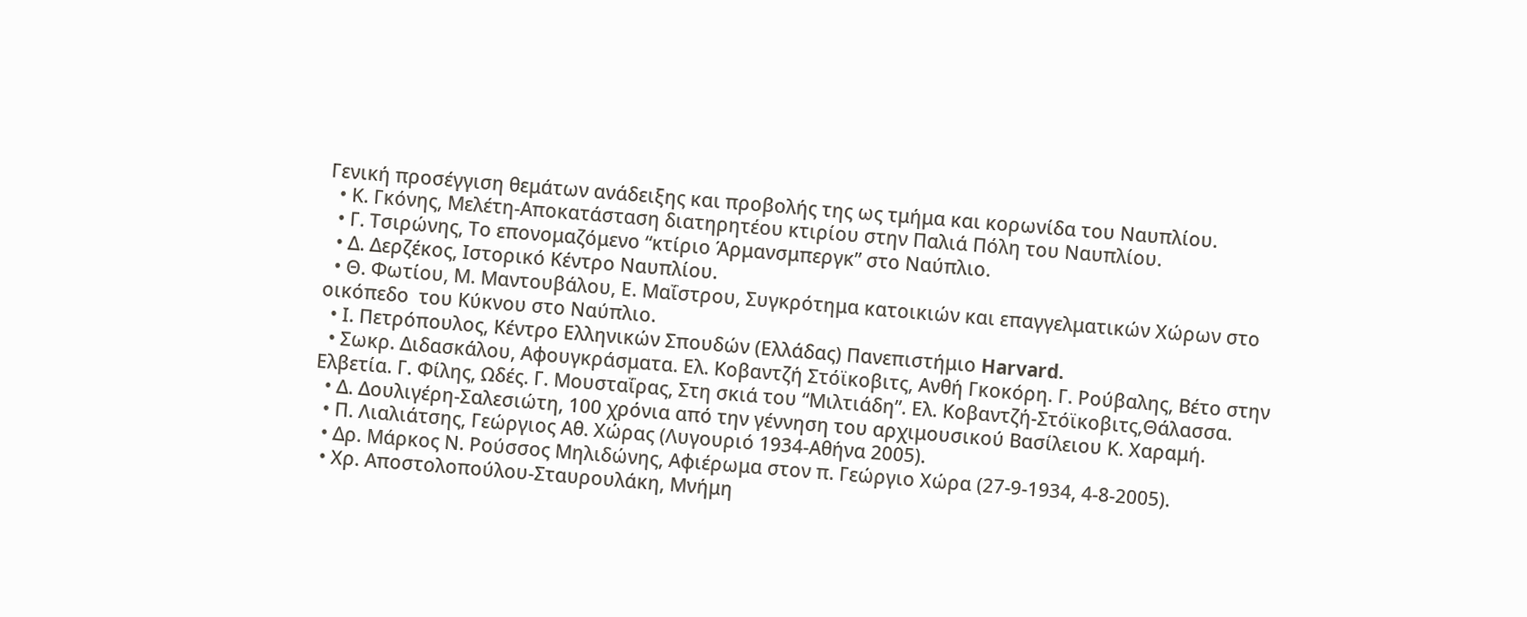Γενική προσέγγιση θεμάτων ανάδειξης και προβολής της ως τμήμα και κορωνίδα του Ναυπλίου.
  • Κ. Γκόνης, Μελέτη-Αποκατάσταση διατηρητέου κτιρίου στην Παλιά Πόλη του Ναυπλίου.
  • Γ. Τσιρώνης, Το επονομαζόμενο “κτίριο Άρμανσμπεργκ” στο Ναύπλιο.
  • Δ. Δερζέκος, Ιστορικό Κέντρο Ναυπλίου.
  • Θ. Φωτίου, Μ. Μαντουβάλου, Ε. Μαΐστρου, Συγκρότημα κατοικιών και επαγγελματικών Χώρων στο οικόπεδο  του Κύκνου στο Ναύπλιο.
  • Ι. Πετρόπουλος, Κέντρο Ελληνικών Σπουδών (Ελλάδας) Πανεπιστήμιο Harvard.
  • Σωκρ. Διδασκάλου, Αφουγκράσματα. Ελ. Κοβαντζή Στόϊκοβιτς, Ανθή Γκοκόρη. Γ. Ρούβαλης, Βέτο στην Ελβετία. Γ. Φίλης, Ωδές. Γ. Μουσταΐρας, Στη σκιά του “Μιλτιάδη”. Ελ. Κοβαντζή-Στόϊκοβιτς,Θάλασσα.
  • Δ. Δουλιγέρη-Σαλεσιώτη, 100 χρόνια από την γέννηση του αρχιμουσικού Βασίλειου Κ. Χαραμή.
  • Π. Λιαλιάτσης, Γεώργιος Αθ. Χώρας (Λυγουριό 1934-Αθήνα 2005).
  • Δρ. Μάρκος Ν. Ρούσσος Μηλιδώνης, Αφιέρωμα στον π. Γεώργιο Χώρα (27-9-1934, 4-8-2005).
  • Χρ. Αποστολοπούλου-Σταυρουλάκη, Μνήμη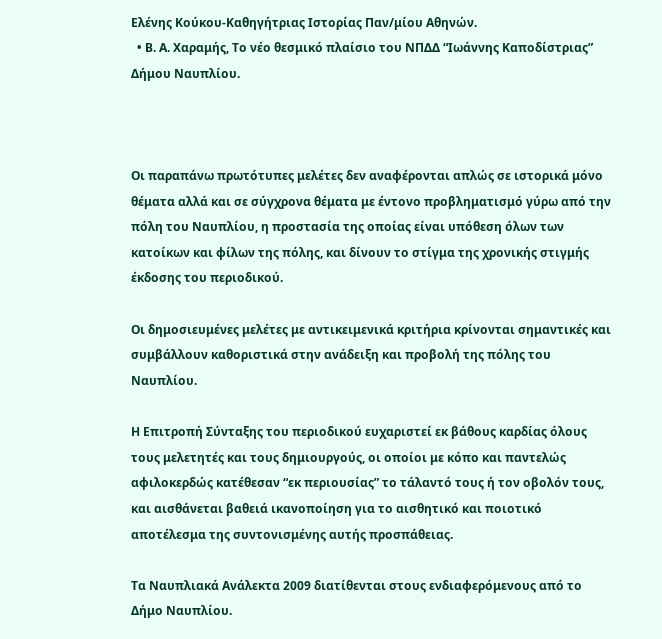Ελένης Κούκου-Καθηγήτριας Ιστορίας Παν/μίου Αθηνών.
  • Β. Α. Χαραμής, Το νέο θεσμικό πλαίσιο του ΝΠΔΔ “Ιωάννης Καποδίστριας” Δήμου Ναυπλίου.



Οι παραπάνω πρωτότυπες μελέτες δεν αναφέρονται απλώς σε ιστορικά μόνο θέματα αλλά και σε σύγχρονα θέματα με έντονο προβληματισμό γύρω από την πόλη του Ναυπλίου, η προστασία της οποίας είναι υπόθεση όλων των κατοίκων και φίλων της πόλης, και δίνουν το στίγμα της χρονικής στιγμής έκδοσης του περιοδικού.

Οι δημοσιευμένες μελέτες με αντικειμενικά κριτήρια κρίνονται σημαντικές και συμβάλλουν καθοριστικά στην ανάδειξη και προβολή της πόλης του Ναυπλίου.

Η Επιτροπή Σύνταξης του περιοδικού ευχαριστεί εκ βάθους καρδίας όλους τους μελετητές και τους δημιουργούς, οι οποίοι με κόπο και παντελώς αφιλοκερδώς κατέθεσαν “εκ περιουσίας” το τάλαντό τους ή τον οβολόν τους, και αισθάνεται βαθειά ικανοποίηση για το αισθητικό και ποιοτικό αποτέλεσμα της συντονισμένης αυτής προσπάθειας.

Τα Ναυπλιακά Ανάλεκτα 2009 διατίθενται στους ενδιαφερόμενους από το Δήμο Ναυπλίου.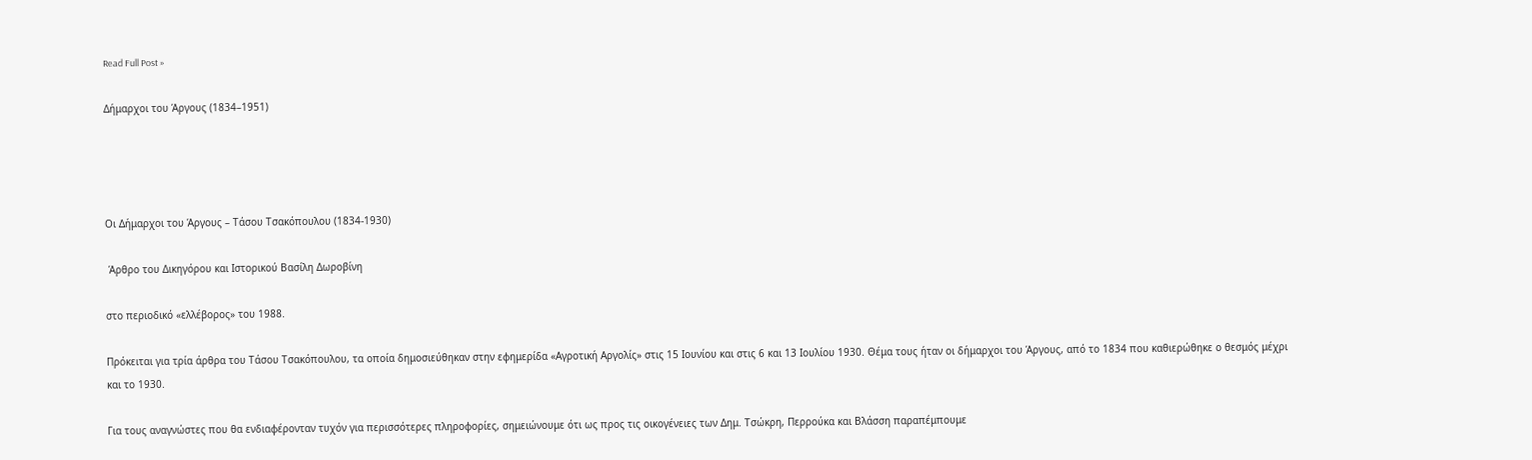Read Full Post »

Δήμαρχοι του Άργους (1834–1951)




Οι Δήμαρχοι του Άργους – Τάσου Τσακόπουλου (1834-1930)

 Άρθρο του Δικηγόρου και Ιστορικού Βασίλη Δωροβίνη

στο περιοδικό «ελλέβορος» του 1988.

Πρόκειται για τρία άρθρα του Τάσου Τσακόπουλου, τα οποία δημοσιεύθηκαν στην εφημερίδα «Αγροτική Αργολίς» στις 15 Ιουνίου και στις 6 και 13 Ιουλίου 1930. Θέμα τους ήταν οι δήμαρχοι του Άργους, από το 1834 που καθιερώθηκε ο θεσμός μέχρι και το 1930.

Για τους αναγνώστες που θα ενδιαφέρονταν τυχόν για περισσότερες πληροφορίες, σημειώνουμε ότι ως προς τις οικογένειες των Δημ. Τσώκρη, Περρούκα και Βλάσση παραπέμπουμε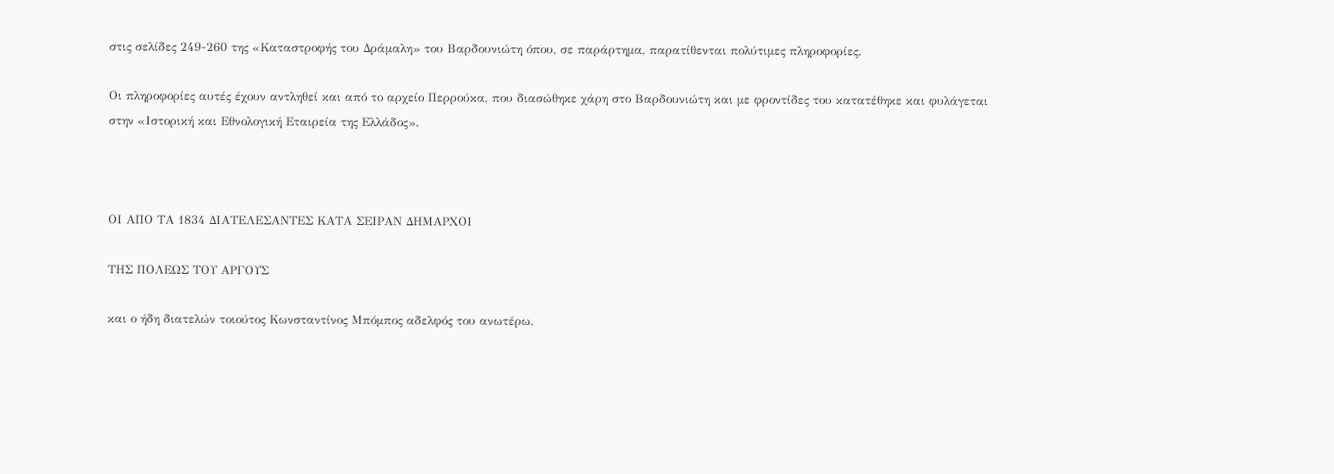στις σελίδες 249-260 της «Καταστροφής του Δράμαλη» του Βαρδουνιώτη όπου, σε παράρτημα, παρατίθενται πολύτιμες πληροφορίες.

Οι πληροφορίες αυτές έχουν αντληθεί και από το αρχείο Περρούκα, που διασώθηκε χάρη στο Βαρδουνιώτη και με φροντίδες του κατατέθηκε και φυλάγεται στην «Ιστορική και Εθνολογική Εταιρεία της Ελλάδος».



ΟΙ ΑΠΟ ΤΑ 1834 ΔΙΑΤΕΛΕΣΑΝΤΕΣ ΚΑΤΑ ΣΕΙΡΑΝ ΔΗΜΑΡΧΟΙ

ΤΗΣ ΠΟΛΕΩΣ ΤΟΥ ΑΡΓΟΥΣ

και ο ήδη διατελών τοιούτος Κωνσταντίνος Μπόμπος αδελφός του ανωτέρω.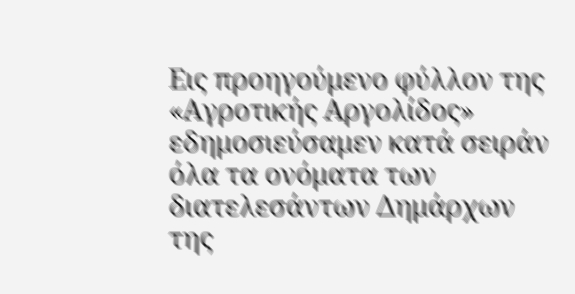Εις προηγούμενο φύλλον της «Αγροτικής Αργολίδος» εδημοσιεύσαμεν κατά σειράν όλα τα ονόματα των διατελεσάντων Δημάρχων της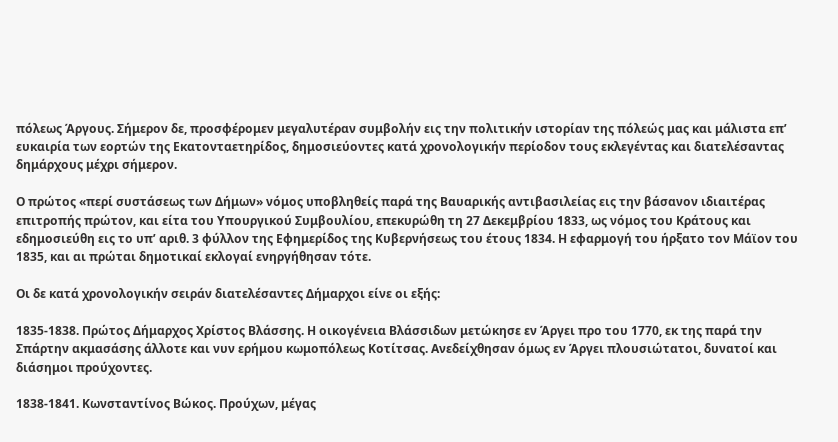πόλεως Άργους. Σήμερον δε, προσφέρομεν μεγαλυτέραν συμβολήν εις την πολιτικήν ιστορίαν της πόλεώς μας και μάλιστα επ’ ευκαιρία των εορτών της Εκατονταετηρίδος, δημοσιεύοντες κατά χρονολογικήν περίοδον τους εκλεγέντας και διατελέσαντας δημάρχους μέχρι σήμερον.

Ο πρώτος «περί συστάσεως των Δήμων» νόμος υποβληθείς παρά της Βαυαρικής αντιβασιλείας εις την βάσανον ιδιαιτέρας επιτροπής πρώτον, και είτα του Υπουργικού Συμβουλίου, επεκυρώθη τη 27 Δεκεμβρίου 1833, ως νόμος του Κράτους και εδημοσιεύθη εις το υπ’ αριθ. 3 φύλλον της Εφημερίδος της Κυβερνήσεως του έτους 1834. Η εφαρμογή του ήρξατο τον Μάϊον του 1835, και αι πρώται δημοτικαί εκλογαί ενηργήθησαν τότε.

Οι δε κατά χρονολογικήν σειράν διατελέσαντες Δήμαρχοι είνε οι εξής:

1835-1838. Πρώτος Δήμαρχος Χρίστος Βλάσσης. Η οικογένεια Βλάσσιδων μετώκησε εν Άργει προ του 1770, εκ της παρά την Σπάρτην ακμασάσης άλλοτε και νυν ερήμου κωμοπόλεως Κοτίτσας. Ανεδείχθησαν όμως εν Άργει πλουσιώτατοι, δυνατοί και διάσημοι προύχοντες.

1838-1841. Κωνσταντίνος Βώκος. Προύχων, μέγας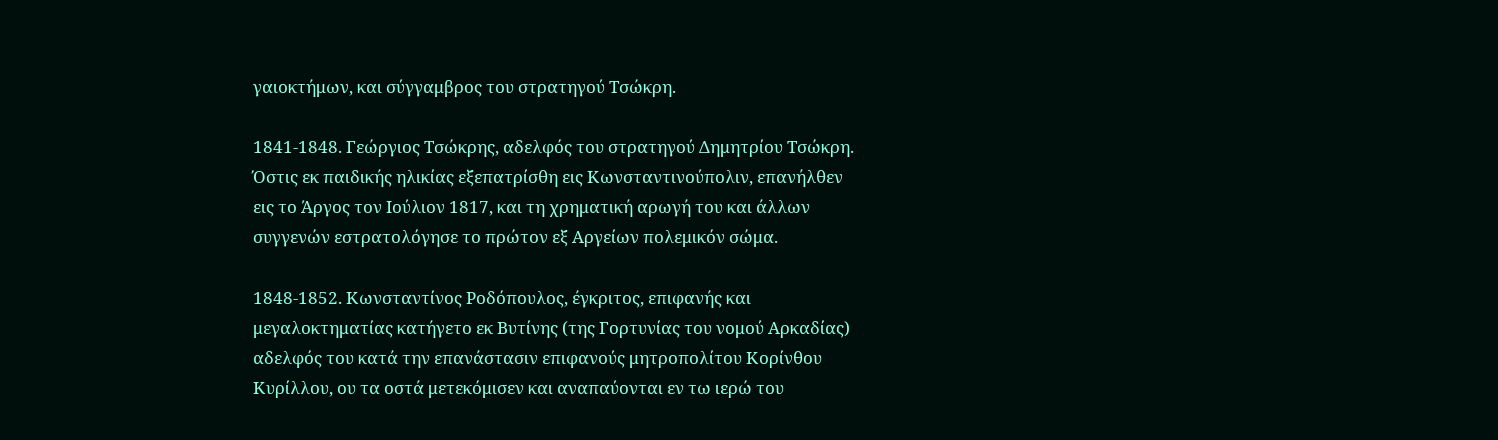γαιοκτήμων, και σύγγαμβρος του στρατηγού Τσώκρη.

1841-1848. Γεώργιος Τσώκρης, αδελφός του στρατηγού Δημητρίου Τσώκρη. Όστις εκ παιδικής ηλικίας εξεπατρίσθη εις Κωνσταντινούπολιν, επανήλθεν εις το Άργος τον Ιούλιον 1817, και τη χρηματική αρωγή του και άλλων συγγενών εστρατολόγησε το πρώτον εξ Αργείων πολεμικόν σώμα.

1848-1852. Κωνσταντίνος Ροδόπουλος, έγκριτος, επιφανής και μεγαλοκτηματίας κατήγετο εκ Βυτίνης (της Γορτυνίας του νομού Αρκαδίας) αδελφός του κατά την επανάστασιν επιφανούς μητροπολίτου Κορίνθου Κυρίλλου, ου τα οστά μετεκόμισεν και αναπαύονται εν τω ιερώ του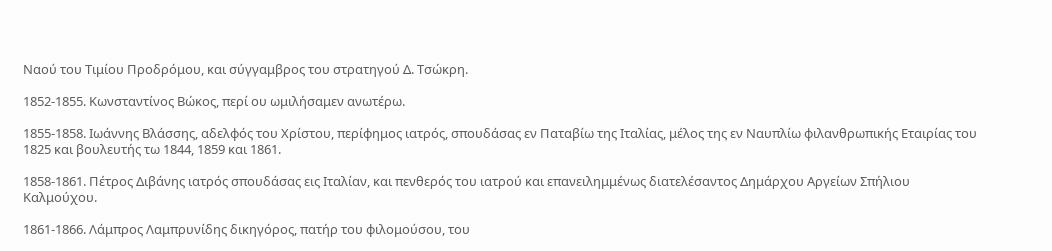Ναού του Τιμίου Προδρόμου, και σύγγαμβρος του στρατηγού Δ. Τσώκρη.

1852-1855. Κωνσταντίνος Βώκος, περί ου ωμιλήσαμεν ανωτέρω.

1855-1858. Ιωάννης Βλάσσης, αδελφός του Χρίστου, περίφημος ιατρός, σπουδάσας εν Παταβίω της Ιταλίας, μέλος της εν Ναυπλίω φιλανθρωπικής Εταιρίας του 1825 και βουλευτής τω 1844, 1859 και 1861.

1858-1861. Πέτρος Διβάνης ιατρός σπουδάσας εις Ιταλίαν, και πενθερός του ιατρού και επανειλημμένως διατελέσαντος Δημάρχου Αργείων Σπήλιου Καλμούχου.

1861-1866. Λάμπρος Λαμπρυνίδης δικηγόρος, πατήρ του φιλομούσου, του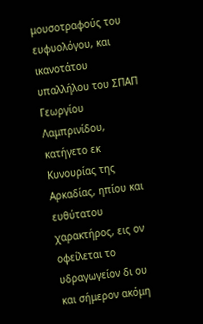μουσοτραφούς του ευφυολόγου, και ικανοτάτου υπαλλήλου του ΣΠΑΠ Γεωργίου Λαμπρινίδου, κατήγετο εκ Κυνουρίας της Αρκαδίας, ηπίου και ευθύτατου χαρακτήρος, εις ον οφείλεται το υδραγωγείον δι ου και σήμερον ακόμη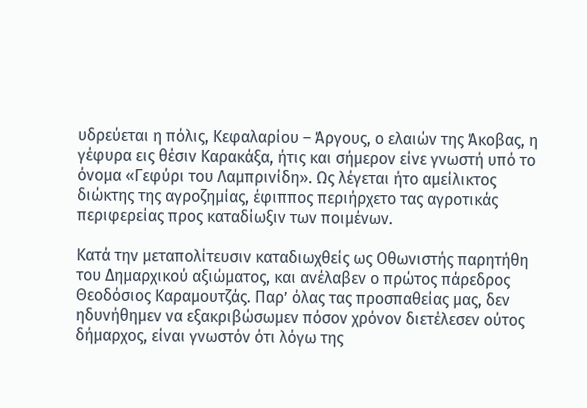υδρεύεται η πόλις, Κεφαλαρίου – Άργους, ο ελαιών της Άκοβας, η γέφυρα εις θέσιν Καρακάξα, ήτις και σήμερον είνε γνωστή υπό το όνομα «Γεφύρι του Λαμπρινίδη». Ως λέγεται ήτο αμείλικτος διώκτης της αγροζημίας, έφιππος περιήρχετο τας αγροτικάς περιφερείας προς καταδίωξιν των ποιμένων.

Κατά την μεταπολίτευσιν καταδιωχθείς ως Οθωνιστής παρητήθη του Δημαρχικού αξιώματος, και ανέλαβεν ο πρώτος πάρεδρος Θεοδόσιος Καραμουτζάς. Παρ’ όλας τας προσπαθείας μας, δεν ηδυνήθημεν να εξακριβώσωμεν πόσον χρόνον διετέλεσεν ούτος δήμαρχος, είναι γνωστόν ότι λόγω της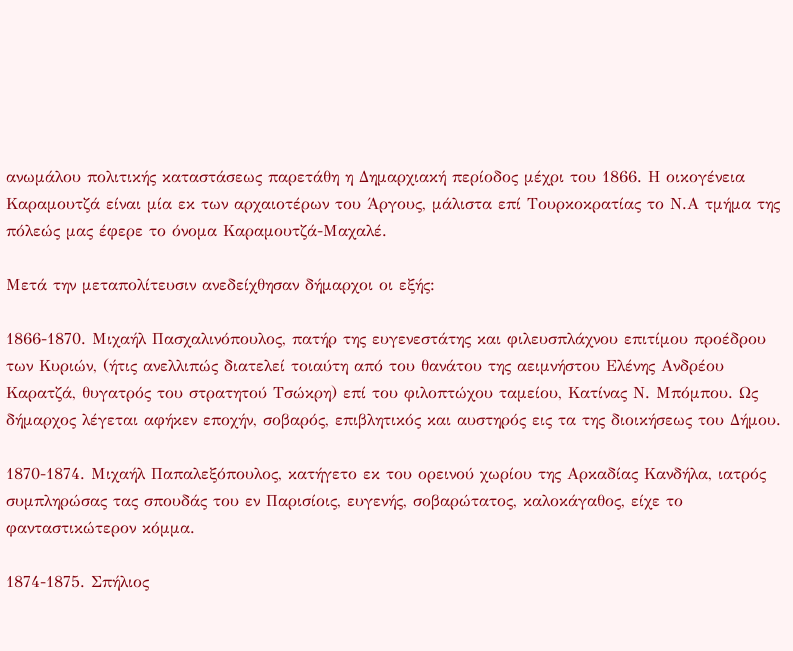ανωμάλου πολιτικής καταστάσεως παρετάθη η Δημαρχιακή περίοδος μέχρι του 1866. Η οικογένεια Καραμουτζά είναι μία εκ των αρχαιοτέρων του Άργους, μάλιστα επί Τουρκοκρατίας το Ν.Α τμήμα της πόλεώς μας έφερε το όνομα Καραμουτζά-Μαχαλέ.

Μετά την μεταπολίτευσιν ανεδείχθησαν δήμαρχοι οι εξής:

1866-1870. Μιχαήλ Πασχαλινόπουλος, πατήρ της ευγενεστάτης και φιλευσπλάχνου επιτίμου προέδρου των Κυριών, (ήτις ανελλιπώς διατελεί τοιαύτη από του θανάτου της αειμνήστου Ελένης Ανδρέου Καρατζά, θυγατρός του στρατητού Τσώκρη) επί του φιλοπτώχου ταμείου, Κατίνας Ν. Μπόμπου. Ως δήμαρχος λέγεται αφήκεν εποχήν, σοβαρός, επιβλητικός και αυστηρός εις τα της διοικήσεως του Δήμου.

1870-1874. Μιχαήλ Παπαλεξόπουλος, κατήγετο εκ του ορεινού χωρίου της Αρκαδίας Κανδήλα, ιατρός συμπληρώσας τας σπουδάς του εν Παρισίοις, ευγενής, σοβαρώτατος, καλοκάγαθος, είχε το φανταστικώτερον κόμμα.

1874-1875. Σπήλιος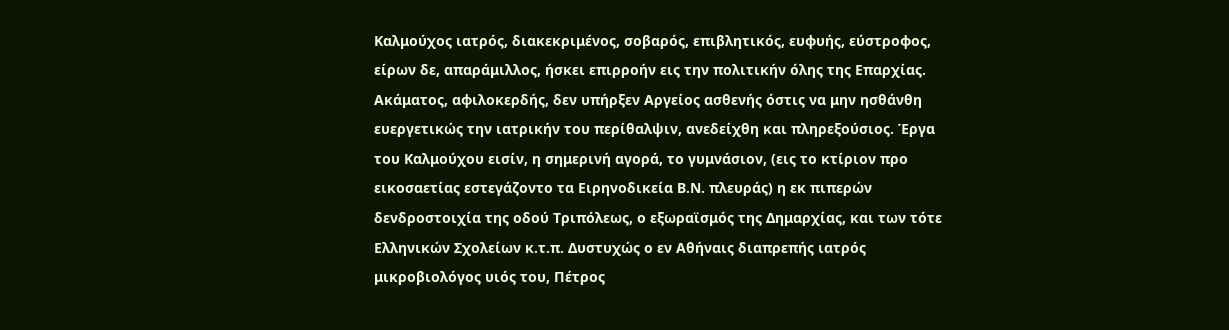Καλμούχος ιατρός, διακεκριμένος, σοβαρός, επιβλητικός, ευφυής, εύστροφος, είρων δε, απαράμιλλος, ήσκει επιρροήν εις την πολιτικήν όλης της Επαρχίας. Ακάματος, αφιλοκερδής, δεν υπήρξεν Αργείος ασθενής όστις να μην ησθάνθη ευεργετικώς την ιατρικήν του περίθαλψιν, ανεδείχθη και πληρεξούσιος. Έργα του Καλμούχου εισίν, η σημερινή αγορά, το γυμνάσιον, (εις το κτίριον προ εικοσαετίας εστεγάζοντο τα Ειρηνοδικεία Β.Ν. πλευράς) η εκ πιπερών δενδροστοιχία της οδού Τριπόλεως, ο εξωραϊσμός της Δημαρχίας, και των τότε Ελληνικών Σχολείων κ.τ.π. Δυστυχώς ο εν Αθήναις διαπρεπής ιατρός μικροβιολόγος υιός του, Πέτρος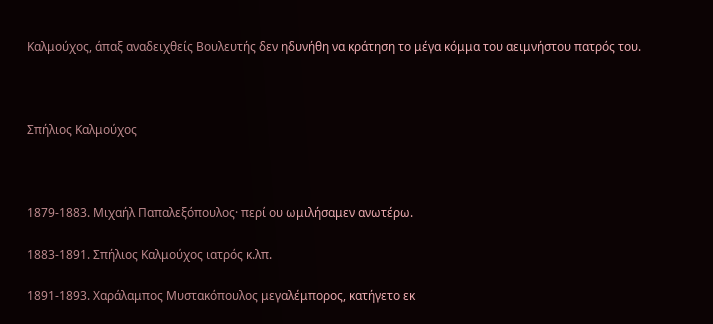Καλμούχος, άπαξ αναδειχθείς Βουλευτής δεν ηδυνήθη να κράτηση το μέγα κόμμα του αειμνήστου πατρός του.



Σπήλιος Καλμούχος



1879-1883. Μιχαήλ Παπαλεξόπουλος· περί ου ωμιλήσαμεν ανωτέρω.

1883-1891. Σπήλιος Καλμούχος ιατρός κ.λπ.

1891-1893. Χαράλαμπος Μυστακόπουλος μεγαλέμπορος, κατήγετο εκ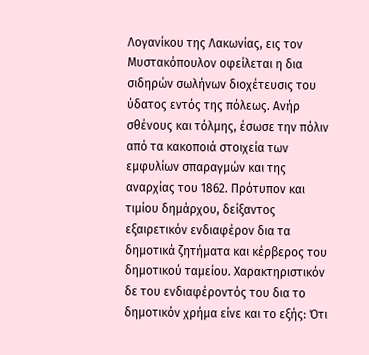Λογανίκου της Λακωνίας, εις τον Μυστακόπουλον οφείλεται η δια σιδηρών σωλήνων διοχέτευσις του ύδατος εντός της πόλεως. Ανήρ σθένους και τόλμης, έσωσε την πόλιν από τα κακοποιά στοιχεία των εμφυλίων σπαραγμών και της αναρχίας του 1862. Πρότυπον και τιμίου δημάρχου, δείξαντος εξαιρετικόν ενδιαφέρον δια τα δημοτικά ζητήματα και κέρβερος του δημοτικού ταμείου. Χαρακτηριστικόν δε του ενδιαφέροντός του δια το δημοτικόν χρήμα είνε και το εξής: Ότι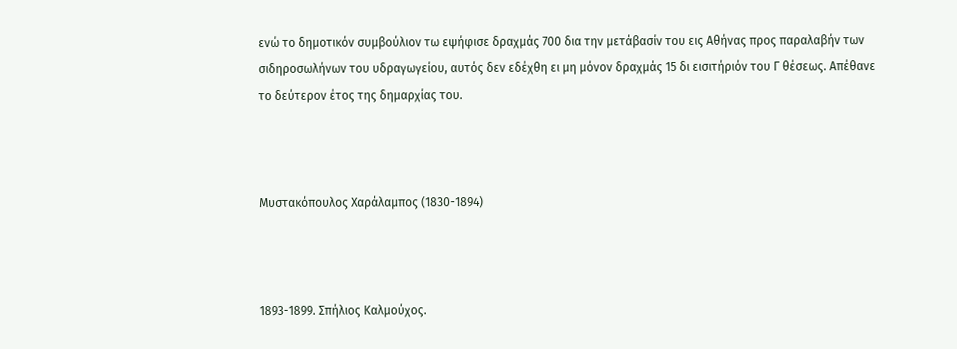ενώ το δημοτικόν συμβούλιον τω εψήφισε δραχμάς 700 δια την μετάβασίν του εις Αθήνας προς παραλαβήν των σιδηροσωλήνων του υδραγωγείου, αυτός δεν εδέχθη ει μη μόνον δραχμάς 15 δι εισιτήριόν του Γ θέσεως. Απέθανε το δεύτερον έτος της δημαρχίας του.



Μυστακόπουλος Χαράλαμπος (1830-1894)



1893-1899. Σπήλιος Καλμούχος.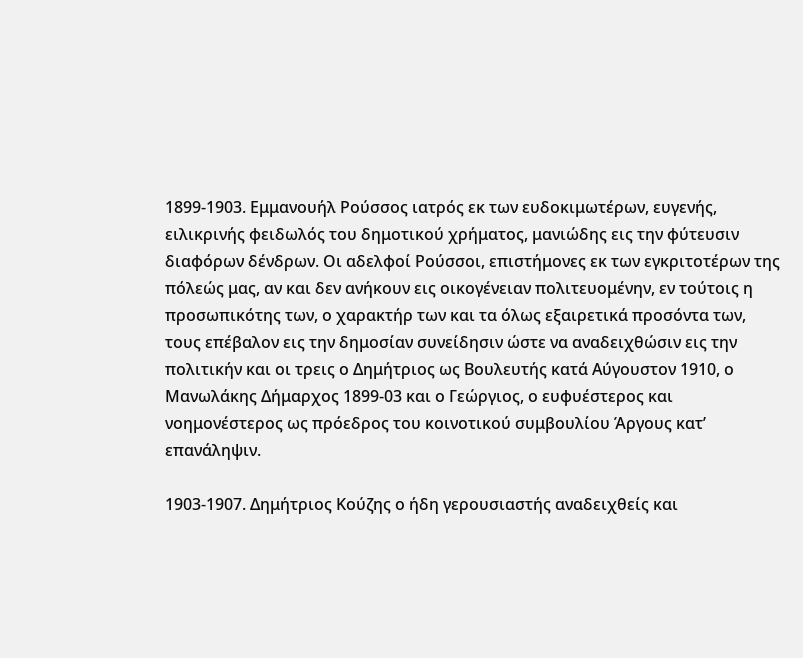1899-1903. Εμμανουήλ Ρούσσος ιατρός εκ των ευδοκιμωτέρων, ευγενής, ειλικρινής φειδωλός του δημοτικού χρήματος, μανιώδης εις την φύτευσιν διαφόρων δένδρων. Οι αδελφοί Ρούσσοι, επιστήμονες εκ των εγκριτοτέρων της πόλεώς μας, αν και δεν ανήκουν εις οικογένειαν πολιτευομένην, εν τούτοις η προσωπικότης των, ο χαρακτήρ των και τα όλως εξαιρετικά προσόντα των, τους επέβαλον εις την δημοσίαν συνείδησιν ώστε να αναδειχθώσιν εις την πολιτικήν και οι τρεις ο Δημήτριος ως Βουλευτής κατά Αύγουστον 1910, ο Μανωλάκης Δήμαρχος 1899-03 και ο Γεώργιος, ο ευφυέστερος και νοημονέστερος ως πρόεδρος του κοινοτικού συμβουλίου Άργους κατ’ επανάληψιν.

1903-1907. Δημήτριος Κούζης ο ήδη γερουσιαστής αναδειχθείς και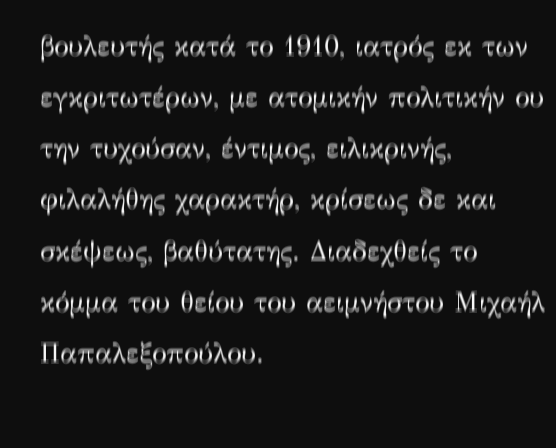βουλευτής κατά το 1910, ιατρός εκ των εγκριτωτέρων, με ατομικήν πολιτικήν ου την τυχούσαν, έντιμος, ειλικρινής, φιλαλήθης χαρακτήρ, κρίσεως δε και σκέψεως, βαθύτατης. Διαδεχθείς το κόμμα του θείου του αειμνήστου Μιχαήλ Παπαλεξοπούλου.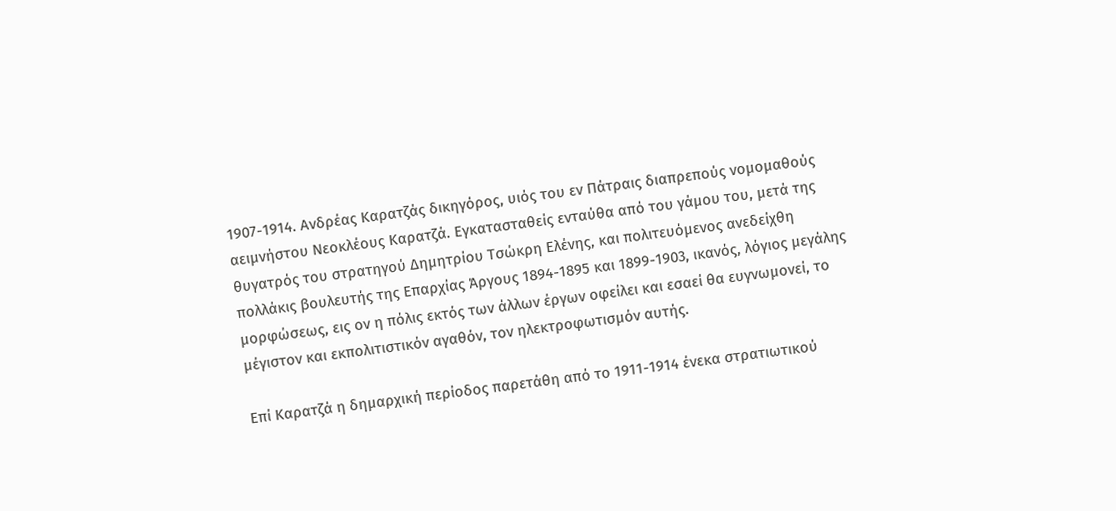1907-1914. Ανδρέας Καρατζάς δικηγόρος, υιός του εν Πάτραις διαπρεπούς νομομαθούς αειμνήστου Νεοκλέους Καρατζά. Εγκατασταθείς ενταύθα από του γάμου του, μετά της θυγατρός του στρατηγού Δημητρίου Τσώκρη Ελένης, και πολιτευόμενος ανεδείχθη πολλάκις βουλευτής της Επαρχίας Άργους 1894-1895 και 1899-1903, ικανός, λόγιος μεγάλης μορφώσεως, εις ον η πόλις εκτός των άλλων έργων οφείλει και εσαεί θα ευγνωμονεί, το μέγιστον και εκπολιτιστικόν αγαθόν, τον ηλεκτροφωτισμόν αυτής.

Επί Καρατζά η δημαρχική περίοδος παρετάθη από το 1911-1914 ένεκα στρατιωτικού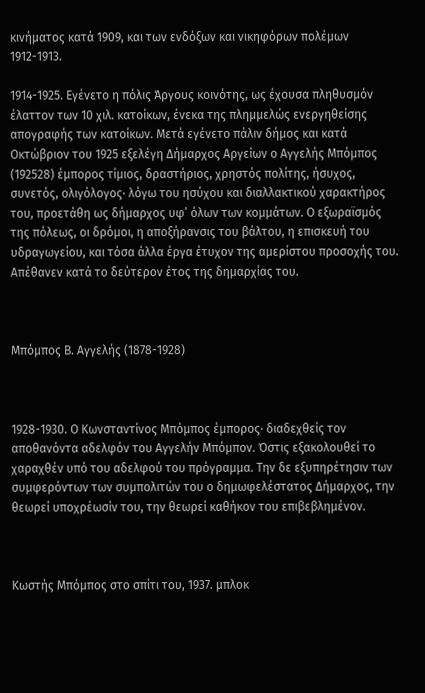κινήματος κατά 1909, και των ενδόξων και νικηφόρων πολέμων 1912-1913.

1914-1925. Εγένετο η πόλις Άργους κοινότης, ως έχουσα πληθυσμόν έλαττον των 10 χιλ. κατοίκων, ένεκα της πλημμελώς ενεργηθείσης απογραφής των κατοίκων. Μετά εγένετο πάλιν δήμος και κατά Οκτώβριον του 1925 εξελέγη Δήμαρχος Αργείων ο Αγγελής Μπόμπος  (192528) έμπορος τίμιος, δραστήριος, χρηστός πολίτης, ήσυχος, συνετός, ολιγόλογος· λόγω του ησύχου και διαλλακτικού χαρακτήρος του, προετάθη ως δήμαρχος υφ’ όλων των κομμάτων. Ο εξωραϊσμός της πόλεως, οι δρόμοι, η αποξήρανσις του βάλτου, η επισκευή του υδραγωγείου, και τόσα άλλα έργα έτυχον της αμερίστου προσοχής του. Απέθανεν κατά το δεύτερον έτος της δημαρχίας του.



Μπόμπος Β. Αγγελής (1878-1928)



1928-1930. Ο Κωνσταντίνος Μπόμπος έμπορος· διαδεχθείς τον αποθανόντα αδελφόν του Αγγελήν Μπόμπον. Όστις εξακολουθεί το χαραχθέν υπό του αδελφού του πρόγραμμα. Την δε εξυπηρέτησιν των συμφερόντων των συμπολιτών του ο δημωφελέστατος Δήμαρχος, την θεωρεί υποχρέωσίν του, την θεωρεί καθήκον του επιβεβλημένον.



Κωστής Μπόμπος στο σπίτι του, 1937. μπλοκ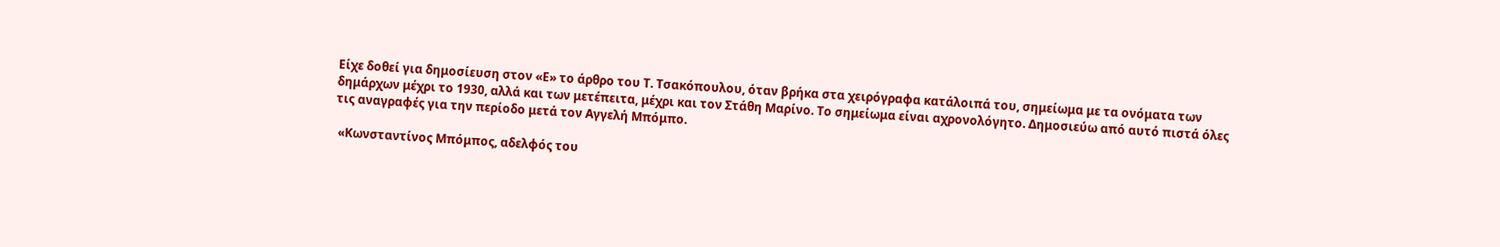Είχε δοθεί για δημοσίευση στον «Ε» το άρθρο του Τ. Τσακόπουλου, όταν βρήκα στα χειρόγραφα κατάλοιπά του, σημείωμα με τα ονόματα των δημάρχων μέχρι το 1930, αλλά και των μετέπειτα, μέχρι και τον Στάθη Μαρίνο. Το σημείωμα είναι αχρονολόγητο. Δημοσιεύω από αυτό πιστά όλες τις αναγραφές για την περίοδο μετά τον Αγγελή Μπόμπο.

 «Κωνσταντίνος Μπόμπος, αδελφός του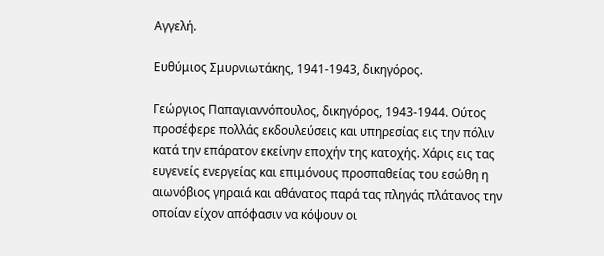Αγγελή.

Ευθύμιος Σμυρνιωτάκης, 1941-1943, δικηγόρος.

Γεώργιος Παπαγιαννόπουλος, δικηγόρος, 1943-1944. Ούτος προσέφερε πολλάς εκδουλεύσεις και υπηρεσίας εις την πόλιν κατά την επάρατον εκείνην εποχήν της κατοχής. Χάρις εις τας ευγενείς ενεργείας και επιμόνους προσπαθείας του εσώθη η αιωνόβιος γηραιά και αθάνατος παρά τας πληγάς πλάτανος την οποίαν είχον απόφασιν να κόψουν οι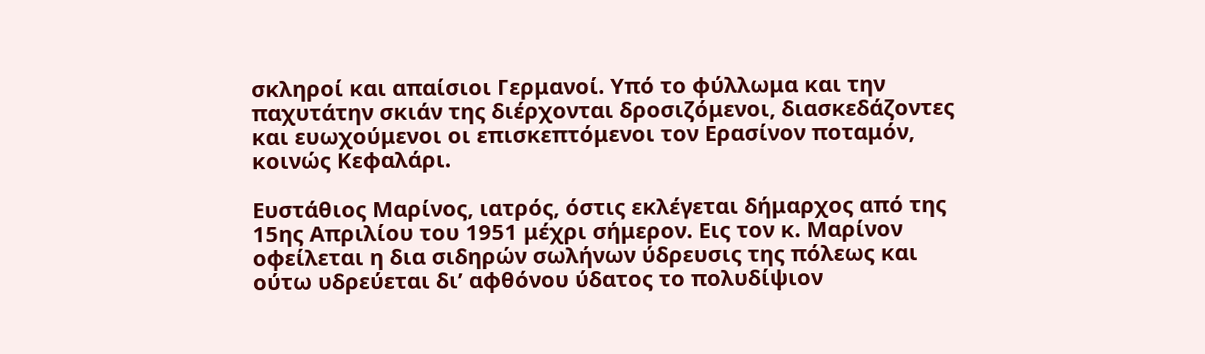σκληροί και απαίσιοι Γερμανοί. Υπό το φύλλωμα και την παχυτάτην σκιάν της διέρχονται δροσιζόμενοι, διασκεδάζοντες και ευωχούμενοι οι επισκεπτόμενοι τον Ερασίνον ποταμόν, κοινώς Κεφαλάρι.

Ευστάθιος Μαρίνος, ιατρός, όστις εκλέγεται δήμαρχος από της 15ης Απριλίου του 1951 μέχρι σήμερον. Εις τον κ. Μαρίνον οφείλεται η δια σιδηρών σωλήνων ύδρευσις της πόλεως και ούτω υδρεύεται δι’ αφθόνου ύδατος το πολυδίψιον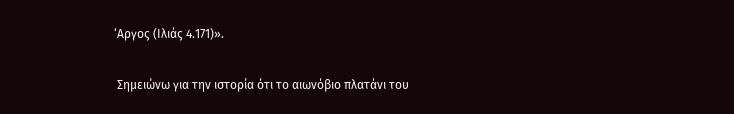‘Αργος (Ιλιάς 4.171)».

 Σημειώνω για την ιστορία ότι το αιωνόβιο πλατάνι του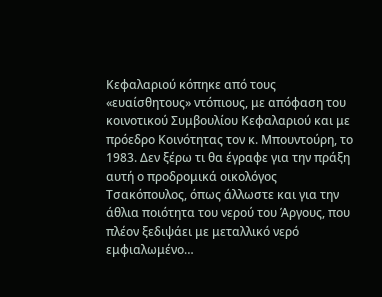Κεφαλαριού κόπηκε από τους «ευαίσθητους» ντόπιους, με απόφαση του κοινοτικού Συμβουλίου Κεφαλαριού και με πρόεδρο Κοινότητας τον κ. Μπουντούρη, το 1983. Δεν ξέρω τι θα έγραφε για την πράξη αυτή ο προδρομικά οικολόγος Τσακόπουλος, όπως άλλωστε και για την άθλια ποιότητα του νερού του Άργους, που πλέον ξεδιψάει με μεταλλικό νερό εμφιαλωμένο…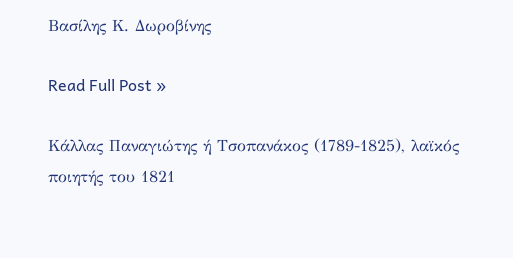Βασίλης Κ. Δωροβίνης

Read Full Post »

Κάλλας Παναγιώτης ή Τσοπανάκος (1789-1825), λαϊκός ποιητής του 1821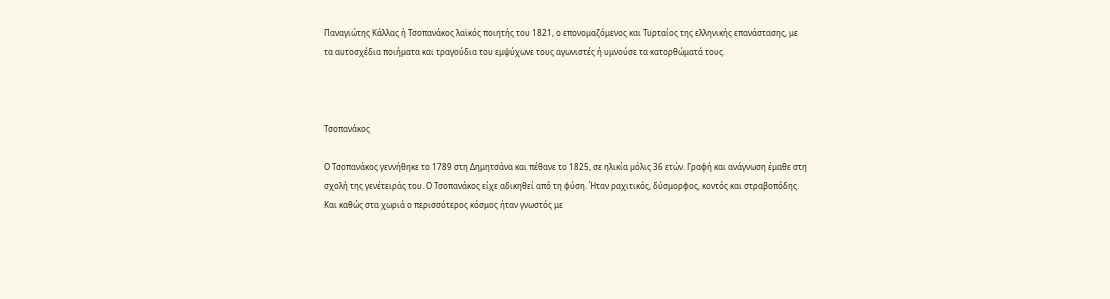Παναγιώτης Κάλλας ή Τσοπανάκος λαϊκός ποιητής του 1821, ο επονομαζόμενος και Τυρταίος της ελληνικής επανάστασης, με τα αυτοσχέδια ποιήματα και τραγούδια του εμψύχωνε τους αγωνιστές ή υμνούσε τα κατορθώματά τους.



Τσοπανάκος

Ο Τσοπανάκος γεννήθηκε το 1789 στη Δημητσάνα και πέθανε το 1825, σε ηλικία μόλις 36 ετών. Γραφή και ανάγνωση έμαθε στη σχολή της γενέτειράς του. Ο Τσοπανάκος είχε αδικηθεί από τη φύση. Ήταν ραχιτικός, δύσμορφος, κοντός και στραβοπόδης. Και καθώς στα χωριά ο περισσότερος κόσμος ήταν γνωστός με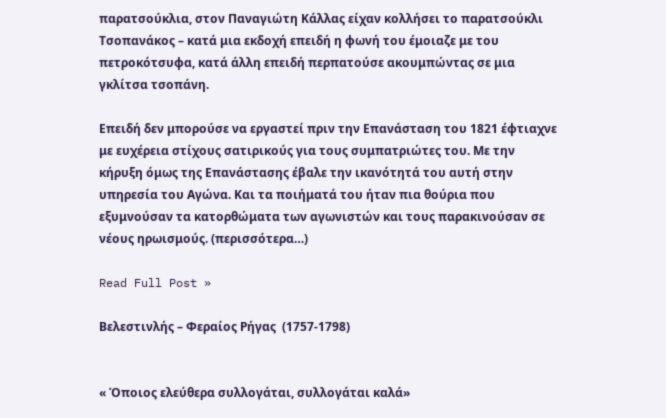παρατσούκλια, στον Παναγιώτη Κάλλας είχαν κολλήσει το παρατσούκλι Τσοπανάκος – κατά μια εκδοχή επειδή η φωνή του έμοιαζε με του πετροκότσυφα, κατά άλλη επειδή περπατούσε ακουμπώντας σε μια γκλίτσα τσοπάνη.

Επειδή δεν μπορούσε να εργαστεί πριν την Επανάσταση του 1821 έφτιαχνε με ευχέρεια στίχους σατιρικούς για τους συμπατριώτες του. Με την κήρυξη όμως της Επανάστασης έβαλε την ικανότητά του αυτή στην υπηρεσία του Αγώνα. Και τα ποιήματά του ήταν πια θούρια που εξυμνούσαν τα κατορθώματα των αγωνιστών και τους παρακινούσαν σε νέους ηρωισμούς. (περισσότερα…)

Read Full Post »

Βελεστινλής – Φεραίος Ρήγας  (1757-1798)


« Όποιος ελεύθερα συλλογάται, συλλογάται καλά»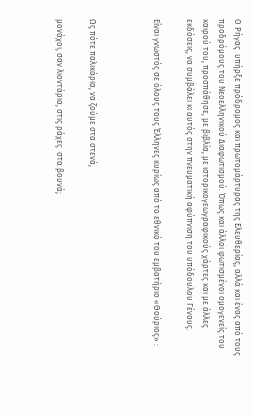Ο Ρήγας  υπήρξε πρόδρομος και πρωτομάρτυρας της Ελευθερίας, αλλά και ένας από τους προδρόμους του Νεοελληνικού Διαφωτισμού. Όπως και άλλοι φωτισμένοι ομογενείς του καιρού του, προσπάθησε, με βιβλία, με ιστορικογεωγραφικούς χάρτες και με άλλες εκδόσεις, να συμβάλει κι αυτός στην πνευματική αφύπνιση του υπόδουλου Γένους.

Είναι γνωστός σε όλους τους Έλληνες κυρίως από το εθνικό του εμβατήριο «Θούριος» :



Ως πότε παλικάρια, να ζούμε στα στενά,

μονάχοι, σαν λιοντάρια, στις ράχες  στα βουνά;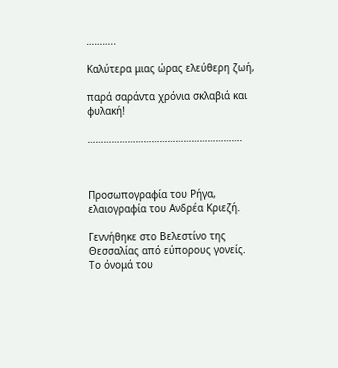………..

Καλύτερα μιας ώρας ελεύθερη ζωή,

παρά σαράντα χρόνια σκλαβιά και φυλακή!

………………………………………………….



Προσωπογραφία του Ρήγα, ελαιογραφία του Ανδρέα Κριεζή.

Γεννήθηκε στο Βελεστίνο της Θεσσαλίας από εύπορους γονείς. Το όνομά του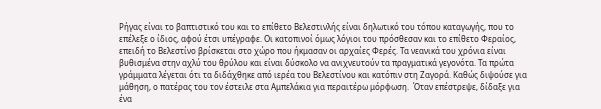Ρήγας είναι το βαπτιστικό του και το επίθετο Βελεστινλής είναι δηλωτικό του τόπου καταγωγής, που το επέλεξε ο ίδιος, αφού έτσι υπέγραφε. Οι κατοπινοί όμως λόγιοι του πρόσθεσαν και το επίθετο Φεραίος, επειδή το Βελεστίνο βρίσκεται στο χώρο που ήκμασαν οι αρχαίες Φερές. Τα νεανικά του χρόνια είναι βυθισμένα στην αχλύ του θρύλου και είναι δύσκολο να ανιχνευτούν τα πραγματικά γεγονότα. Τα πρώτα γράμματα λέγεται ότι τα διδάχθηκε από ιερέα του Βελεστίνου και κατόπιν στη Ζαγορά. Καθώς διψούσε για μάθηση, ο πατέρας του τον έστειλε στα Αμπελάκια για περαιτέρω μόρφωση.  Όταν επέστρεψε, δίδαξε για ένα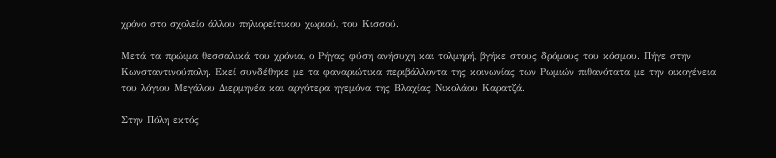χρόνο στο σχολείο άλλου πηλιορείτικου χωριού, του Κισσού.

Μετά τα πρώιμα θεσσαλικά του χρόνια, ο Ρήγας φύση ανήσυχη και τολμηρή, βγήκε στους δρόμους του κόσμου. Πήγε στην Κωνσταντινούπολη. Εκεί συνδέθηκε με τα φαναριώτικα περιβάλλοντα της κοινωνίας των Ρωμιών πιθανότατα με την οικογένεια του λόγιου Μεγάλου Διερμηνέα και αργότερα ηγεμόνα της Βλαχίας Νικολάου Καρατζά.

Στην Πόλη εκτός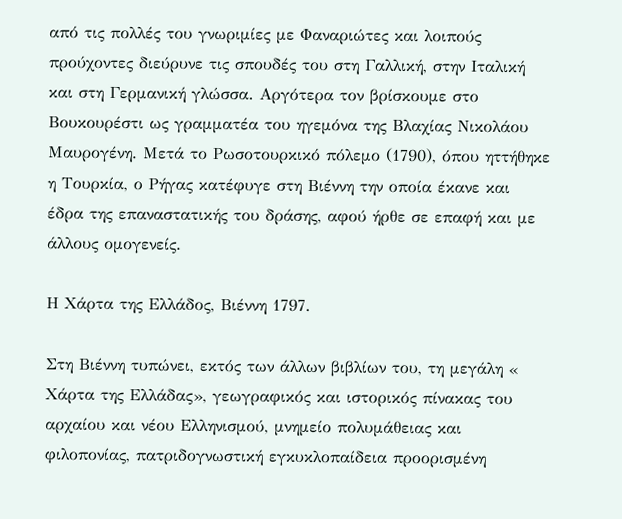από τις πολλές του γνωριμίες με Φαναριώτες και λοιπούς προύχοντες διεύρυνε τις σπουδές του στη Γαλλική, στην Ιταλική και στη Γερμανική γλώσσα. Αργότερα τον βρίσκουμε στο Βουκουρέστι ως γραμματέα του ηγεμόνα της Βλαχίας Νικολάου Μαυρογένη. Μετά το Ρωσοτουρκικό πόλεμο (1790), όπου ηττήθηκε η Τουρκία, ο Ρήγας κατέφυγε στη Βιέννη την οποία έκανε και έδρα της επαναστατικής του δράσης, αφού ήρθε σε επαφή και με άλλους ομογενείς.

Η Χάρτα της Ελλάδος, Βιέννη 1797.

Στη Βιέννη τυπώνει, εκτός των άλλων βιβλίων του, τη μεγάλη « Χάρτα της Ελλάδας», γεωγραφικός και ιστορικός πίνακας του αρχαίου και νέου Ελληνισμού, μνημείο πολυμάθειας και φιλοπονίας, πατριδογνωστική εγκυκλοπαίδεια προορισμένη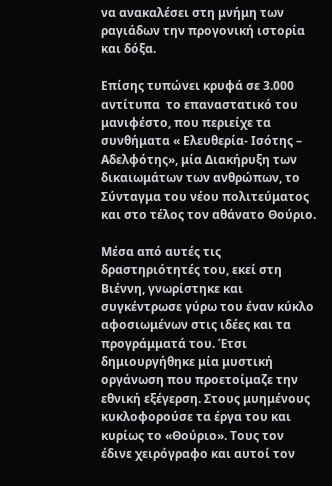να ανακαλέσει στη μνήμη των ραγιάδων την προγονική ιστορία  και δόξα.

Επίσης τυπώνει κρυφά σε 3.000 αντίτυπα  το επαναστατικό του μανιφέστο, που περιείχε τα συνθήματα « Ελευθερία- Ισότης – Αδελφότης», μία Διακήρυξη των δικαιωμάτων των ανθρώπων, το Σύνταγμα του νέου πολιτεύματος  και στο τέλος τον αθάνατο Θούριο.

Μέσα από αυτές τις δραστηριότητές του, εκεί στη Βιέννη, γνωρίστηκε και συγκέντρωσε γύρω του έναν κύκλο αφοσιωμένων στις ιδέες και τα προγράμματά του. Έτσι δημιουργήθηκε μία μυστική οργάνωση που προετοίμαζε την εθνική εξέγερση. Στους μυημένους κυκλοφορούσε τα έργα του και κυρίως το «Θούριο». Τους τον έδινε χειρόγραφο και αυτοί τον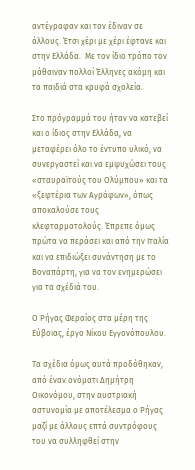αντέγραφαν και τον έδιναν σε άλλους. Έτσι χέρι με χέρι έφτανε και στην Ελλάδα.  Με τον ίδιο τρόπο τον μάθαιναν πολλοί Έλληνες ακόμη και τα παιδιά στα κρυφά σχολεία.

Στο πρόγραμμά του ήταν να κατεβεί και ο ίδιος στην Ελλάδα, να μεταφέρει όλο το έντυπο υλικό, να συνεργαστεί και να εμψυχώσει τους «σταυραϊτούς του Ολύμπου» και τα «ξεφτέρια των Αγράφων», όπως αποκαλούσε τους κλεφταρματολούς. Έπρεπε όμως πρώτα να περάσει και από την Ιταλία και να επιδιώξει συνάντηση με το Βοναπάρτη, για να τον ενημερώσει για τα σχέδιά του.

Ο Ρήγας Φεραίος στα μέρη της Εύβοιας, έργο Νίκου Εγγονόπουλου.

Τα σχέδια όμως αυτά προδόθηκαν, από έναν ονόματι Δημήτρη Οικονόμου, στην αυστριακή αστυνομία με αποτέλεσμα ο Ρήγας μαζί με άλλους επτά συντρόφους του να συλληφθεί στην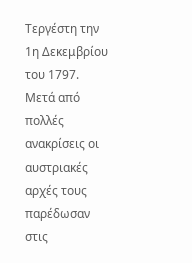Τεργέστη την 1η Δεκεμβρίου του 1797. Μετά από πολλές ανακρίσεις οι αυστριακές αρχές τους παρέδωσαν στις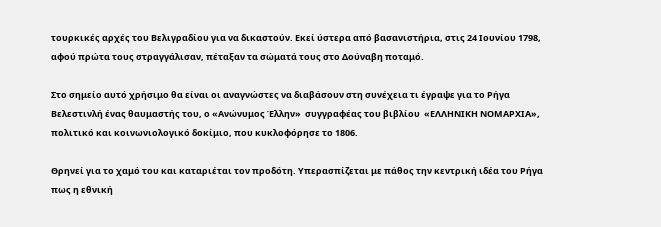τουρκικές αρχές του Βελιγραδίου για να δικαστούν. Εκεί ύστερα από βασανιστήρια, στις 24 Ιουνίου 1798, αφού πρώτα τους στραγγάλισαν, πέταξαν τα σώματά τους στο Δούναβη ποταμό.

Στο σημείο αυτό χρήσιμο θα είναι οι αναγνώστες να διαβάσουν στη συνέχεια τι έγραψε για το Ρήγα Βελεστινλή ένας θαυμαστής του, ο «Ανώνυμος Έλλην»  συγγραφέας του βιβλίου  «ΕΛΛΗΝΙΚΗ ΝΟΜΑΡΧΙΑ», πολιτικό και κοινωνιολογικό δοκίμιο, που κυκλοφόρησε το 1806.

Θρηνεί για το χαμό του και καταριέται τον προδότη. Υπερασπίζεται με πάθος την κεντρική ιδέα του Ρήγα πως η εθνική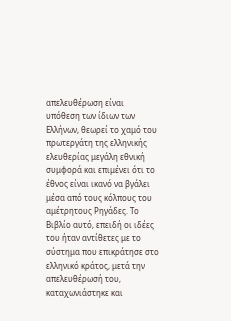απελευθέρωση είναι υπόθεση των ίδιων των Ελλήνων, θεωρεί το χαμό του πρωτεργάτη της ελληνικής ελευθερίας μεγάλη εθνική συμφορά και επιμένει ότι το έθνος είναι ικανό να βγάλει μέσα από τους κόλπους του αμέτρητους Ρηγάδες. Το Βιβλίο αυτό, επειδή οι ιδέες του ήταν αντίθετες με το σύστημα που επικράτησε στο ελληνικό κράτος, μετά την απελευθέρωσή του, καταχωνιάστηκε και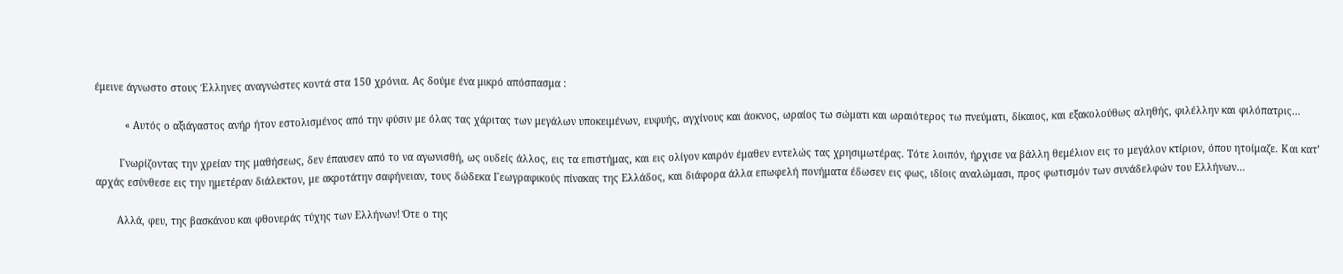έμεινε άγνωστο στους Έλληνες αναγνώστες κοντά στα 150 χρόνια. Ας δούμε ένα μικρό απόσπασμα :

          « Αυτός ο αξιάγαστος ανήρ ήτον εστολισμένος από την φύσιν με όλας τας χάριτας των μεγάλων υποκειμένων, ευφυής, αγχίνους και άοκνος, ωραίος τω σώματι και ωραιότερος τω πνεύματι, δίκαιος, και εξακολούθως αληθής, φιλέλλην και φιλόπατρις…

        Γνωρίζοντας την χρείαν της μαθήσεως, δεν έπαυσεν από το να αγωνισθή, ως ουδείς άλλος, εις τα επιστήμας, και εις ολίγον καιρόν έμαθεν εντελώς τας χρησιμωτέρας. Τότε λοιπόν, ήρχισε να βάλλη θεμέλιον εις το μεγάλον κτίριον, όπου ητοίμαζε. Και κατ’ αρχάς εσύνθεσε εις την ημετέραν διάλεκτον, με ακροτάτην σαφήνειαν, τους δώδεκα Γεωγραφικούς πίνακας της Ελλάδος, και διάφορα άλλα επωφελή πονήματα έδωσεν εις φως, ιδίοις αναλώμασι, προς φωτισμόν των συνάδελφών του Ελλήνων…

       Αλλά, φευ, της βασκάνου και φθονεράς τύχης των Ελλήνων! Ότε ο της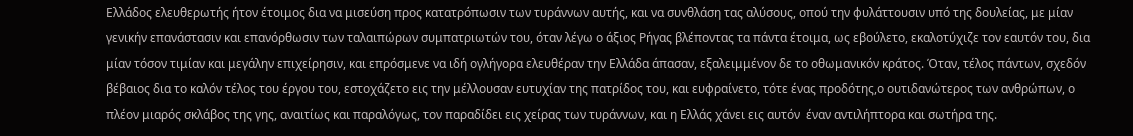Ελλάδος ελευθερωτής ήτον έτοιμος δια να μισεύση προς κατατρόπωσιν των τυράννων αυτής, και να συνθλάση τας αλύσους, οπού την φυλάττουσιν υπό της δουλείας, με μίαν γενικήν επανάστασιν και επανόρθωσιν των ταλαιπώρων συμπατριωτών του, όταν λέγω ο άξιος Ρήγας βλέποντας τα πάντα έτοιμα, ως εβούλετο, εκαλοτύχιζε τον εαυτόν του, δια μίαν τόσον τιμίαν και μεγάλην επιχείρησιν, και επρόσμενε να ιδή ογλήγορα ελευθέραν την Ελλάδα άπασαν, εξαλειμμένον δε το οθωμανικόν κράτος. Όταν, τέλος πάντων, σχεδόν βέβαιος δια το καλόν τέλος του έργου του, εστοχάζετο εις την μέλλουσαν ευτυχίαν της πατρίδος του, και ευφραίνετο, τότε ένας προδότης,ο ουτιδανώτερος των ανθρώπων, ο πλέον μιαρός σκλάβος της γης, αναιτίως και παραλόγως, τον παραδίδει εις χείρας των τυράννων, και η Ελλάς χάνει εις αυτόν  έναν αντιλήπτορα και σωτήρα της.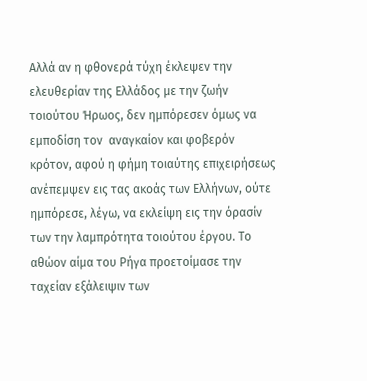Αλλά αν η φθονερά τύχη έκλεψεν την ελευθερίαν της Ελλάδος με την ζωήν τοιούτου Ήρωος, δεν ημπόρεσεν όμως να εμποδίση τον  αναγκαίον και φοβερόν κρότον, αφού η φήμη τοιαύτης επιχειρήσεως ανέπεμψεν εις τας ακοάς των Ελλήνων, ούτε ημπόρεσε, λέγω, να εκλείψη εις την όρασίν των την λαμπρότητα τοιούτου έργου. Το αθώον αίμα του Ρήγα προετοίμασε την ταχείαν εξάλειψιν των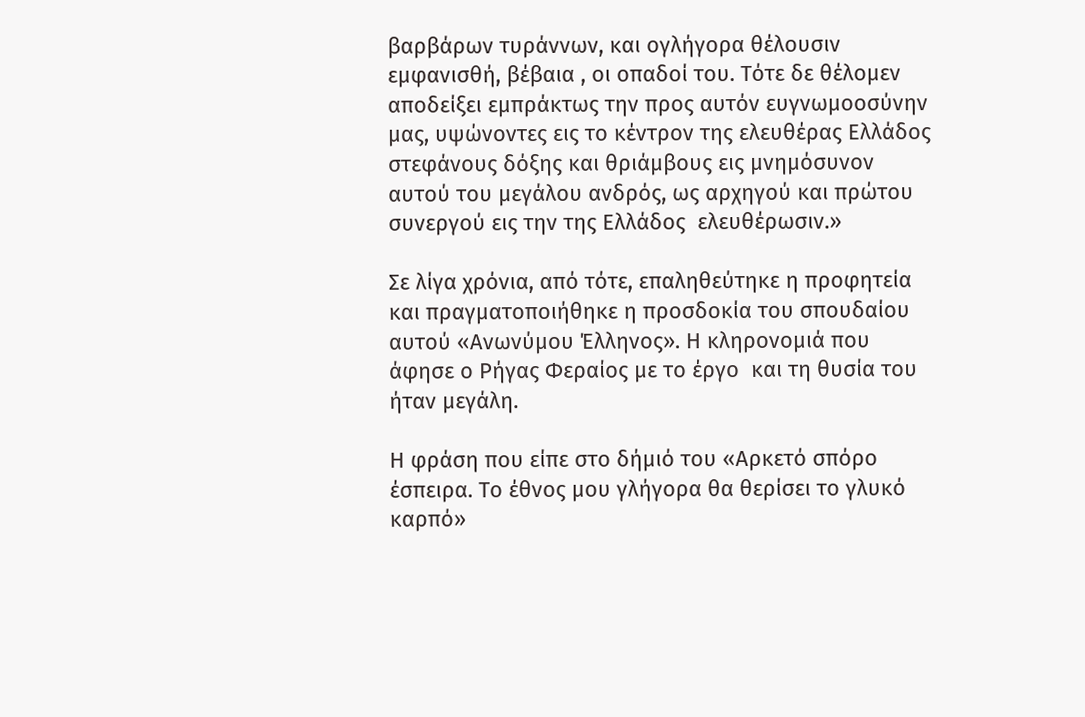βαρβάρων τυράννων, και ογλήγορα θέλουσιν εμφανισθή, βέβαια , οι οπαδοί του. Τότε δε θέλομεν αποδείξει εμπράκτως την προς αυτόν ευγνωμοοσύνην μας, υψώνοντες εις το κέντρον της ελευθέρας Ελλάδος στεφάνους δόξης και θριάμβους εις μνημόσυνον αυτού του μεγάλου ανδρός, ως αρχηγού και πρώτου συνεργού εις την της Ελλάδος  ελευθέρωσιν.»

Σε λίγα χρόνια, από τότε, επαληθεύτηκε η προφητεία και πραγματοποιήθηκε η προσδοκία του σπουδαίου αυτού «Ανωνύμου Έλληνος». Η κληρονομιά που άφησε ο Ρήγας Φεραίος με το έργο  και τη θυσία του ήταν μεγάλη.

Η φράση που είπε στο δήμιό του «Αρκετό σπόρο έσπειρα. Το έθνος μου γλήγορα θα θερίσει το γλυκό καρπό»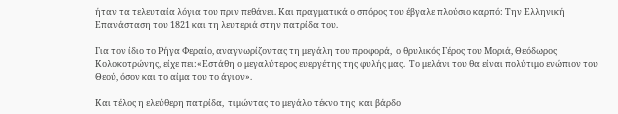ήταν τα τελευταία λόγια του πριν πεθάνει. Και πραγματικά ο σπόρος του έβγαλε πλούσιο καρπό: Την Ελληνική Επανάσταση του 1821 και τη λευτεριά στην πατρίδα του.

Για τον ίδιο το Ρήγα Φεραίο, αναγνωρίζοντας τη μεγάλη του προφορά,  ο θρυλικός Γέρος του Μοριά, Θεόδωρος Κολοκοτρώνης, είχε πει:«Εστάθη ο μεγαλύτερος ευεργέτης της φυλής μας.  Το μελάνι του θα είναι πολύτιμο ενώπιον του Θεού, όσον και το αίμα του το άγιον».

Και τέλος η ελεύθερη πατρίδα,  τιμώντας το μεγάλο τέκνο της  και βάρδο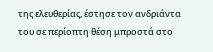της ελευθερίας, έστησε τον ανδριάντα του σε περίοπτη θέση μπροστά στο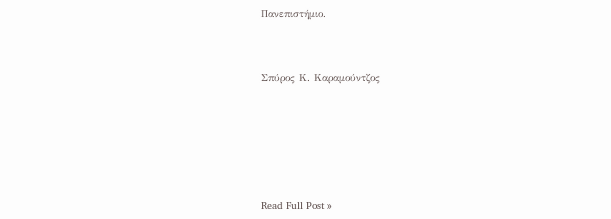Πανεπιστήμιο.



Σπύρος Κ. Καραμούντζος







Read Full Post »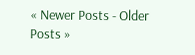« Newer Posts - Older Posts »